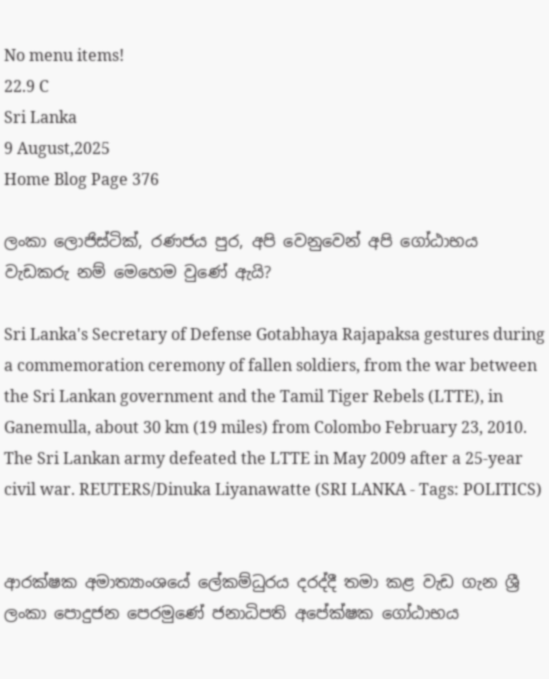No menu items!
22.9 C
Sri Lanka
9 August,2025
Home Blog Page 376

ලංකා ලොජිස්ටික්, රණජය පුර, අපි වෙනුවෙන් අපි ගෝඨාභය වැඩකරු නම් මෙහෙම වුණේ ඇයි?

Sri Lanka's Secretary of Defense Gotabhaya Rajapaksa gestures during a commemoration ceremony of fallen soldiers, from the war between the Sri Lankan government and the Tamil Tiger Rebels (LTTE), in Ganemulla, about 30 km (19 miles) from Colombo February 23, 2010. The Sri Lankan army defeated the LTTE in May 2009 after a 25-year civil war. REUTERS/Dinuka Liyanawatte (SRI LANKA - Tags: POLITICS)


ආරක්ෂක අමාත්‍යාංශයේ ලේකම්ධුරය දරද්දී තමා කළ වැඩ ගැන ශ්‍රී ලංකා පොදුජන පෙරමුණේ ජනාධිපති අපේක්ෂක ගෝඨාභය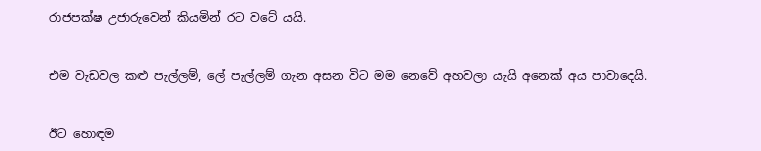රාජපක්ෂ උජාරුවෙන් කියමින් රට වටේ යයි.


එම වැඩවල කළු පැල්ලම්, ලේ පැල්ලම් ගැන අසන විට මම නෙවේ අහවලා යැයි අනෙක් අය පාවාදෙයි.


ඊට හොඳම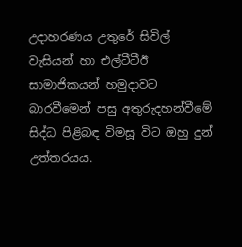උදාහරණය උතුරේ සිවිල් වැසියන් හා එල්ටීටීඊ සාමාජිකයන් හමුදාවට බාරවීමෙන් පසු අතුරුදහන්වීමේ සිද්ධ පිළිබඳ විමසූ විට ඔහු දුන් උත්තරයය.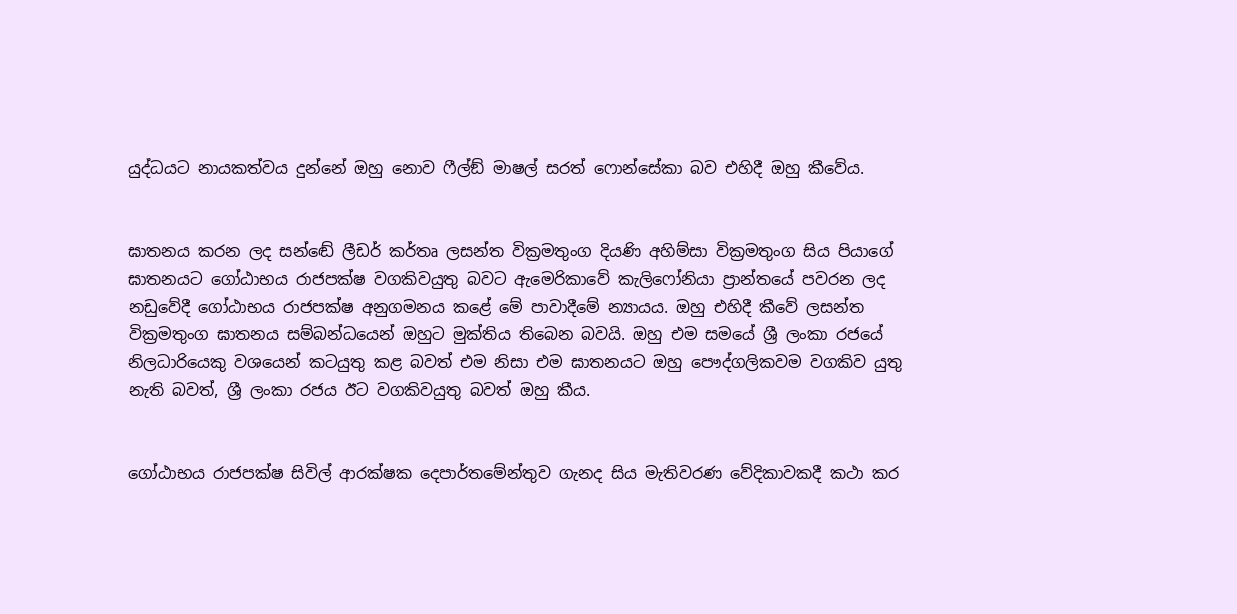යුද්ධයට නායකත්වය දුන්නේ ඔහු නොව ෆීල්ඞ් මාෂල් සරත් ෆොන්සේකා බව එහිදී ඔහු කීවේය.


ඝාතනය කරන ලද සන්ඬේ ලීඩර් කර්තෘ ලසන්ත වික්‍රමතුංග දියණි අහිම්සා වික්‍රමතුංග සිය පියාගේ ඝාතනයට ගෝඨාභය රාජපක්ෂ වගකිවයුතු බවට ඇමෙරිකාවේ කැලිෆෝනියා ප්‍රාන්තයේ පවරන ලද නඩුවේදී ගෝඨාභය රාජපක්ෂ අනුගමනය කළේ මේ පාවාදීමේ න්‍යායය. ඔහු එහිදී කීවේ ලසන්ත වික්‍රමතුංග ඝාතනය සම්බන්ධයෙන් ඔහුට මුක්තිය තිබෙන බවයි. ඔහු එම සමයේ ශ්‍රී ලංකා රජයේ නිලධාරියෙකු වශයෙන් කටයුතු කළ බවත් එම නිසා එම ඝාතනයට ඔහු පෞද්ගලිකවම වගකිව යුතු නැති බවත්, ශ්‍රී ලංකා රජය ඊට වගකිවයුතු බවත් ඔහු කීය.


ගෝඨාභය රාජපක්ෂ සිවිල් ආරක්ෂක දෙපාර්තමේන්තුව ගැනද සිය මැතිවරණ වේදිකාවකදී කථා කර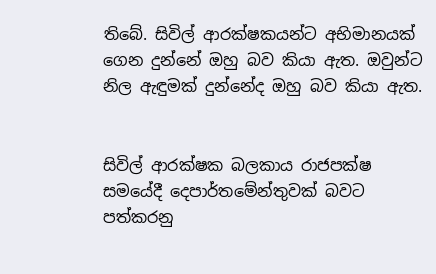තිබේ. සිවිල් ආරක්ෂකයන්ට අභිමානයක් ගෙන දුන්නේ ඔහු බව කියා ඇත. ඔවුන්ට නිල ඇඳුමක් දුන්නේද ඔහු බව කියා ඇත.


සිවිල් ආරක්ෂක බලකාය රාජපක්ෂ සමයේදී දෙපාර්තමේන්තුවක් බවට පත්කරනු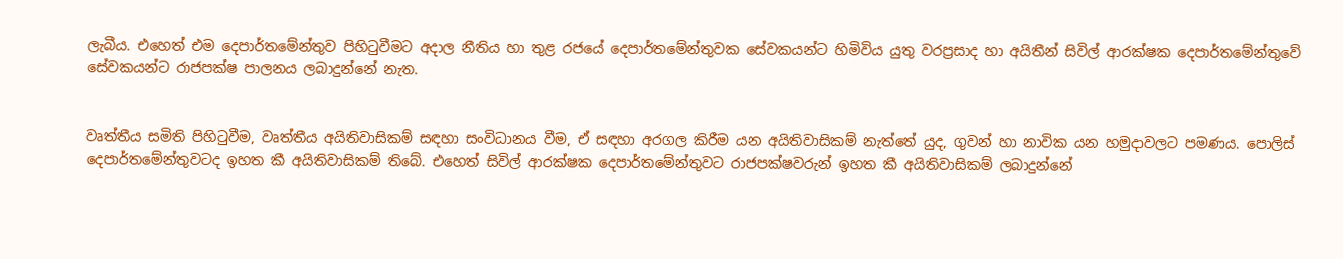ලැබීය. එහෙත් එම දෙපාර්තමේන්තුව පිහිටුවීමට අදාල නීතිය හා තුළ රජයේ දෙපාර්තමේන්තුවක සේවකයන්ට හිමිවිය යුතු වරප්‍රසාද හා අයිතීන් සිවිල් ආරක්ෂක දෙපාර්තමේන්තුවේ සේවකයන්ට රාජපක්ෂ පාලනය ලබාදුන්නේ නැත.


වෘත්තීය සමිති පිහිටුවීම, වෘත්තීය අයිතිවාසිකම් සඳහා සංවිධානය වීම, ඒ සඳහා අරගල කිරීම යන අයිතිවාසිකම් නැත්තේ යුද, ගුවන් හා නාවික යන හමුදාවලට පමණය. පොලිස් දෙපාර්තමේන්තුවටද ඉහත කී අයිතිවාසිකම් තිබේ. එහෙත් සිවිල් ආරක්ෂක දෙපාර්තමේන්තුවට රාජපක්ෂවරුන් ඉහත කී අයිතිවාසිකම් ලබාදුන්නේ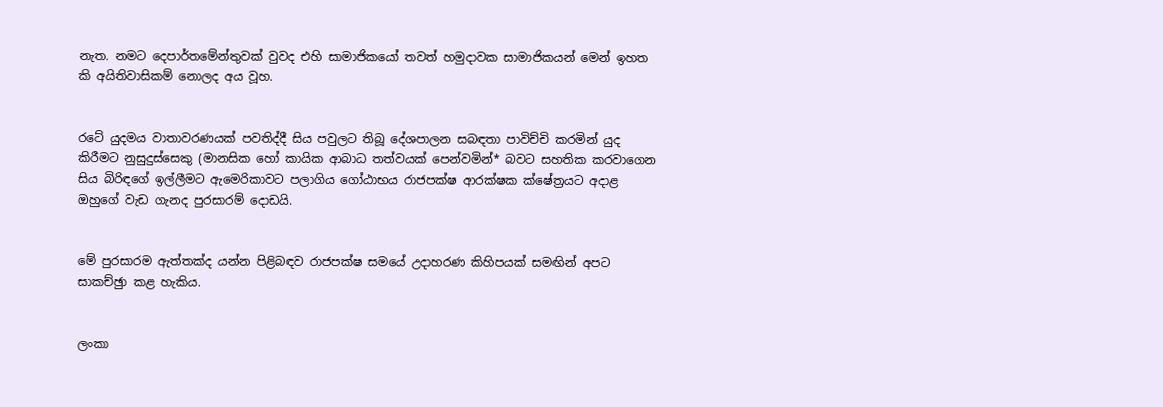නැත. නමට දෙපාර්තමේන්තුවක් වුවද එහි සාමාජිකයෝ තවත් හමුදාවක සාමාජිකයන් මෙන් ඉහත කි අයිතිවාසිකම් නොලද අය වූහ.


රටේ යුදමය වාතාවරණයක් පවතිද්දී සිය පවුලට තිබූ දේශපාලන සබඳතා පාවිච්චි කරමින් යුද කිරීමට නුසුදුස්සෙකු (මානසික හෝ කායික ආබාධ තත්වයක් පෙන්වමින්* බවට සහතික කරවාගෙන සිය බිරිඳගේ ඉල්ලීමට ඇමෙරිකාවට පලාගිය ගෝඨාභය රාජපක්ෂ ආරක්ෂක ක්ෂේත්‍රයට අදාළ ඔහුගේ වැඩ ගැනද පුරසාරම් දොඩයි.


මේ පුරසාරම ඇත්තක්ද යන්න පිළිබඳව රාජපක්ෂ සමයේ උදාහරණ කිහිපයක් සමඟින් අපට සාකච්ඡුා කළ හැකිය.


ලංකා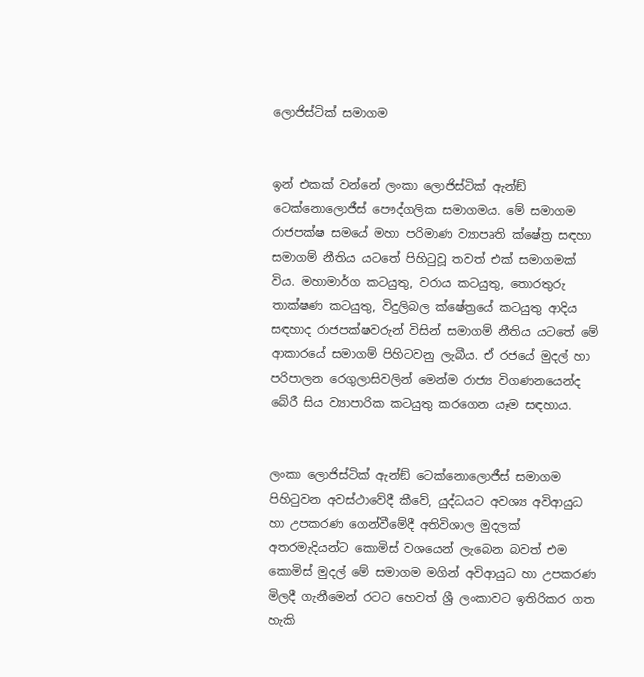ලොජිස්ටික් සමාගම


ඉන් එකක් වන්නේ ලංකා ලොජිස්ටික් ඇන්ඞ් ටෙක්නොලොජීස් පෞද්ගලික සමාගමය. මේ සමාගම රාජපක්ෂ සමයේ මහා පරිමාණ ව්‍යාපෘති ක්ෂේත්‍ර සඳහා සමාගම් නීතිය යටතේ පිහිටුවූ තවත් එක් සමාගමක් විය. මහාමාර්ග කටයුතු, වරාය කටයුතු, තොරතුරු තාක්ෂණ කටයුතු, විදුලිබල ක්ෂේත්‍රයේ කටයුතු ආදිය සඳහාද රාජපක්ෂවරුන් විසින් සමාගම් නීතිය යටතේ මේ ආකාරයේ සමාගම් පිහිටවනු ලැබීය. ඒ රජයේ මුදල් හා පරිපාලන රෙගුලාසිවලින් මෙන්ම රාජ්‍ය විගණනයෙන්ද බේරී සිය ව්‍යාපාරික කටයුතු කරගෙන යෑම සඳහාය.


ලංකා ලොජිස්ටික් ඇන්ඞ් ටෙක්නොලොජීස් සමාගම පිහිටුවන අවස්ථාවේදී කීවේ, යුද්ධයට අවශ්‍ය අවිආයුධ හා උපකරණ ගෙන්වීමේදී අතිවිශාල මුදලක් අතරමැදියන්ට කොමිස් වශයෙන් ලැබෙන බවත් එම කොමිස් මුදල් මේ සමාගම මගින් අවිආයුධ හා උපකරණ මිලදී ගැනීමෙන් රටට හෙවත් ශ්‍රී ලංකාවට ඉතිරිකර ගත හැකි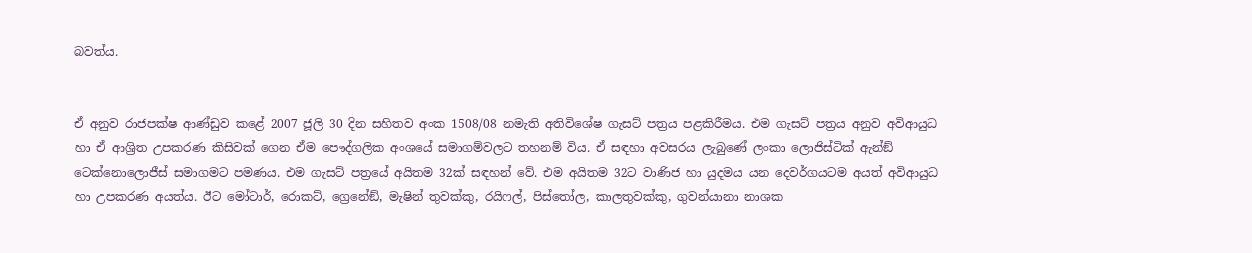බවත්ය.


ඒ අනුව රාජපක්ෂ ආණ්ඩුව කළේ 2007 ජූලි 30 දින සහිතව අංක 1508/08 නමැති අතිවිශේෂ ගැසට් පත්‍රය පළකිරීමය. එම ගැසට් පත්‍රය අනුව අවිආයුධ හා ඒ ආශ්‍රිත උපකරණ කිසිවක් ගෙන ඒම පෞද්ගලික අංශයේ සමාගම්වලට තහනම් විය. ඒ සඳහා අවසරය ලැබුණේ ලංකා ලොජිස්ටික් ඇන්ඞ් ටෙක්නොලොජීස් සමාගමට පමණය. එම ගැසට් පත්‍රයේ අයිතම 32ක් සඳහන් වේ. එම අයිතම 32ට වාණිජ හා යුදමය යන දෙවර්ගයටම අයත් අවිආයුධ හා උපකරණ අයත්ය. ඊට මෝටාර්, රොකට්, ග්‍රෙනේඞ්, මැෂින් තුවක්කු, රයිෆල්, පිස්තෝල, කාලතුවක්කු, ගුවන්යානා නාශක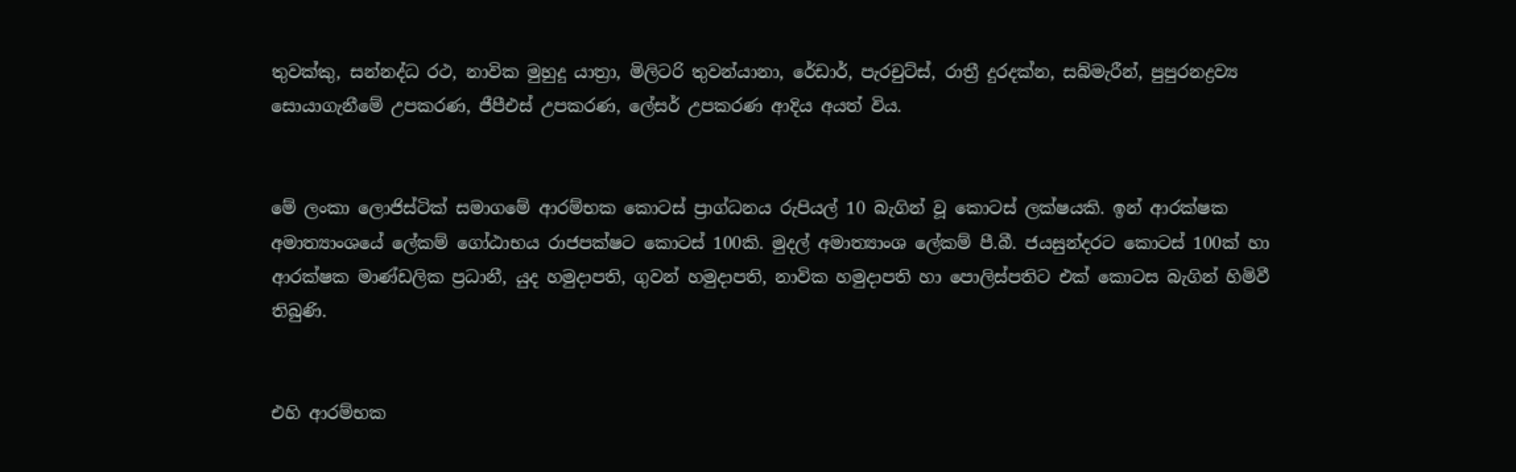තුවක්කු, සන්නද්ධ රථ, නාවික මුහුදු යාත්‍රා, මිලිටරි තුවන්යානා, රේඩාර්, පැරචුට්ස්, රාත්‍රී දුරදක්න, සබ්මැරීන්, පුපුරනද්‍රව්‍ය සොයාගැනීමේ උපකරණ, ජීපීඑස් උපකරණ, ලේසර් උපකරණ ආදිය අයත් විය.


මේ ලංකා ලොජිස්ටික් සමාගමේ ආරම්භක කොටස් ප්‍රාග්ධනය රුපියල් 10 බැගින් වූ කොටස් ලක්ෂයකි. ඉන් ආරක්ෂක අමාත්‍යාංශයේ ලේකම් ගෝඨාභය රාජපක්ෂට කොටස් 100කි. මුදල් අමාත්‍යාංශ ලේකම් පී.බී. ජයසුන්දරට කොටස් 100ක් හා ආරක්ෂක මාණ්ඩලික ප්‍රධානී, යුද හමුදාපති, ගුවන් හමුදාපති, නාවික හමුදාපති හා පොලිස්පතිට එක් කොටස බැගින් හිමිවී තිබුණි.


එහි ආරම්භක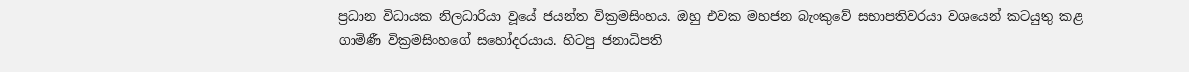ප්‍රධාන විධායක නිලධාරියා වූයේ ජයන්ත වික්‍රමසිංහය. ඔහු එවක මහජන බැංකුවේ සභාපතිවරයා වශයෙන් කටයුතු කළ ගාමිණී වික්‍රමසිංහගේ සහෝදරයාය. හිටපු ජනාධිපති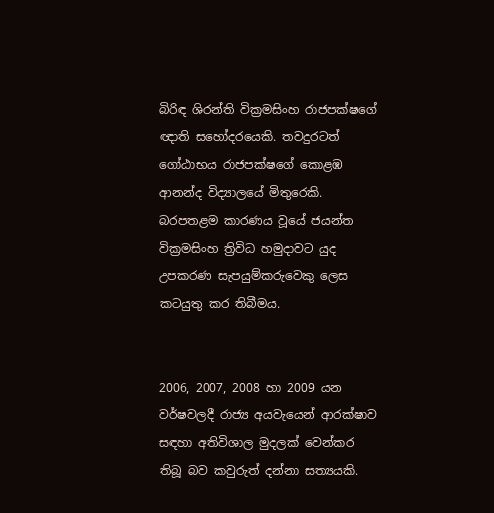බිරිඳ ශිරන්ති වික්‍රමසිංහ රාජපක්ෂගේ ඥාති සහෝදරයෙකි. තවදුරටත් ගෝඨාභය රාජපක්ෂගේ කොළඹ ආනන්ද විද්‍යාලයේ මිතුරෙකි. බරපතළම කාරණය වූයේ ජයන්ත වික්‍රමසිංහ ත්‍රිවිධ හමුදාවට යුද උපකරණ සැපයුම්කරුවෙකු ලෙස කටයුතු කර තිබීමය.


2006, 2007, 2008 හා 2009 යන වර්ෂවලදී රාජ්‍ය අයවැයෙන් ආරක්ෂාව සඳහා අතිවිශාල මුදලක් වෙන්කර තිබූ බව කවුරුත් දන්නා සත්‍යයකි.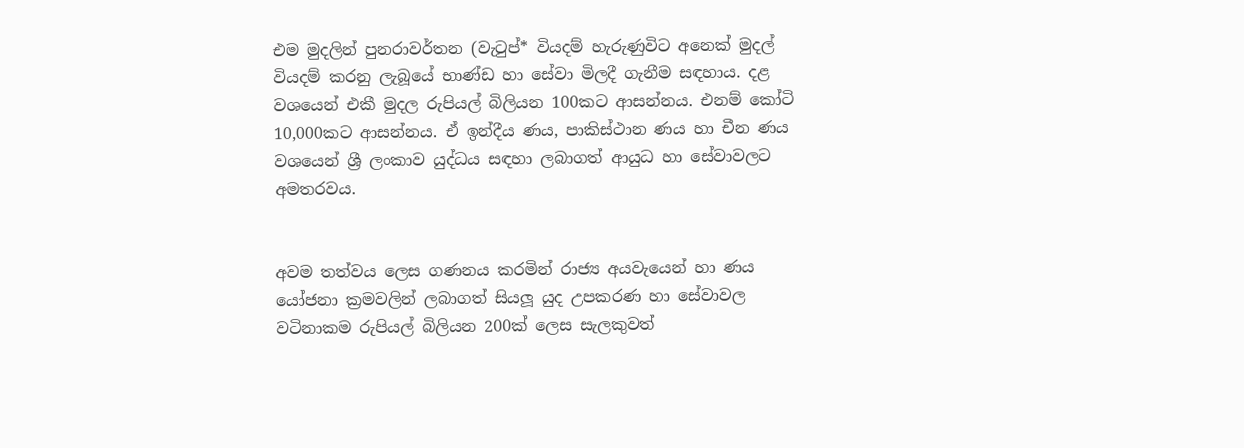එම මුදලින් පුනරාවර්තන (වැටුප්* වියදම් හැරුණුවිට අනෙක් මුදල් වියදම් කරනු ලැබූයේ භාණ්ඩ හා සේවා මිලදී ගැනීම සඳහාය. දළ වශයෙන් එකී මුදල රුපියල් බිලියන 100කට ආසන්නය. එනම් කෝටි 10,000කට ආසන්නය. ඒ ඉන්දීය ණය, පාකිස්ථාන ණය හා චීන ණය වශයෙන් ශ්‍රී ලංකාව යුද්ධය සඳහා ලබාගත් ආයුධ හා සේවාවලට අමතරවය.


අවම තත්වය ලෙස ගණනය කරමින් රාජ්‍ය අයවැයෙන් හා ණය යෝජනා ක්‍රමවලින් ලබාගත් සියලූ යුද උපකරණ හා සේවාවල වටිනාකම රුපියල් බිලියන 200ක් ලෙස සැලකුවත්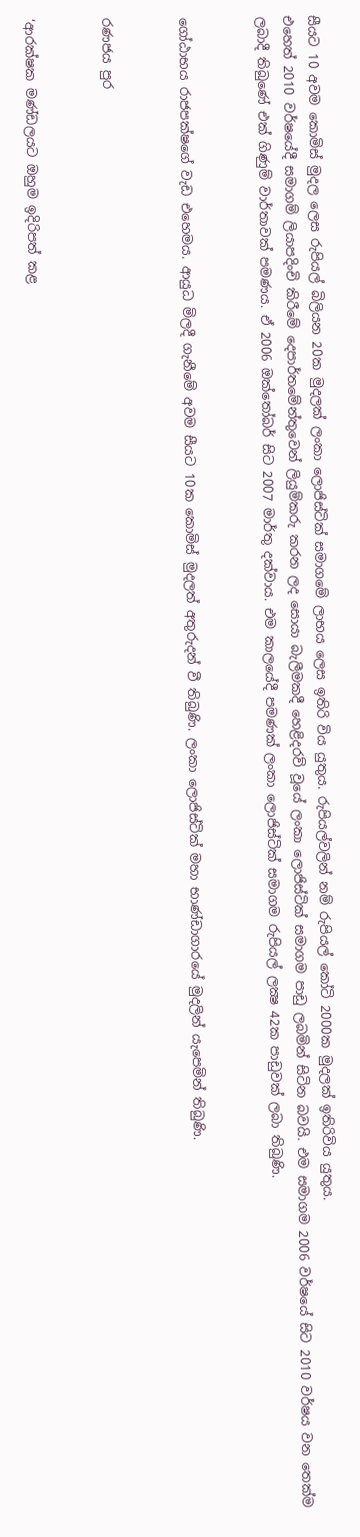සීයට 10 අවම කොමිස් මුදල ලෙස රුපියල් බිලියන 20ක මුදලක් ලංකා ලොජිස්ටික් සමාගමේ ලාභය ලෙස ඉතිරි විය යුතුය. රුපියල්වලින් නම් රුපියල් කෝටි 2000ක මුදලක් ඉතිරිවිය යුතුය.
එහෙත් 2010 වර්ෂයේදී සමාගම් ලියාපදිංචි කිරීමේ දෙපාර්තමේන්තුවෙන් ලියුම්කරු කරන ලද සොයා බැලීමකදී හෙළිදරව් වූයේ ලංකා ලොජිස්ටික් සමාගම පාඩු ලබමින් සිටින බවයි. එම සමාගම 2006 වර්ෂයේ සිට 2010 වර්ෂය වන තෙක්ම ලබාදී තිබුණේ එක් ගිණුම් වාර්තාවක් පමණය. ඒ 2006 ඔක්තෝබර් සිට 2007 මාර්තු දක්වාය. එම කාලයේදී පමණක් ලංකා ලොජිස්ටික් සමාගම රුපියල් ලක්‍ෂ 42ක පාඩුවක් ලබා තිබුණි.


ගෝඨාභය රාජපක්ෂගේ වැඩ එහෙමය. ආයුධ මිලදී ගැනීමේ අවම සීයට 10ක කොමිස් මුදලත් අතුරුදන් වී තිබුණි. ලංකා ලොජිස්ටික් මහා භාණ්ඩාගාරයේ මුදලින් යැපෙමින් තිබුණි.


රණජය පුර


‘ආරක්ෂක මණ්ඩලයට ඔහුම ඉදිරිපත් කළ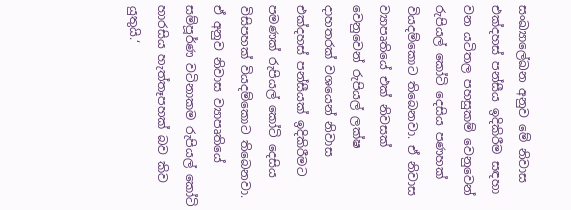සංඛ්‍යාලේඛන අනුව මේ නිවාස එක්දහස් පන්සීය ඉදිකිරීම සඳහා වන යටිතල පහසුකම් වෙනුවෙන් රුපියල් කෝටි දෙසිය පණහක් වියදම්කොට තිබෙනවා. ඒ නිවාස ව්‍යාපෘතියේ එක් නිවසක් වෙනුවෙන් රුපියල් ලක්ෂ දාහතරක් වශයෙන් නිවාස එක්දහස් පන්සීයක් ඉදිකිරීමට පමණක් රුපියල් කෝටි දෙසිය විසිපහක් වියදම්කොට තිබෙනවා. ඒ අනුව නිවාස ව්‍යාපෘතියේ සම්පූර්ණ වටිනාකම රුපියල් කෝටි හාරසිය හැත්තෑපහක් බව කිව යුතුයි.‘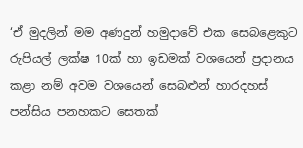‘ඒ මුදලින් මම අණදුන් හමුදාවේ එක සෙබළෙකුට රුපියල් ලක්ෂ 10ක් හා ඉඩමක් වශයෙන් ප්‍රදානය කළා නම් අවම වශයෙන් සෙබළුන් හාරදහස් පන්සිය පනහකට සෙතක්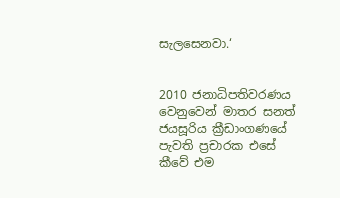සැලසෙනවා.‘


2010 ජනාධිපතිවරණය වෙනුවෙන් මාතර සනත් ජයසූරිය ක්‍රීඩාංගණයේ පැවති ප්‍රචාරක එසේ කීවේ එම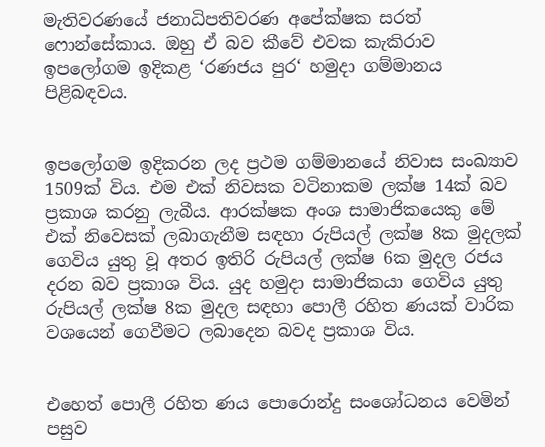මැතිවරණයේ ජනාධිපතිවරණ අපේක්ෂක සරත් ෆොන්සේකාය. ඔහු ඒ බව කීවේ එවක කැකිරාව ඉපලෝගම ඉදිකළ ‘රණජය පුර‘ හමුදා ගම්මානය පිළිබඳවය.


ඉපලෝගම ඉදිකරන ලද ප්‍රථම ගම්මානයේ නිවාස සංඛ්‍යාව 1509ක් විය. එම එක් නිවසක වටිනාකම ලක්ෂ 14ක් බව ප්‍රකාශ කරනු ලැබීය. ආරක්ෂක අංශ සාමාජිකයෙකු මේ එක් නිවෙසක් ලබාගැනීම සඳහා රුපියල් ලක්ෂ 8ක මුදලක් ගෙවිය යුතු වූ අතර ඉතිරි රුපියල් ලක්ෂ 6ක මුදල රජය දරන බව ප්‍රකාශ විය. යුද හමුදා සාමාජිකයා ගෙවිය යුතු රුපියල් ලක්ෂ 8ක මුදල සඳහා පොලී රහිත ණයක් වාරික වශයෙන් ගෙවීමට ලබාදෙන බවද ප්‍රකාශ විය.


එහෙත් පොලී රහිත ණය පොරොන්දු සංශෝධනය වෙමින් පසුව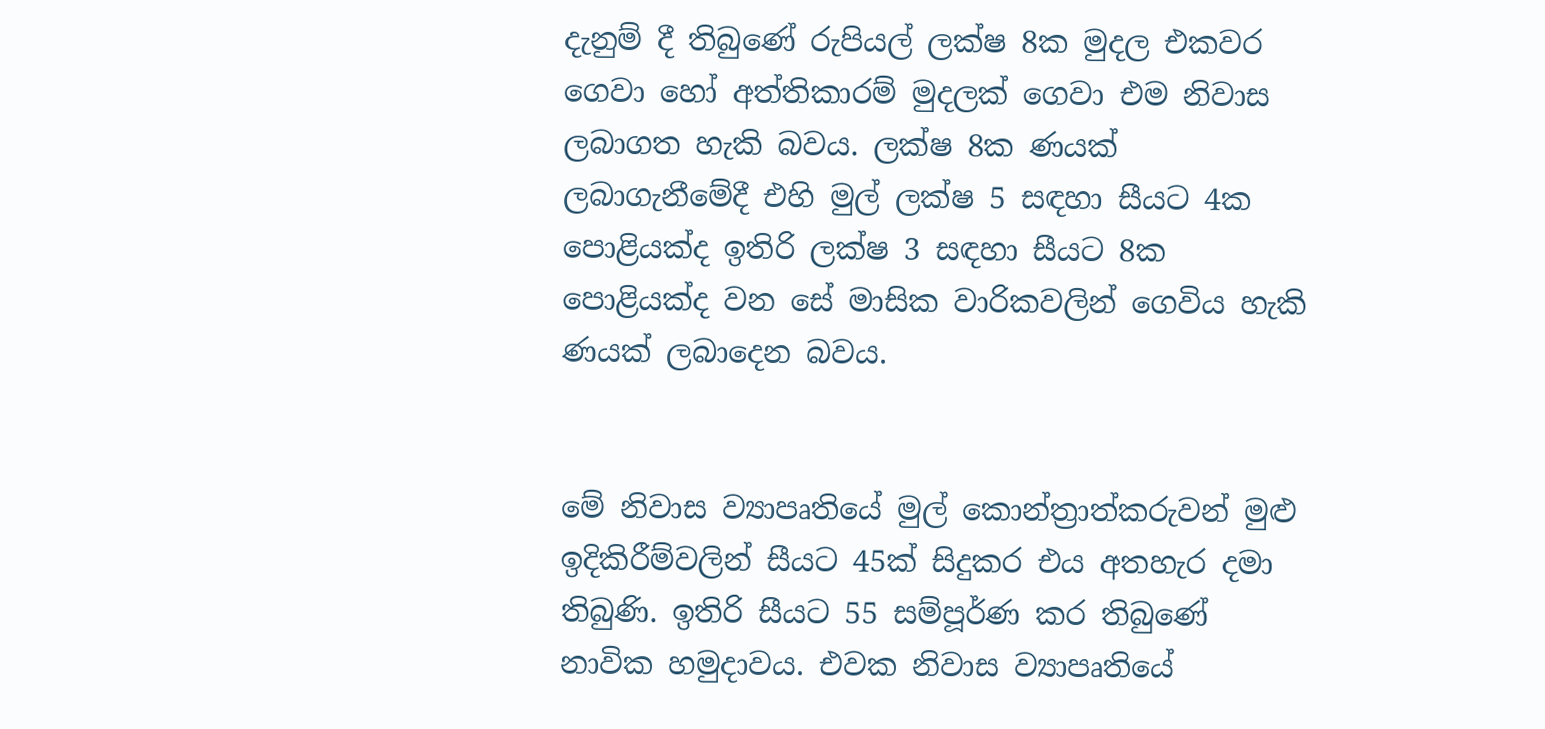දැනුම් දී තිබුණේ රුපියල් ලක්ෂ 8ක මුදල එකවර ගෙවා හෝ අත්තිකාරම් මුදලක් ගෙවා එම නිවාස ලබාගත හැකි බවය. ලක්ෂ 8ක ණයක් ලබාගැනීමේදී එහි මුල් ලක්ෂ 5 සඳහා සීයට 4ක පොළියක්ද ඉතිරි ලක්ෂ 3 සඳහා සීයට 8ක පොළියක්ද වන සේ මාසික වාරිකවලින් ගෙවිය හැකි ණයක් ලබාදෙන බවය.


මේ නිවාස ව්‍යාපෘතියේ මුල් කොන්ත්‍රාත්කරුවන් මුළු ඉදිකිරීම්වලින් සීයට 45ක් සිදුකර එය අතහැර දමා තිබුණි. ඉතිරි සීයට 55 සම්පූර්ණ කර තිබුණේ නාවික හමුදාවය. එවක නිවාස ව්‍යාපෘතියේ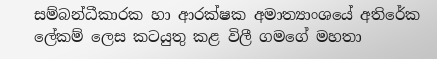සම්බන්ධීකාරක හා ආරක්ෂක අමාත්‍යාංශයේ අතිරේක ලේකම් ලෙස කටයුතු කළ විලී ගමගේ මහතා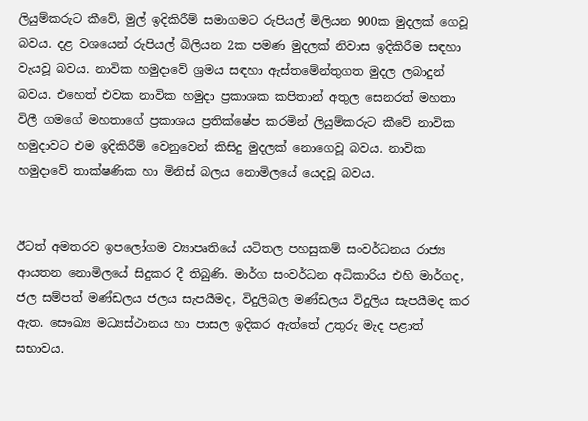ලියුම්කරුට කීවේ, මුල් ඉදිකිරීම් සමාගමට රුපියල් මිලියන 900ක මුදලක් ගෙවූ බවය. දළ වශයෙන් රුපියල් බිලියන 2ක පමණ මුදලක් නිවාස ඉදිකිරීම සඳහා වැයවූ බවය. නාවික හමුදාවේ ශ්‍රමය සඳහා ඇස්තමේන්තුගත මුදල ලබාදුන් බවය. එහෙත් එවක නාවික හමුදා ප්‍රකාශක කපිතාන් අතුල සෙනරත් මහතා විලී ගමගේ මහතාගේ ප්‍රකාශය ප්‍රතික්ෂේප කරමින් ලියුම්කරුට කීවේ නාවික හමුදාවට එම ඉදිකිරීම් වෙනුවෙන් කිසිදු මුදලක් නොගෙවූ බවය. නාවික හමුදාවේ තාක්ෂණික හා මිනිස් බලය නොමිලයේ යෙදවූ බවය.


ඊටත් අමතරව ඉපලෝගම ව්‍යාපෘතියේ යටිතල පහසුකම් සංවර්ධනය රාජ්‍ය ආයතන නොමිලයේ සිදුකර දී තිබුණි. මාර්ග සංවර්ධන අධිකාරිය එහි මාර්ගද, ජල සම්පත් මණ්ඩලය ජලය සැපයීමද, විදුලිබල මණ්ඩලය විදුලිය සැපයීමද කර ඇත. සෞඛ්‍ය මධ්‍යස්ථානය හා පාසල ඉදිකර ඇත්තේ උතුරු මැද පළාත් සභාවය.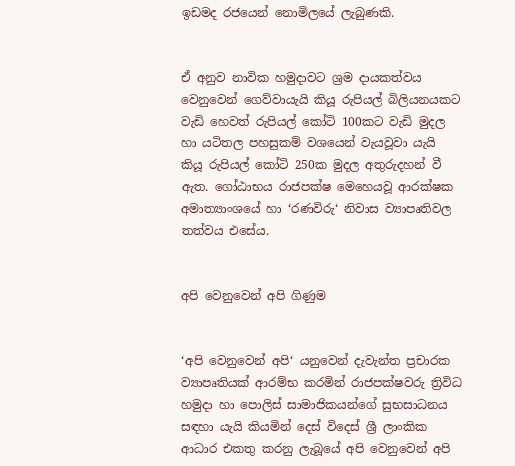ඉඩමද රජයෙන් නොමිලයේ ලැබුණකි.


ඒ අනුව නාවික හමුදාවට ශ්‍රම දායකත්වය වෙනුවෙන් ගෙව්වායැයි කියූ රුපියල් බිලියනයකට වැඩි හෙවත් රුපියල් කෝටි 100කට වැඩි මුදල හා යටිතල පහසුකම් වශයෙන් වැයවූවා යැයි කියූ රුපියල් කෝටි 250ක මුදල අතුරුදහන් වී ඇත. ගෝඨාභය රාජපක්ෂ මෙහෙයවූ ආරක්ෂක අමාත්‍යාංශයේ හා ‘රණවිරු‘ නිවාස ව්‍යාපෘතිවල තත්වය එසේය.


අපි වෙනුවෙන් අපි ගිණුම


‘අපි වෙනුවෙන් අපි‘ යනුවෙන් දැවැන්ත ප්‍රචාරක ව්‍යාපෘතියක් ආරම්භ කරමින් රාජපක්ෂවරු ත්‍රිවිධ හමුදා හා පොලිස් සාමාජිකයන්ගේ සුභසාධනය සඳහා යැයි කියමින් දෙස් විදෙස් ශ්‍රී ලාංකික ආධාර එකතු කරනු ලැබූයේ අපි වෙනුවෙන් අපි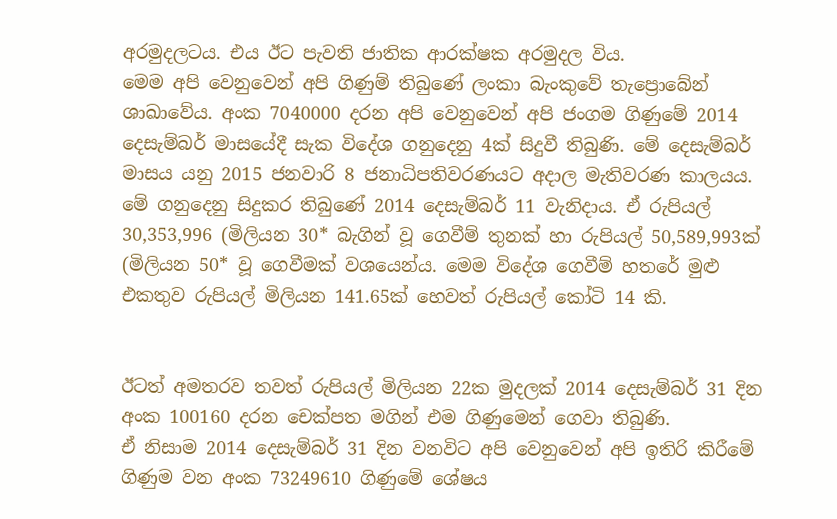අරමුදලටය. එය ඊට පැවති ජාතික ආරක්ෂක අරමුදල විය.
මෙම අපි වෙනුවෙන් අපි ගිණුම් තිබුණේ ලංකා බැංකුවේ තැප්‍රොබේන් ශාඛාවේය. අංක 7040000 දරන අපි වෙනුවෙන් අපි ජංගම ගිණුමේ 2014 දෙසැම්බර් මාසයේදී සැක විදේශ ගනුදෙනු 4ක් සිදුවී තිබුණි. මේ දෙසැම්බර් මාසය යනු 2015 ජනවාරි 8 ජනාධිපතිවරණයට අදාල මැතිවරණ කාලයය.
මේ ගනුදෙනු සිදුකර තිබුණේ 2014 දෙසැම්බර් 11 වැනිදාය. ඒ රුපියල් 30,353,996 (මිලියන 30* බැගින් වූ ගෙවීම් තුනක් හා රුපියල් 50,589,993ක් (මිලියන 50* වූ ගෙවීමක් වශයෙන්ය. මෙම විදේශ ගෙවීම් හතරේ මුළු එකතුව රුපියල් මිලියන 141.65ක් හෙවත් රුපියල් කෝටි 14 කි.


ඊටත් අමතරව තවත් රුපියල් මිලියන 22ක මුදලක් 2014 දෙසැම්බර් 31 දින අංක 100160 දරන චෙක්පත මගින් එම ගිණුමෙන් ගෙවා තිබුණි.
ඒ නිසාම 2014 දෙසැම්බර් 31 දින වනවිට අපි වෙනුවෙන් අපි ඉතිරි කිරීමේ ගිණුම වන අංක 73249610 ගිණුමේ ශේෂය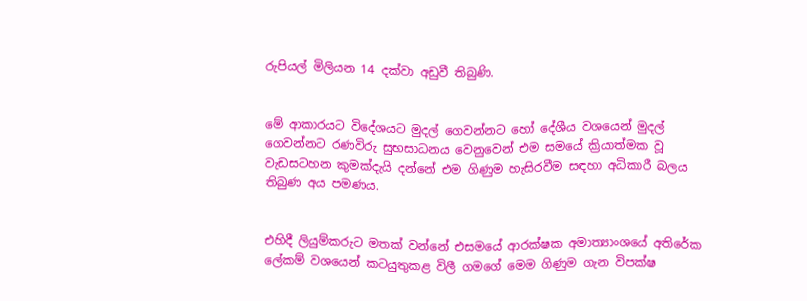රුපියල් මිලියන 14 දක්වා අඩුවී තිබුණි.


මේ ආකාරයට විදේශයට මුදල් ගෙවන්නට හෝ දේශීය වශයෙන් මුදල් ගෙවන්නට රණවිරු සුභසාධනය වෙනුවෙන් එම සමයේ ක්‍රියාත්මක වූ වැඩසටහන කුමක්දැයි දන්නේ එම ගිණුම හැසිරවීම සඳහා අධිකාරී බලය තිබුණ අය පමණය.


එහිදී ලියුම්කරුට මතක් වන්නේ එසමයේ ආරක්ෂක අමාත්‍යාංශයේ අතිරේක ලේකම් වශයෙන් කටයුතුකළ විලී ගමගේ මෙම ගිණුම ගැන විපක්ෂ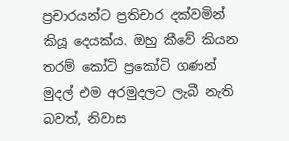ප්‍රචාරයන්ට ප්‍රතිචාර දක්වමින් කියූ දෙයක්ය. ඔහු කීවේ කියන තරම් කෝටි ප්‍රකෝටි ගණන් මුදල් එම අරමුදලට ලැබී නැති බවත්, නිවාස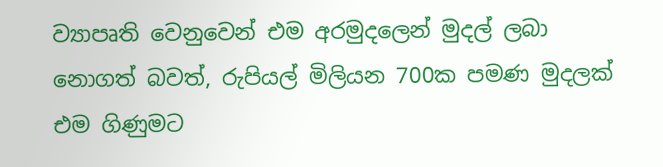ව්‍යාපෘති වෙනුවෙන් එම අරමුදලෙන් මුදල් ලබා නොගත් බවත්, රුපියල් මිලියන 700ක පමණ මුදලක් එම ගිණුමට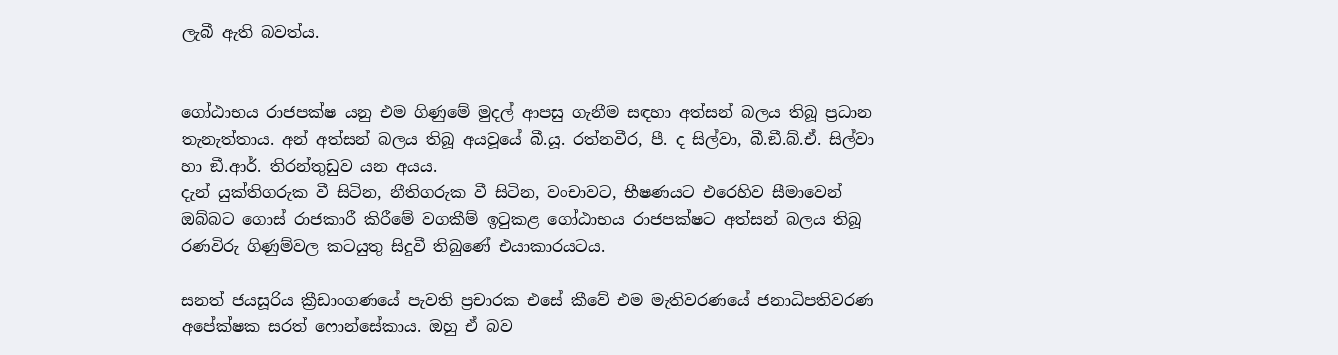ලැබී ඇති බවත්ය.


ගෝඨාභය රාජපක්ෂ යනු එම ගිණුමේ මුදල් ආපසු ගැනීම සඳහා අත්සන් බලය තිබූ ප්‍රධාන තැනැත්තාය. අන් අත්සන් බලය තිබූ අයවූයේ බී.යූ. රත්නවීර, පී. ද සිල්වා, බී.ඞී.බ්.ඒ. සිල්වා හා ඞී.ආර්. තිරන්තුඩුව යන අයය.
දැන් යුක්තිගරුක වී සිටින, නීතිගරුක වී සිටින, වංචාවට, භීෂණයට එරෙහිව සීමාවෙන් ඔබ්බට ගොස් රාජකාරී කිරීමේ වගකීම් ඉටුකළ ගෝඨාභය රාජපක්ෂට අත්සන් බලය තිබූ රණවිරු ගිණුම්වල කටයුතු සිදුවී තිබුණේ එයාකාරයටය.

සනත් ජයසූරිය ක්‍රීඩාංගණයේ පැවති ප්‍රචාරක එසේ කීවේ එම මැතිවරණයේ ජනාධිපතිවරණ අපේක්ෂක සරත් ෆොන්සේකාය. ඔහු ඒ බව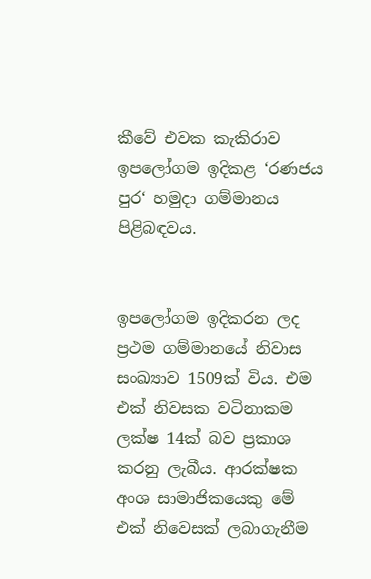කීවේ එවක කැකිරාව ඉපලෝගම ඉදිකළ ‘රණජය පුර‘ හමුදා ගම්මානය පිළිබඳවය.


ඉපලෝගම ඉදිකරන ලද ප්‍රථම ගම්මානයේ නිවාස සංඛ්‍යාව 1509ක් විය. එම එක් නිවසක වටිනාකම ලක්ෂ 14ක් බව ප්‍රකාශ කරනු ලැබීය. ආරක්ෂක අංශ සාමාජිකයෙකු මේ එක් නිවෙසක් ලබාගැනීම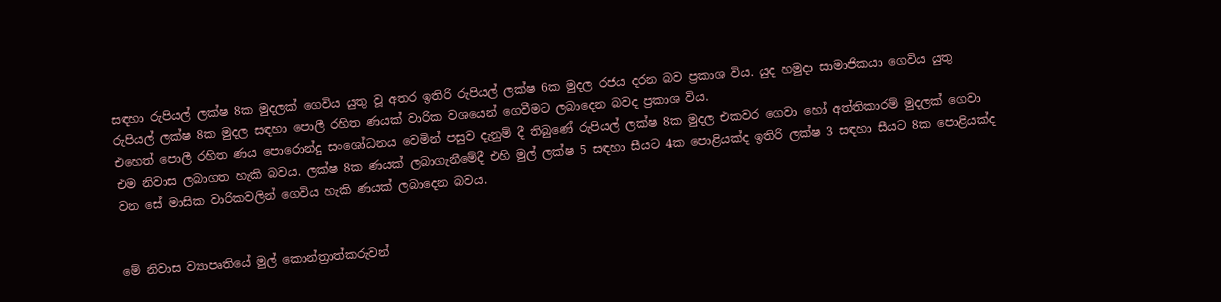සඳහා රුපියල් ලක්ෂ 8ක මුදලක් ගෙවිය යුතු වූ අතර ඉතිරි රුපියල් ලක්ෂ 6ක මුදල රජය දරන බව ප්‍රකාශ විය. යුද හමුදා සාමාජිකයා ගෙවිය යුතු රුපියල් ලක්ෂ 8ක මුදල සඳහා පොලී රහිත ණයක් වාරික වශයෙන් ගෙවීමට ලබාදෙන බවද ප්‍රකාශ විය.
එහෙත් පොලී රහිත ණය පොරොන්දු සංශෝධනය වෙමින් පසුව දැනුම් දී තිබුණේ රුපියල් ලක්ෂ 8ක මුදල එකවර ගෙවා හෝ අත්තිකාරම් මුදලක් ගෙවා එම නිවාස ලබාගත හැකි බවය. ලක්ෂ 8ක ණයක් ලබාගැනීමේදී එහි මුල් ලක්ෂ 5 සඳහා සීයට 4ක පොළියක්ද ඉතිරි ලක්ෂ 3 සඳහා සීයට 8ක පොළියක්ද වන සේ මාසික වාරිකවලින් ගෙවිය හැකි ණයක් ලබාදෙන බවය.


මේ නිවාස ව්‍යාපෘතියේ මුල් කොන්ත්‍රාත්කරුවන්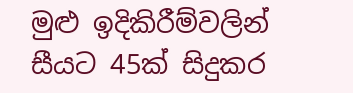මුළු ඉදිකිරීම්වලින් සීයට 45ක් සිදුකර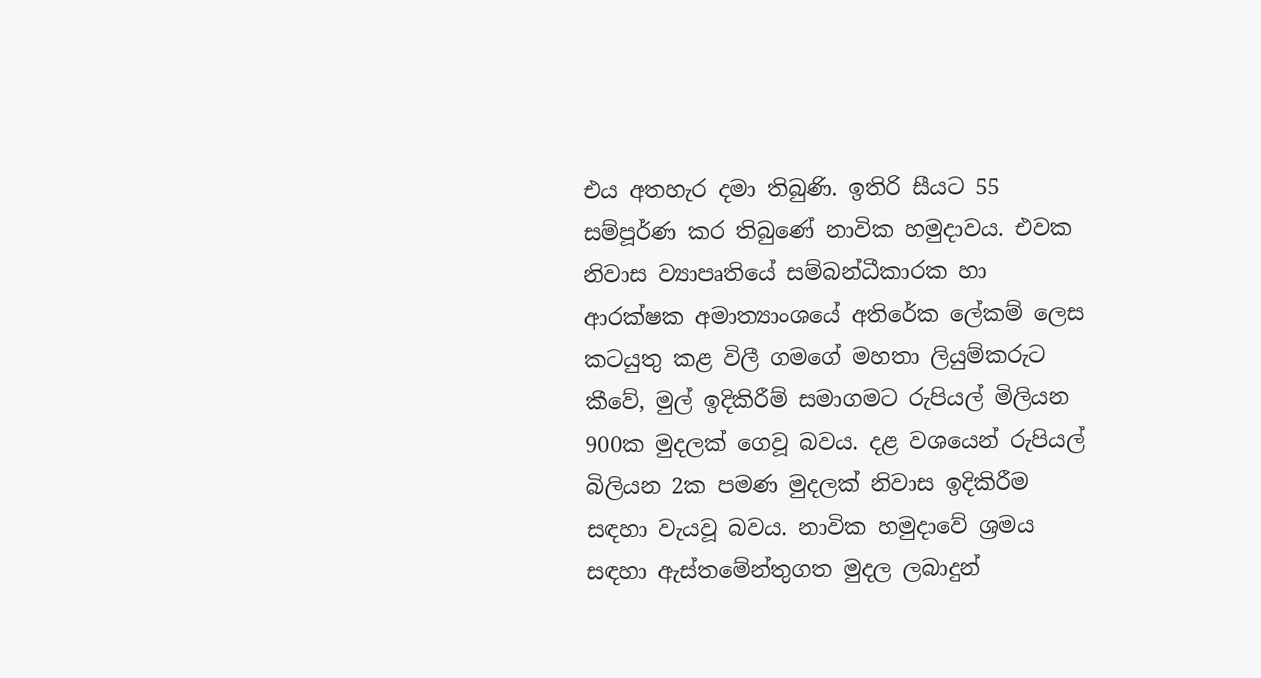එය අතහැර දමා තිබුණි. ඉතිරි සීයට 55 සම්පූර්ණ කර තිබුණේ නාවික හමුදාවය. එවක නිවාස ව්‍යාපෘතියේ සම්බන්ධීකාරක හා ආරක්ෂක අමාත්‍යාංශයේ අතිරේක ලේකම් ලෙස කටයුතු කළ විලී ගමගේ මහතා ලියුම්කරුට කීවේ, මුල් ඉදිකිරීම් සමාගමට රුපියල් මිලියන 900ක මුදලක් ගෙවූ බවය. දළ වශයෙන් රුපියල් බිලියන 2ක පමණ මුදලක් නිවාස ඉදිකිරීම සඳහා වැයවූ බවය. නාවික හමුදාවේ ශ්‍රමය සඳහා ඇස්තමේන්තුගත මුදල ලබාදුන්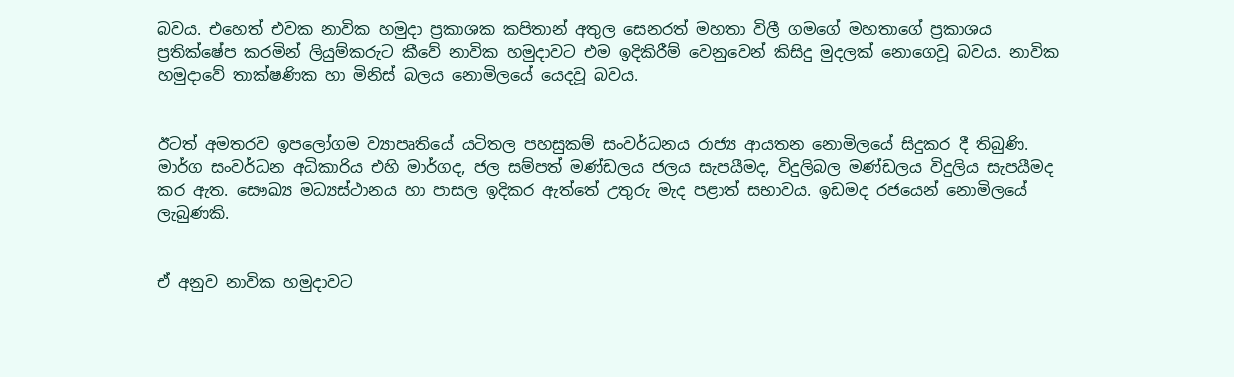බවය. එහෙත් එවක නාවික හමුදා ප්‍රකාශක කපිතාන් අතුල සෙනරත් මහතා විලී ගමගේ මහතාගේ ප්‍රකාශය ප්‍රතික්ෂේප කරමින් ලියුම්කරුට කීවේ නාවික හමුදාවට එම ඉදිකිරීම් වෙනුවෙන් කිසිදු මුදලක් නොගෙවූ බවය. නාවික හමුදාවේ තාක්ෂණික හා මිනිස් බලය නොමිලයේ යෙදවූ බවය.


ඊටත් අමතරව ඉපලෝගම ව්‍යාපෘතියේ යටිතල පහසුකම් සංවර්ධනය රාජ්‍ය ආයතන නොමිලයේ සිදුකර දී තිබුණි. මාර්ග සංවර්ධන අධිකාරිය එහි මාර්ගද, ජල සම්පත් මණ්ඩලය ජලය සැපයීමද, විදුලිබල මණ්ඩලය විදුලිය සැපයීමද කර ඇත. සෞඛ්‍ය මධ්‍යස්ථානය හා පාසල ඉදිකර ඇත්තේ උතුරු මැද පළාත් සභාවය. ඉඩමද රජයෙන් නොමිලයේ ලැබුණකි.


ඒ අනුව නාවික හමුදාවට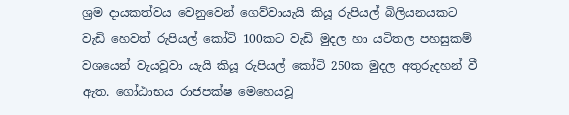ශ්‍රම දායකත්වය වෙනුවෙන් ගෙව්වායැයි කියූ රුපියල් බිලියනයකට වැඩි හෙවත් රුපියල් කෝටි 100කට වැඩි මුදල හා යටිතල පහසුකම් වශයෙන් වැයවූවා යැයි කියූ රුපියල් කෝටි 250ක මුදල අතුරුදහන් වී ඇත. ගෝඨාභය රාජපක්ෂ මෙහෙයවූ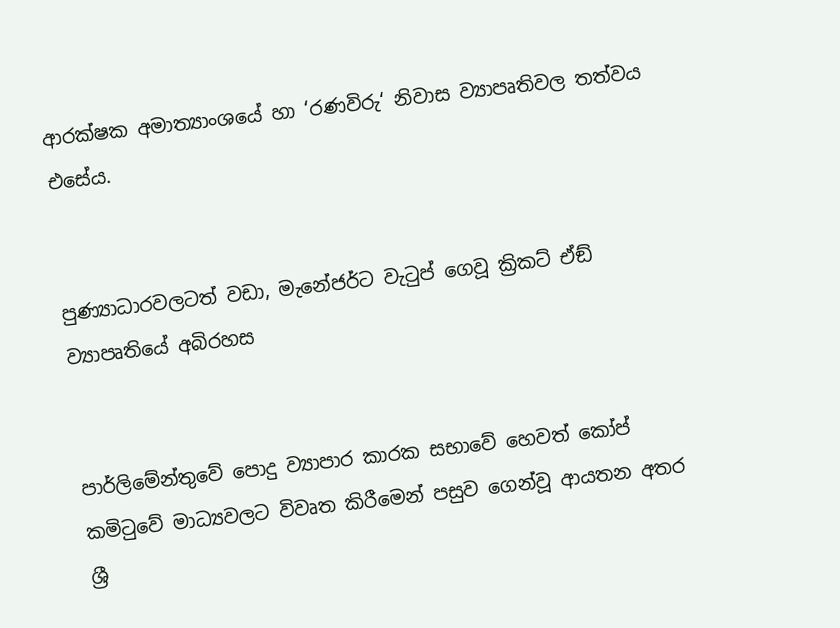ආරක්ෂක අමාත්‍යාංශයේ හා ‘රණවිරු‘ නිවාස ව්‍යාපෘතිවල තත්වය එසේය.


පුණ්‍යාධාරවලටත් වඩා, මැනේජර්ට වැටුප් ගෙවූ ක්‍රිකට් ඒඞ් ව්‍යාපෘතියේ අබිරහස


පාර්ලිමේන්තුවේ පොදු ව්‍යාපාර කාරක සභාවේ හෙවත් කෝප් කමිටුවේ මාධ්‍යවලට විවෘත කිරීමෙන් පසුව ගෙන්වූ ආයතන අතර ශ්‍රී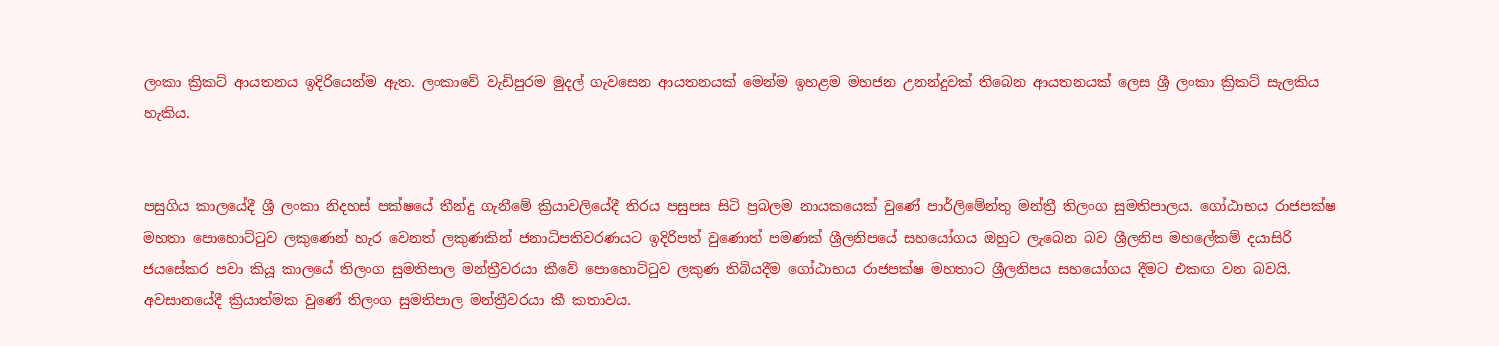ලංකා ක්‍රිකට් ආයතනය ඉදිරියෙන්ම ඇත. ලංකාවේ වැඩිපුරම මුදල් ගැවසෙන ආයතනයක් මෙන්ම ඉහළම මහජන උනන්දුවක් තිබෙන ආයතනයක් ලෙස ශ්‍රී ලංකා ක්‍රිකට් සැලකිය හැකිය.


පසුගිය කාලයේදී ශ්‍රී ලංකා නිදහස් පක්ෂයේ තීන්දු ගැනීමේ ක්‍රියාවලියේදී තිරය පසුපස සිටි ප්‍රබලම නායකයෙක් වුණේ පාර්ලිමේන්තු මන්ත්‍රී තිලංග සුමතිපාලය. ගෝඨාභය රාජපක්ෂ මහතා පොහොට්ටුව ලකුණෙන් හැර වෙනත් ලකුණකින් ජනාධිපතිවරණයට ඉදිරිපත් වුණොත් පමණක් ශ්‍රීලනිපයේ සහයෝගය ඔහුට ලැබෙන බව ශ්‍රීලනිප මහලේකම් දයාසිරි ජයසේකර පවා කියූ කාලයේ තිලංග සුමතිපාල මන්ත්‍රීවරයා කීවේ පොහොට්ටුව ලකුණ තිබියදීම ගෝඨාභය රාජපක්ෂ මහතාට ශ්‍රීලනිපය සහයෝගය දීමට එකඟ වන බවයි. අවසානයේදී ක්‍රියාත්මක වුණේ තිලංග සුමතිපාල මන්ත්‍රීවරයා කී කතාවය.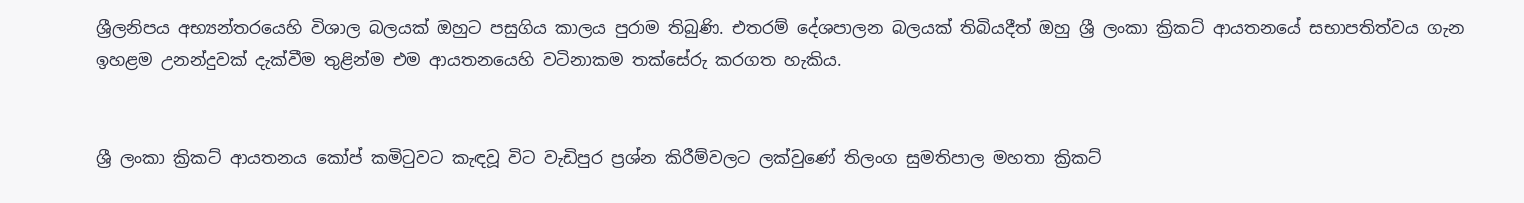ශ්‍රීලනිපය අභ්‍යන්තරයෙහි විශාල බලයක් ඔහුට පසුගිය කාලය පුරාම තිබුණි. එතරම් දේශපාලන බලයක් තිබියදීත් ඔහු ශ්‍රී ලංකා ක්‍රිකට් ආයතනයේ සභාපතිත්වය ගැන ඉහළම උනන්දුවක් දැක්වීම තුළින්ම එම ආයතනයෙහි වටිනාකම තක්සේරු කරගත හැකිය.


ශ්‍රී ලංකා ක්‍රිකට් ආයතනය කෝප් කමිටුවට කැඳවූ විට වැඩිපුර ප්‍රශ්න කිරීම්වලට ලක්වුණේ තිලංග සුමතිපාල මහතා ක්‍රිකට්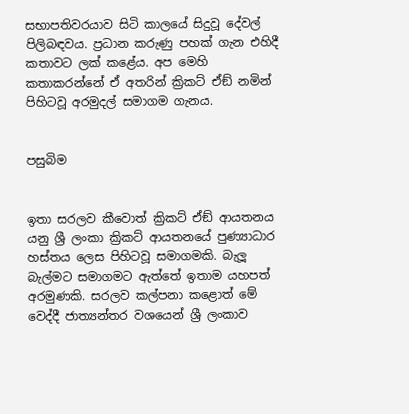සභාපතිවරයාව සිටි කාලයේ සිදුවූ දේවල් පිලිබඳවය. ප්‍රධාන කරුණු පහක් ගැන එහිදී කතාවට ලක් කළේය. අප මෙහි කතාකරන්නේ ඒ අතරින් ක්‍රිකට් ඒඞ් නමින් පිහිටවූ අරමුදල් සමාගම ගැනය.


පසුබිම


ඉතා සරලව කීවොත් ක්‍රිකට් ඒඞ් ආයතනය යනු ශ්‍රී ලංකා ක්‍රිකට් ආයතනයේ පුණ්‍යාධාර හස්තය ලෙස පිහිටවූ සමාගමකි. බැලූ බැල්මට සමාගමට ඇත්තේ ඉතාම යහපත් අරමුණකි. සරලව කල්පනා කළොත් මේ වෙද්දී ජාත්‍යන්තර වශයෙන් ශ්‍රී ලංකාව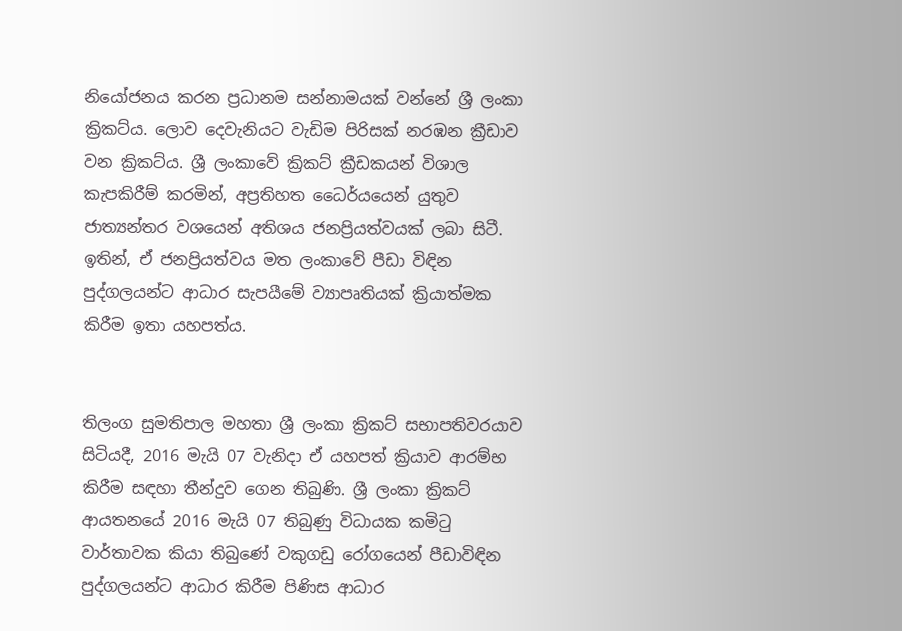නියෝජනය කරන ප්‍රධානම සන්නාමයක් වන්නේ ශ්‍රී ලංකා ක්‍රිකට්ය. ලොව දෙවැනියට වැඩිම පිරිසක් නරඹන ක්‍රීඩාව වන ක්‍රිකට්ය. ශ්‍රී ලංකාවේ ක්‍රිකට් ක්‍රීඩකයන් විශාල කැපකිරීම් කරමින්, අප්‍රතිහත ධෛර්යයෙන් යුතුව ජාත්‍යන්තර වශයෙන් අතිශය ජනප්‍රියත්වයක් ලබා සිටී. ඉතින්, ඒ ජනප්‍රියත්වය මත ලංකාවේ පීඩා විඳින පුද්ගලයන්ට ආධාර සැපයීමේ ව්‍යාපෘතියක් ක්‍රියාත්මක කිරීම ඉතා යහපත්ය.


තිලංග සුමතිපාල මහතා ශ්‍රී ලංකා ක්‍රිකට් සභාපතිවරයාව සිටියදී, 2016 මැයි 07 වැනිදා ඒ යහපත් ක්‍රියාව ආරම්භ කිරීම සඳහා තීන්දුව ගෙන තිබුණි. ශ්‍රී ලංකා ක්‍රිකට් ආයතනයේ 2016 මැයි 07 තිබුණු විධායක කමිටු වාර්තාවක කියා තිබුණේ වකුගඩු රෝගයෙන් පීඩාවිඳින පුද්ගලයන්ට ආධාර කිරීම පිණිස ආධාර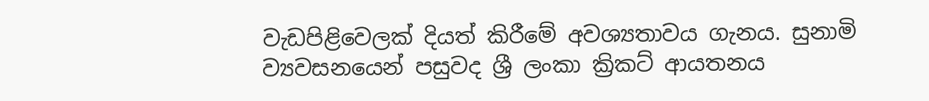වැඩපිළිවෙලක් දියත් කිරීමේ අවශ්‍යතාවය ගැනය. සුනාමි ව්‍යවසනයෙන් පසුවද ශ්‍රී ලංකා ක්‍රිකට් ආයතනය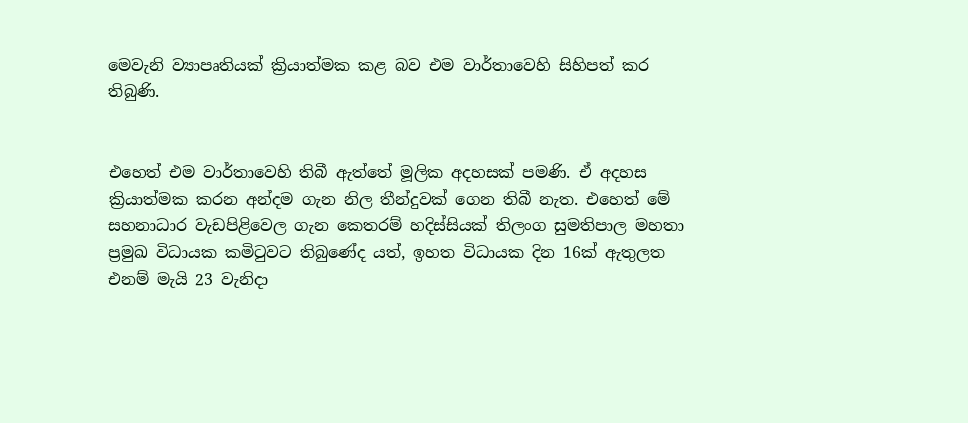මෙවැනි ව්‍යාපෘතියක් ක්‍රියාත්මක කළ බව එම වාර්තාවෙහි සිහිපත් කර තිබුණි.


එහෙත් එම වාර්තාවෙහි තිබී ඇත්තේ මූලික අදහසක් පමණි. ඒ අදහස ක්‍රියාත්මක කරන අන්දම ගැන නිල තීන්දුවක් ගෙන තිබී නැත. එහෙත් මේ සහනාධාර වැඩපිළිවෙල ගැන කෙතරම් හදිස්සියක් තිලංග සුමතිපාල මහතා ප්‍රමුඛ විධායක කමිටුවට තිබුණේද යත්, ඉහත විධායක දින 16ක් ඇතුලත එනම් මැයි 23 වැනිදා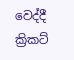වෙද්දී ක්‍රිකට්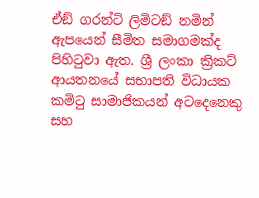ඒඞ් ගරන්ටි ලිමිටඞ් නමින් ඇපයෙන් සීමිත සමාගමක්ද පිහිටුවා ඇත. ශ්‍රී ලංකා ක්‍රිකට් ආයතනයේ සභාපති විධායක කමිටු සාමාජිකයන් අටදෙනෙකු සහ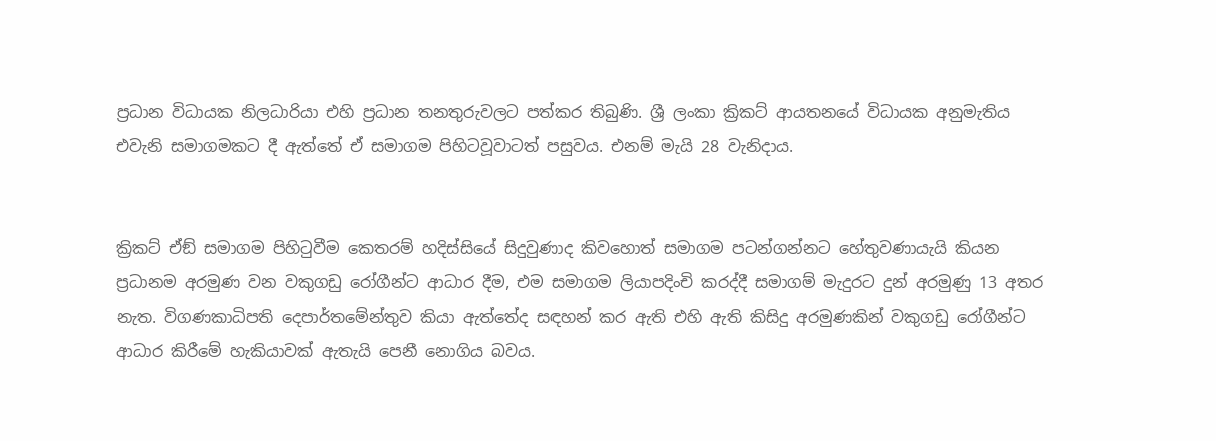ප්‍රධාන විධායක නිලධාරියා එහි ප්‍රධාන තනතුරුවලට පත්කර තිබුණි. ශ්‍රී ලංකා ක්‍රිකට් ආයතනයේ විධායක අනුමැතිය එවැනි සමාගමකට දී ඇත්තේ ඒ සමාගම පිහිටවූවාටත් පසුවය. එනම් මැයි 28 වැනිදාය.


ක්‍රිකට් ඒඞ් සමාගම පිහිටුවීම කෙතරම් හදිස්සියේ සිදුවුණාද කිවහොත් සමාගම පටන්ගන්නට හේතුවණායැයි කියන ප්‍රධානම අරමුණ වන වකුගඩු රෝගීන්ට ආධාර දීම, එම සමාගම ලියාපදිංචි කරද්දී සමාගම් මැදුරට දුන් අරමුණු 13 අතර නැත. විගණකාධිපති දෙපාර්තමේන්තුව කියා ඇත්තේද සඳහන් කර ඇති එහි ඇති කිසිදු අරමුණකින් වකුගඩු රෝගීන්ට ආධාර කිරීමේ හැකියාවක් ඇතැයි පෙනී නොගිය බවය.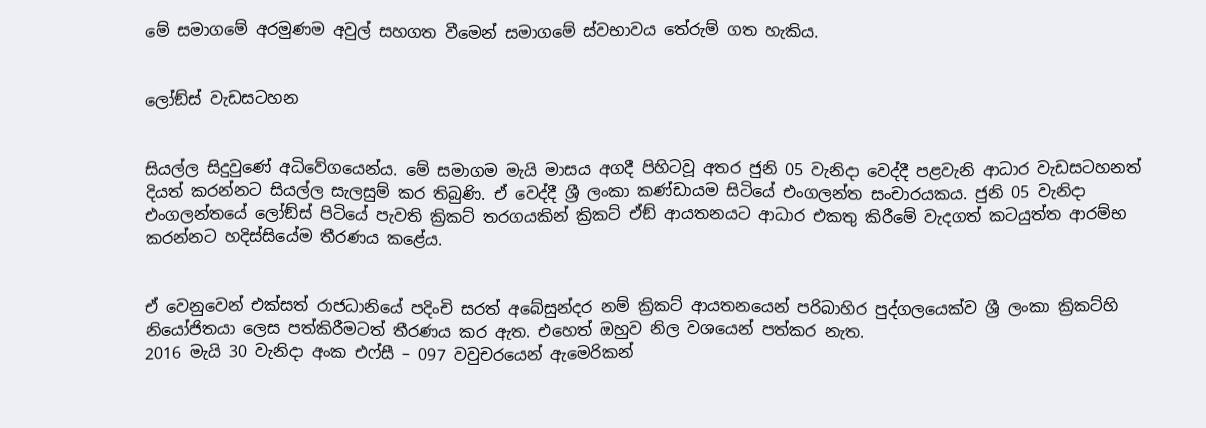මේ සමාගමේ අරමුණම අවුල් සහගත වීමෙන් සමාගමේ ස්වභාවය තේරුම් ගත හැකිය.


ලෝඞ්ස් වැඩසටහන


සියල්ල සිදුවුණේ අධිවේගයෙන්ය. මේ සමාගම මැයි මාසය අගදී පිහිටවූ අතර ජුනි 05 වැනිදා වෙද්දී පළවැනි ආධාර වැඩසටහනත් දියත් කරන්නට සියල්ල සැලසුම් කර තිබුණි. ඒ වෙද්දී ශ්‍රී ලංකා කණ්ඩායම සිටියේ එංගලන්ත සංචාරයකය. ජුනි 05 වැනිදා එංගලන්තයේ ලෝඞ්ස් පිටියේ පැවති ක්‍රිකට් තරගයකින් ක්‍රිකට් ඒඞ් ආයතනයට ආධාර එකතු කිරීමේ වැදගත් කටයුත්ත ආරම්භ කරන්නට හදිස්සියේම තීරණය කළේය.


ඒ වෙනුවෙන් එක්සත් රාජධානියේ පදිංචි සරත් අබේසුන්දර නම් ක්‍රිකට් ආයතනයෙන් පරිබාහිර පුද්ගලයෙක්ව ශ්‍රී ලංකා ක්‍රිකට්හි නියෝජිතයා ලෙස පත්කිරීමටත් තීරණය කර ඇත. එහෙත් ඔහුව නිල වශයෙන් පත්කර නැත.
2016 මැයි 30 වැනිදා අංක එෆ්සී – 097 වවුචරයෙන් ඇමෙරිකන්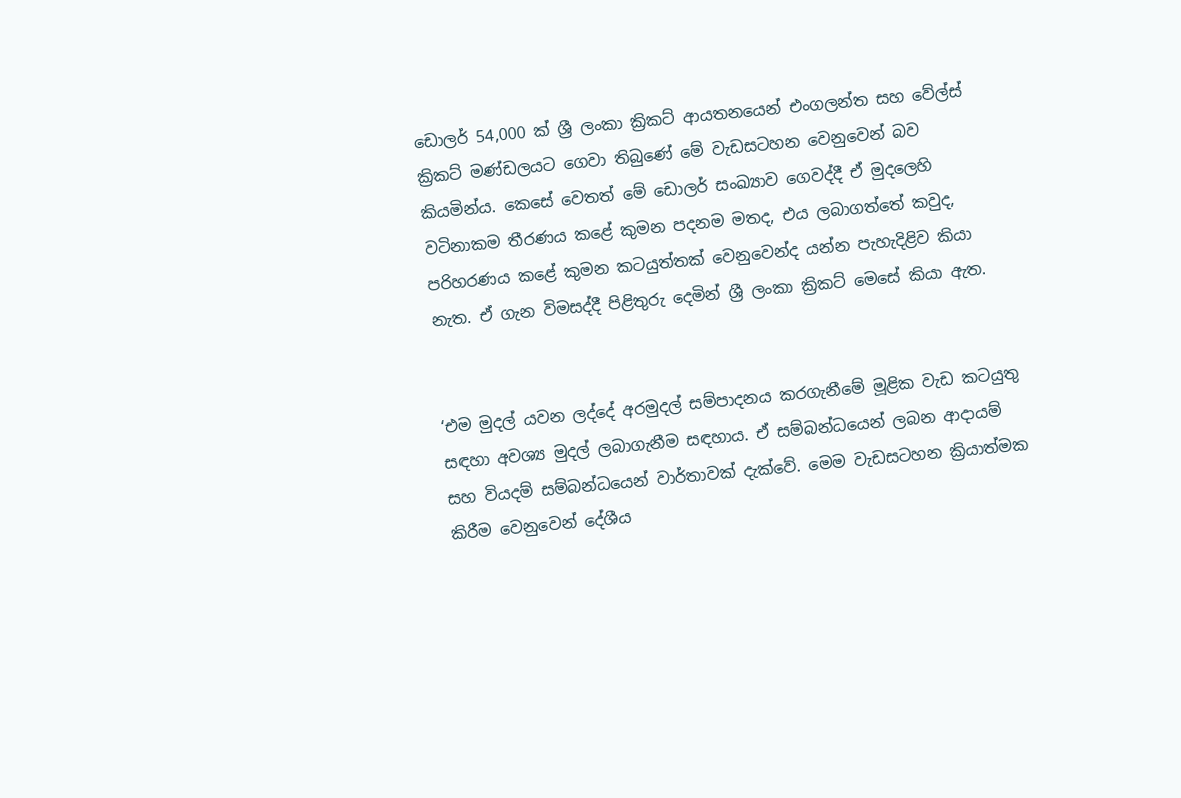ඩොලර් 54,000 ක් ශ්‍රී ලංකා ක්‍රිකට් ආයතනයෙන් එංගලන්ත සහ වේල්ස් ක්‍රිකට් මණ්ඩලයට ගෙවා තිබුණේ මේ වැඩසටහන වෙනුවෙන් බව කියමින්ය. කෙසේ වෙතත් මේ ඩොලර් සංඛ්‍යාව ගෙවද්දී ඒ මුදලෙහි වටිනාකම තීරණය කළේ කුමන පදනම මතද, එය ලබාගත්තේ කවුද, පරිහරණය කළේ කුමන කටයුත්තක් වෙනුවෙන්ද යන්න පැහැදිළිව කියා නැත. ඒ ගැන විමසද්දී පිළිතුරු දෙමින් ශ්‍රී ලංකා ක්‍රිකට් මෙසේ කියා ඇත.


‘එම මුදල් යවන ලද්දේ අරමුදල් සම්පාදනය කරගැනීමේ මූළික වැඩ කටයුතු සඳහා අවශ්‍ය මුදල් ලබාගැනීම සඳහාය. ඒ සම්බන්ධයෙන් ලබන ආදායම් සහ වියදම් සම්බන්ධයෙන් වාර්තාවක් දැක්වේ. මෙම වැඩසටහන ක්‍රියාත්මක කිරීම වෙනුවෙන් දේශීය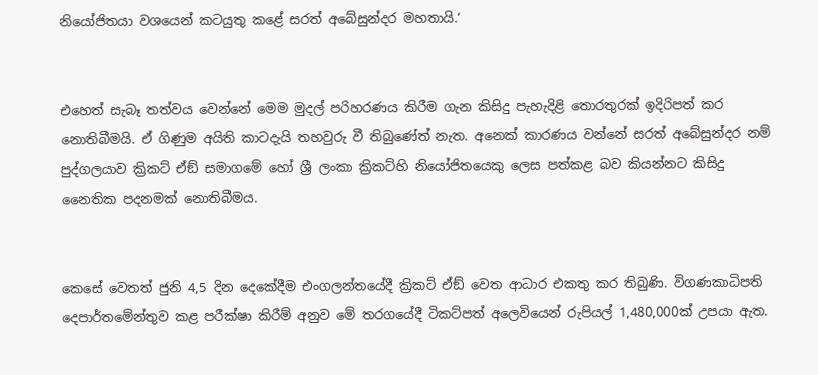නියෝජිතයා වශයෙන් කටයුතු කළේ සරත් අබේසුන්දර මහතායි.‘


එහෙත් සැබෑ තත්වය වෙන්නේ මෙම මුදල් පරිහරණය කිරීම ගැන කිසිදු පැහැදිළි තොරතුරක් ඉදිරිපත් කර නොතිබීමයි. ඒ ගිණුම අයිති කාටදැයි තහවුරු වී තිබුණේත් නැත. අනෙක් කාරණය වන්නේ සරත් අබේසුන්දර නම් පුද්ගලයාව ක්‍රිකට් ඒඞ් සමාගමේ හෝ ශ්‍රී ලංකා ක්‍රිකට්හි නියෝජිතයෙකු ලෙස පත්කළ බව කියන්නට කිසිදු නෛතික පදනමක් නොතිබීමය.


කෙසේ වෙතත් ජුනි 4,5 දින දෙකේදීම එංගලන්තයේදී ක්‍රිකට් ඒඞ් වෙත ආධාර එකතු කර තිබුණි. විගණකාධිපති දෙපාර්තමේන්තුව කළ පරීක්ෂා කිරීම් අනුව මේ තරගයේදී ටිකට්පත් අලෙවියෙන් රුපියල් 1,480,000ක් උපයා ඇත.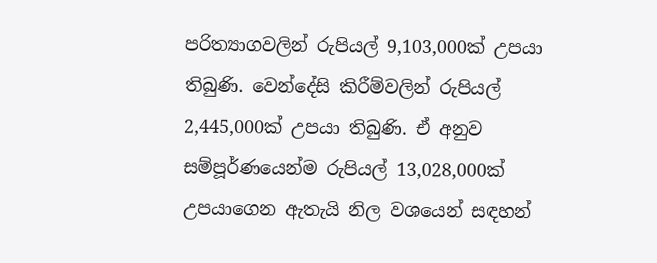පරිත්‍යාගවලින් රුපියල් 9,103,000ක් උපයා තිබුණි. වෙන්දේසි කිරීම්වලින් රුපියල් 2,445,000ක් උපයා තිබුණි. ඒ අනුව සම්පූර්ණයෙන්ම රුපියල් 13,028,000ක් උපයාගෙන ඇතැයි නිල වශයෙන් සඳහන්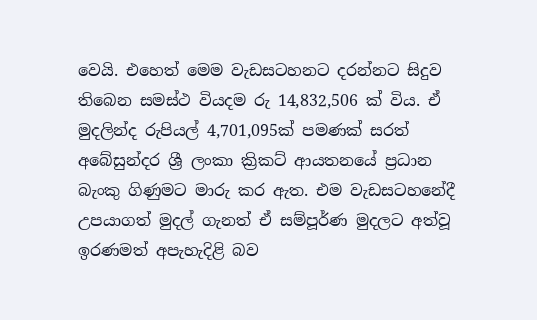වෙයි. එහෙත් මෙම වැඩසටහනට දරන්නට සිදුව තිබෙන සමස්ථ වියදම රු 14,832,506 ක් විය. ඒ මුදලින්ද රුපියල් 4,701,095ක් පමණක් සරත් අබේසුන්දර ශ්‍රී ලංකා ක්‍රිකට් ආයතනයේ ප්‍රධාන බැංකු ගිණුමට මාරු කර ඇත. එම වැඩසටහනේදී උපයාගත් මුදල් ගැනත් ඒ සම්පූර්ණ මුදලට අත්වූ ඉරණමත් අපැහැදිළි බව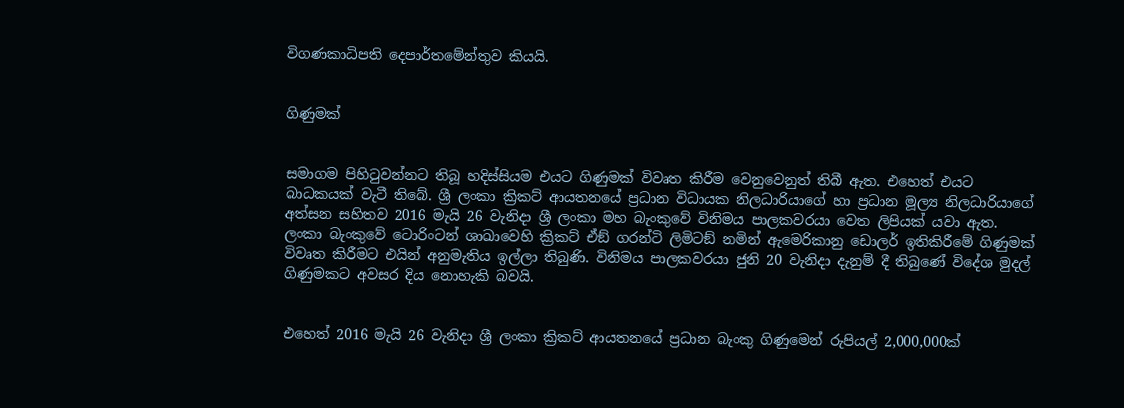විගණකාධිපති දෙපාර්තමේන්තුව කියයි.


ගිණුමක්


සමාගම පිහිටුවන්නට තිබූ හදිස්සියම එයට ගිණුමක් විවෘත කිරීම වෙනුවෙනුත් තිබී ඇත. එහෙත් එයට බාධකයක් වැටී තිබේ. ශ්‍රී ලංකා ක්‍රිකට් ආයතනයේ ප්‍රධාන විධායක නිලධාරියාගේ හා ප්‍රධාන මූල්‍ය නිලධාරියාගේ අත්සන සහිතව 2016 මැයි 26 වැනිදා ශ්‍රී ලංකා මහ බැංකුවේ විනිමය පාලකවරයා වෙත ලිපියක් යවා ඇත. ලංකා බැංකුවේ ටොරිංටන් ශාඛාවෙහි ක්‍රිකට් ඒඞ් ගරන්ටි ලිමිටඞ් නමින් ඇමෙරිකානු ඩොලර් ඉතිකිරීමේ ගිණුමක් විවෘත කිරීමට එයින් අනුමැතිය ඉල්ලා තිබුණි. විනිමය පාලකවරයා ජුනි 20 වැනිදා දැනුම් දී තිබුණේ විදේශ මුදල් ගිණුමකට අවසර දිය නොහැකි බවයි.


එහෙත් 2016 මැයි 26 වැනිදා ශ්‍රී ලංකා ක්‍රිකට් ආයතනයේ ප්‍රධාන බැංකු ගිණුමෙන් රුපියල් 2,000,000ක්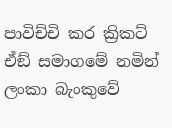පාවිච්චි කර ක්‍රිකට් ඒඞ් සමාගමේ නමින් ලංකා බැංකුවේ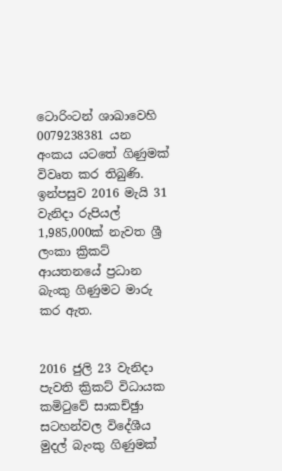ටොරිංටන් ශාඛාවෙහි 0079238381 යන අංකය යටතේ ගිණුමක් විවෘත කර තිබුණි. ඉන්පසුව 2016 මැයි 31 වැනිදා රුපියල් 1,985,000ක් නැවත ශ්‍රී ලංකා ක්‍රිකට් ආයතනයේ ප්‍රධාන බැංකු ගිණුමට මාරු කර ඇත.


2016 ජුලි 23 වැනිදා පැවති ක්‍රිකට් විධායක කමිටුවේ සාකච්ඡුා සටහන්වල විදේශීය මුදල් බැංකු ගිණුමක්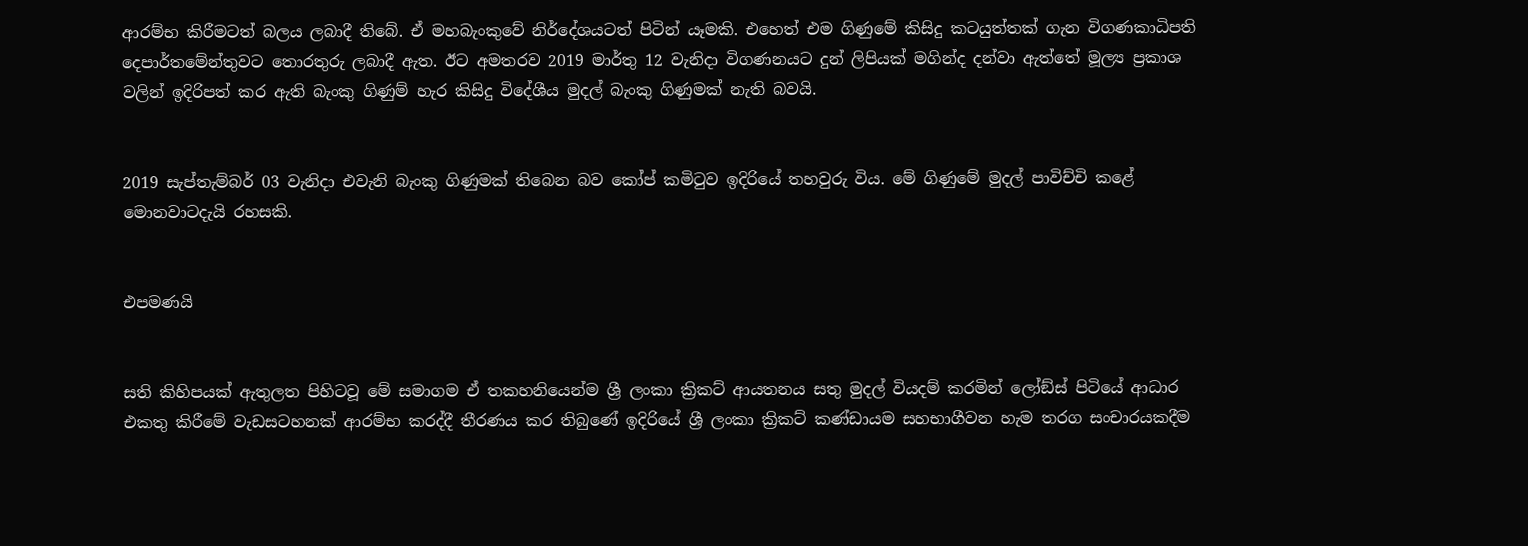ආරම්භ කිරීමටත් බලය ලබාදී තිබේ. ඒ මහබැංකුවේ නිර්දේශයටත් පිටින් යෑමකි. එහෙත් එම ගිණුමේ කිසිදු කටයුත්තක් ගැන විගණකාධිපති දෙපාර්තමේන්තුවට තොරතුරු ලබාදී ඇත. ඊට අමතරව 2019 මාර්තු 12 වැනිදා විගණනයට දුන් ලිපියක් මගින්ද දන්වා ඇත්තේ මූල්‍ය ප්‍රකාශ වලින් ඉදිරිපත් කර ඇති බැංකු ගිණුම් හැර කිසිදු විදේශීය මුදල් බැංකු ගිණුමක් නැති බවයි.


2019 සැප්තැම්බර් 03 වැනිදා එවැනි බැංකු ගිණුමක් තිබෙන බව කෝප් කමිටුව ඉදිරියේ තහවුරු විය. මේ ගිණුමේ මුදල් පාවිච්චි කළේ මොනවාටදැයි රහසකි.


එපමණයි


සති කිහිපයක් ඇතුලත පිහිටවූ මේ සමාගම ඒ තකහනියෙන්ම ශ්‍රී ලංකා ක්‍රිකට් ආයතනය සතු මුදල් වියදම් කරමින් ලෝඞ්ස් පිටියේ ආධාර එකතු කිරීමේ වැඩසටහනක් ආරම්භ කරද්දී තීරණය කර තිබුණේ ඉදිරියේ ශ්‍රී ලංකා ක්‍රිකට් කණ්ඩායම සහභාගීවන හැම තරග සංචාරයකදීම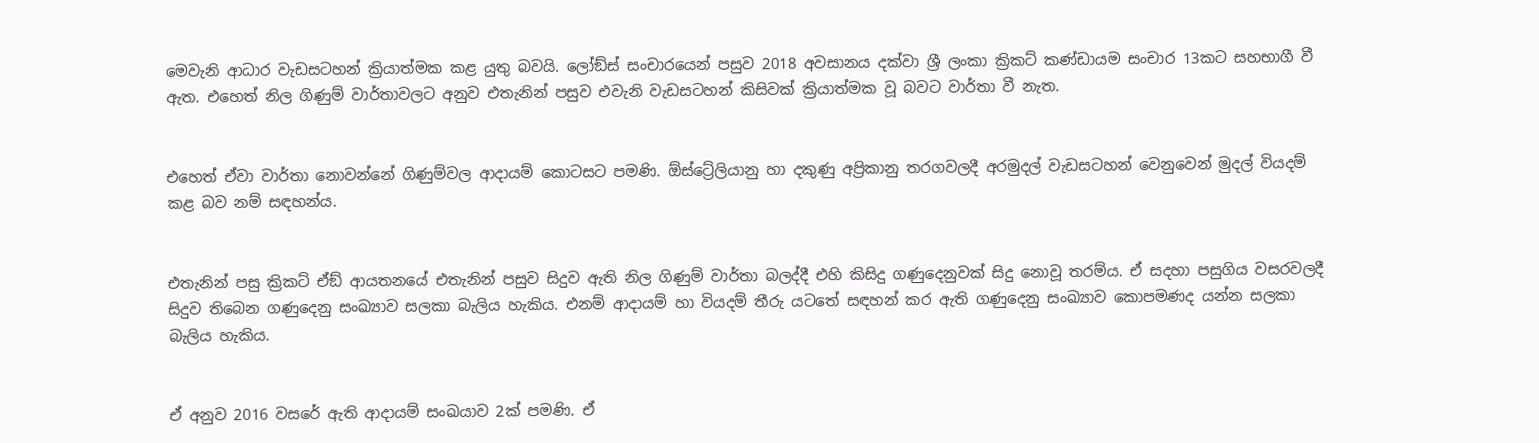මෙවැනි ආධාර වැඩසටහන් ක්‍රියාත්මක කළ යුතු බවයි. ලෝඞ්ස් සංචාරයෙන් පසුව 2018 අවසානය දක්වා ශ්‍රී ලංකා ක්‍රිකට් කණ්ඩායම සංචාර 13කට සහභාගී වී ඇත. එහෙත් නිල ගිණුම් වාර්තාවලට අනුව එතැනින් පසුව එවැනි වැඩසටහන් කිසිවක් ක්‍රියාත්මක වූ බවට වාර්තා වී නැත.


එහෙත් ඒවා වාර්තා නොවන්නේ ගිණුම්වල ආදායම් කොටසට පමණි. ඕස්ට්‍රේලියානු හා දකුණු අප්‍රිකානු තරගවලදී අරමුදල් වැඩසටහන් වෙනුවෙන් මුදල් වියදම් කළ බව නම් සඳහන්ය.


එතැනින් පසු ක්‍රිකට් ඒඞ් ආයතනයේ එතැනින් පසුව සිදුව ඇති නිල ගිණුම් වාර්තා බලද්දී එහි කිසිදු ගණුදෙනුවක් සිදු නොවූ තරම්ය. ඒ සදහා පසුගිය වසරවලදී සිදුව තිබෙන ගණුදෙනු සංඛ්‍යාව සලකා බැලිය හැකිය. එනම් ආදායම් හා වියදම් තීරු යටතේ සඳහන් කර ඇති ගණුදෙනු සංඛ්‍යාව කොපමණද යන්න සලකා බැලිය හැකිය.


ඒ අනුව 2016 වසරේ ඇති ආදායම් සංඛයාව 2ක් පමණි. ඒ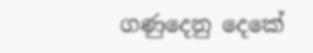ගණුදෙනු දෙකේ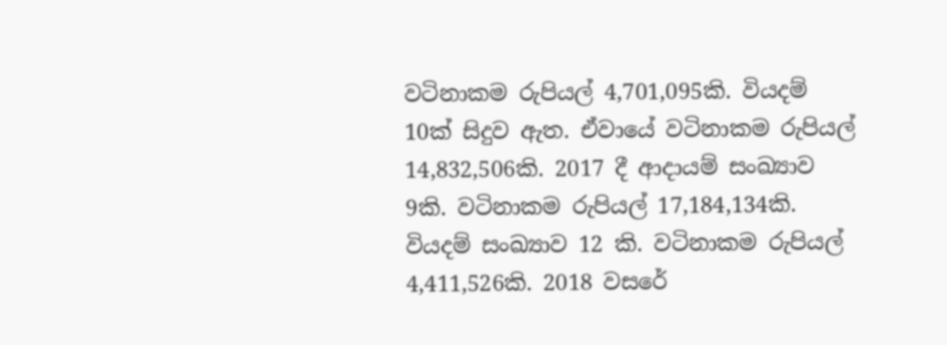වටිනාකම රුපියල් 4,701,095කි. වියදම් 10ක් සිදුව ඇත. ඒවායේ වටිනාකම රුපියල් 14,832,506කි. 2017 දී ආදායම් සංඛ්‍යාව 9කි. වටිනාකම රුපියල් 17,184,134කි. වියදම් සංඛ්‍යාව 12 කි. වටිනාකම රුපියල් 4,411,526කි. 2018 වසරේ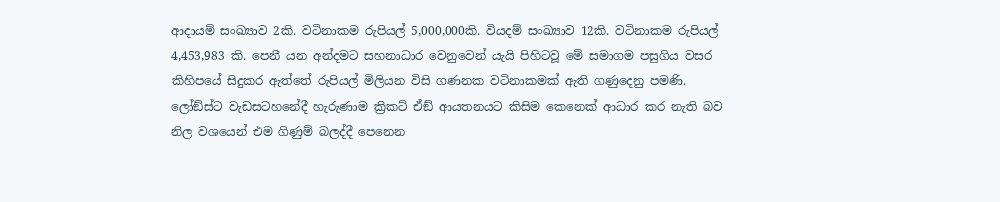ආදායම් සංඛ්‍යාව 2කි. වටිනාකම රුපියල් 5,000,000කි. වියදම් සංඛ්‍යාව 12කි. වටිනාකම රුපියල් 4,453,983 කි. පෙනී යන අන්දමට සහනාධාර වෙනුවෙන් යැයි පිහිටවූ මේ සමාගම පසුගිය වසර කිහිපයේ සිදුකර ඇත්තේ රුපියල් මිලියන විසි ගණනක වටිනාකමක් ඇති ගණුදෙනු පමණි. ලෝඞ්ස්ට වැඩසටහනේදී හැරුණාම ක්‍රිකට් ඒඞ් ආයතනයට කිසිම කෙනෙක් ආධාර කර නැති බව නිල වශයෙන් එම ගිණුම් බලද්දී පෙනෙන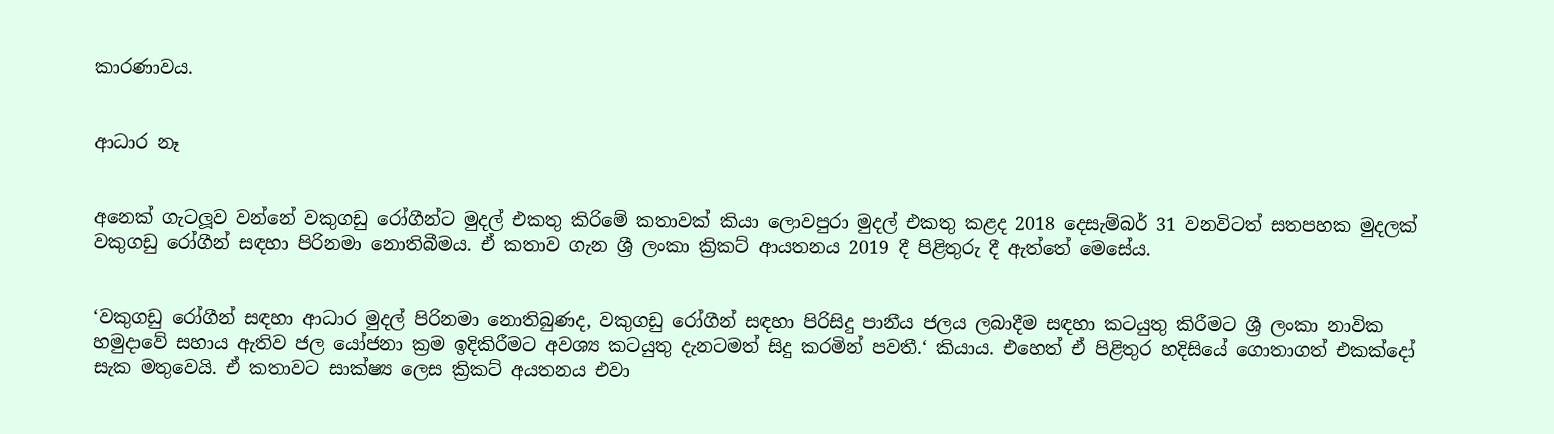කාරණාවය.


ආධාර නෑ


අනෙක් ගැටලූ‍ව වන්නේ වකුගඩු රෝගීන්ට මුදල් එකතු කිරිමේ කතාවක් කියා ලොවපුරා මුදල් එකතු කළද 2018 දෙසැම්බර් 31 වනවිටත් සතපහක මුදලක් වකුගඩු රෝගීන් සඳහා පිරිනමා නොතිබීමය. ඒ කතාව ගැන ශ්‍රී ලංකා ක්‍රිකට් ආයතනය 2019 දී පිළිතුරු දී ඇත්තේ මෙසේය.


‘වකුගඩු රෝගීන් සඳහා ආධාර මුදල් පිරිනමා නොතිබුණද, වකුගඩු රෝගීන් සඳහා පිරිසිදු පානීය ජලය ලබාදීම සඳහා කටයුතු කිරීමට ශ්‍රී ලංකා නාවික හමුදාවේ සහාය ඇතිව ජල යෝජනා ක්‍රම ඉදිකිරීමට අවශ්‍ය කටයුතු දැනටමත් සිදු කරමින් පවතී.‘ කියාය. එහෙත් ඒ පිළිතුර හදිසියේ ගොතාගත් එකක්දෝ සැක මතුවෙයි. ඒ කතාවට සාක්ෂ්‍ය ලෙස ක්‍රිකට් අයතනය එවා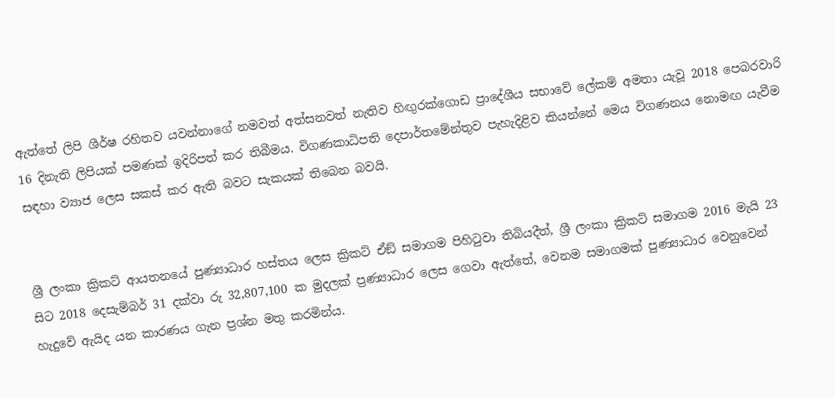ඇත්තේ ලිපි ශීර්ෂ රහිතව යවන්නාගේ නමවත් අත්සනවත් නැතිව හිඟු‍රක්ගොඩ ප්‍රාදේශීය සභාවේ ලේකම් අමතා යැවූ 2018 පෙබරවාරි 16 දිනැති ලිපියක් පමණක් ඉදිරිපත් කර තිබීමය. විගණකාධිපති දෙපාර්තමේන්තුව පැහැදිළිව කියන්නේ මෙය විගණනය නොමඟ යැවීම සඳහා ව්‍යාජ ලෙස සකස් කර ඇති බවට සැකයක් තිබෙන බවයි.


ශ්‍රී ලංකා ක්‍රිකට් ආයතනයේ පුණ්‍යාධාර හස්තය ලෙස ක්‍රිකට් ඒඞ් සමාගම පිහිටුවා තිබියදීත්, ශ්‍රී ලංකා ක්‍රිකට් සමාගම 2016 මැයි 23 සිට 2018 දෙසැම්බර් 31 දක්වා රු 32,807,100 ක මුදලක් ප්‍රණ්‍යාධාර ලෙස ගෙවා ඇත්තේ, වෙනම සමාගමක් පුණ්‍යාධාර වෙනුවෙන් හැදුවේ ඇයිද යන කාරණය ගැන ප්‍රශ්න මතු කරමින්ය.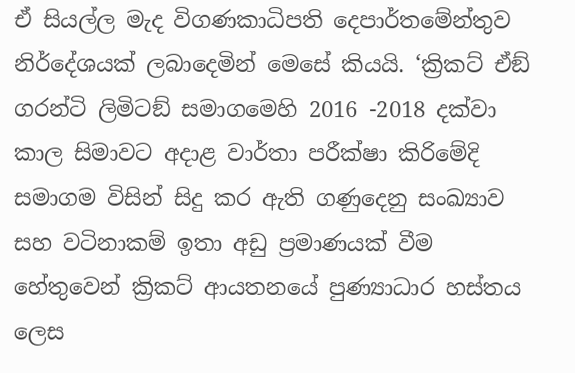ඒ සියල්ල මැද විගණකාධිපති දෙපාර්තමේන්තුව නිර්දේශයක් ලබාදෙමින් මෙසේ කියයි. ‘ක්‍රිකට් ඒඞ් ගරන්ටි ලිමිටඞ් සමාගමෙහි 2016 -2018 දක්වා කාල සිමාවට අදාළ වාර්තා පරීක්ෂා කිරිමේදි සමාගම විසින් සිදු කර ඇති ගණුදෙනු සංඛ්‍යාව සහ වටිනාකම් ඉතා අඩු ප්‍රමාණයක් වීම හේතුවෙන් ක්‍රිකට් ආයතනයේ පුණ්‍යාධාර හස්තය ලෙස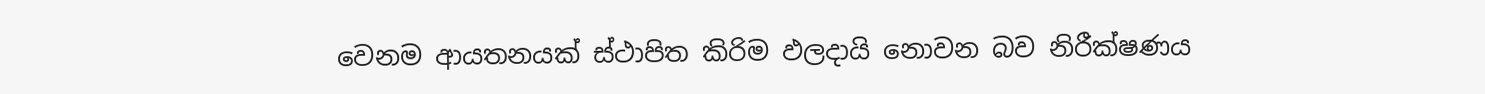වෙනම ආයතනයක් ස්ථාපිත කිරිම ඵලදායි නොවන බව නිරීක්ෂණය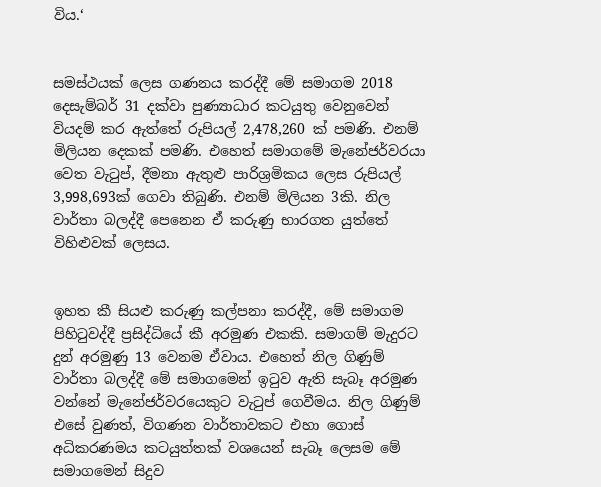විය.‘


සමස්ථයක් ලෙස ගණනය කරද්දී මේ සමාගම 2018 දෙසැම්බර් 31 දක්වා පුණ්‍යාධාර කටයුතු වෙනුවෙන් වියදම් කර ඇත්තේ රුපියල් 2,478,260 ක් පමණි. එනම් මිලියන දෙකක් පමණි. එහෙත් සමාගමේ මැනේජර්වරයා වෙත වැටුප්, දීමනා ඇතුළු පාරිශ්‍රමිකය ලෙස රුපියල් 3,998,693ක් ගෙවා තිබුණි. එනම් මිලියන 3කි. නිල වාර්තා බලද්දී පෙනෙන ඒ කරුණු භාරගත යුත්තේ විහිළුවක් ලෙසය.


ඉහත කී සියළු කරුණු කල්පනා කරද්දී, මේ සමාගම පිහිටුවද්දී ප්‍රසිද්ධියේ කී අරමුණ එකකි. සමාගම් මැදුරට දුන් අරමුණු 13 වෙනම ඒවාය. එහෙත් නිල ගිණුම් වාර්තා බලද්දී මේ සමාගමෙන් ඉටුව ඇති සැබෑ අරමුණ වන්නේ මැනේජර්වරයෙකුට වැටුප් ගෙවීමය. නිල ගිණුම් එසේ වුණත්, විගණන වාර්තාවකට එහා ගොස් අධිකරණමය කටයුත්තක් වශයෙන් සැබෑ ලෙසම මේ සමාගමෙන් සිදුව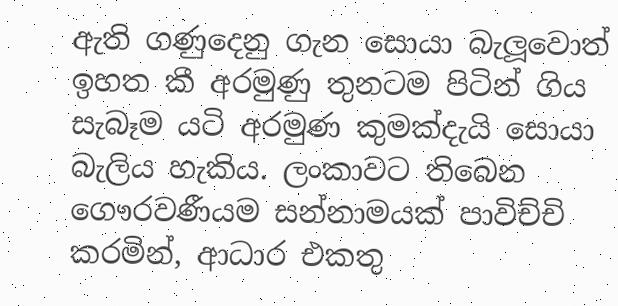ඇති ගණුදෙනු ගැන සොයා බැලූ‍වොත් ඉහත කී අරමුණු තුනටම පිටින් ගිය සැබෑම යටි අරමුණ කුමක්දැයි සොයා බැලිය හැකිය. ලංකාවට තිබෙන ගෞරවණීයම සන්නාමයක් පාවිච්චි කරමින්, ආධාර එකතු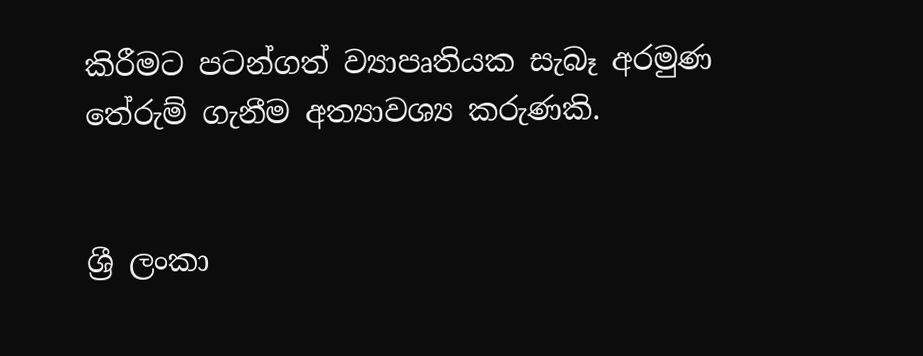කිරීමට පටන්ගත් ව්‍යාපෘතියක සැබෑ අරමුණ තේරුම් ගැනීම අත්‍යාවශ්‍ය කරුණකි.


ශ්‍රී ලංකා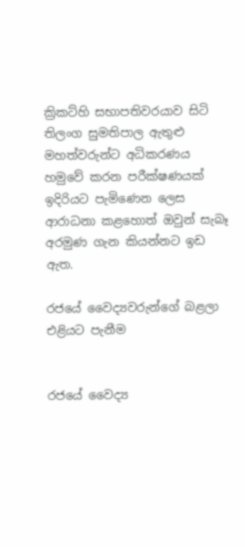ක්‍රිකට්හි සභාපතිවරයාව සිටි තිලංග සුමතිපාල ඇතුළු මහත්වරුන්ට අධිකරණය හමුවේ කරන පරීක්ෂණයක් ඉදිරියට පැමිණෙන ලෙස ආරාධනා කළහොත් ඔවුන් සැබෑ අරමුණ ගැන කියන්නට ඉඩ ඇත.

රජයේ වෛද්‍යවරුන්ගේ බළලා එළියට පැනීම


රජයේ වෛද්‍ය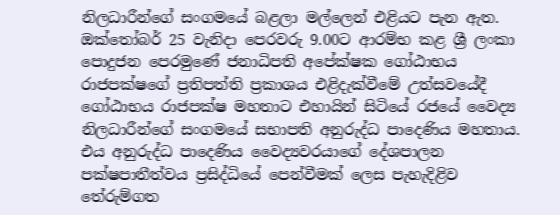නිලධාරීන්ගේ සංගමයේ බළලා මල්ලෙන් එළියට පැන ඇත. ඔක්තෝබර් 25 වැනිදා පෙරවරු 9.00ට ආරම්භ කළ ශ්‍රී ලංකා පොදුජන පෙරමුණේ ජනාධිපති අපේක්ෂක ගෝඨාභය රාජපක්ෂගේ ප්‍රතිපත්ති ප්‍රකාශය එළිදැක්වීමේ උත්සවයේදී ගෝඨාභය රාජපක්ෂ මහතාට එහායින් සිටියේ රජයේ වෛද්‍ය නිලධාරීන්ගේ සංගමයේ සභාපති අනුරුද්ධ පාදෙණිය මහතාය. එය අනුරුද්ධ පාදෙණිය වෛද්‍යවරයාගේ දේශපාලන පක්ෂපාතීත්වය ප්‍රසිද්ධියේ පෙන්වීමක් ලෙස පැහැදිළිව තේරුම්ගත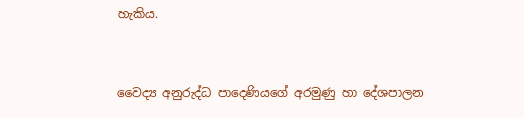හැකිය.


වෛද්‍ය අනුරුද්ධ පාදෙණියගේ අරමුණු හා දේශපාලන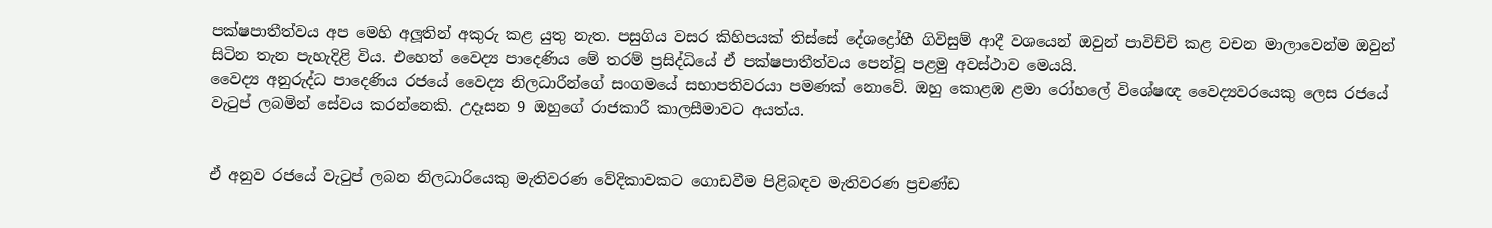පක්ෂපාතීත්වය අප මෙහි අලූ‍තින් අකුරු කළ යුතු නැත. පසුගිය වසර කිහිපයක් තිස්සේ දේශද්‍රෝහී ගිවිසුම් ආදී වශයෙන් ඔවුන් පාවිච්චි කළ වචන මාලාවෙන්ම ඔවුන් සිටින තැන පැහැදිළි විය. එහෙත් වෛද්‍ය පාදෙණිය මේ තරම් ප්‍රසිද්ධියේ ඒ පක්ෂපාතීත්වය පෙන්වූ පළමු අවස්ථාව මෙයයි.
වෛද්‍ය අනුරුද්ධ පාදෙණිය රජයේ වෛද්‍ය නිලධාරීන්ගේ සංගමයේ සභාපතිවරයා පමණක් නොවේ. ඔහු කොළඹ ළමා රෝහලේ විශේෂඥ වෛද්‍යවරයෙකු ලෙස රජයේ වැටුප් ලබමින් සේවය කරන්නෙකි. උදෑසන 9 ඔහුගේ රාජකාරී කාලසීමාවට අයත්ය.


ඒ අනුව රජයේ වැටුප් ලබන නිලධාරියෙකු මැතිවරණ වේදිකාවකට ගොඩවීම පිළිබඳව මැතිවරණ ප්‍රචණ්ඩ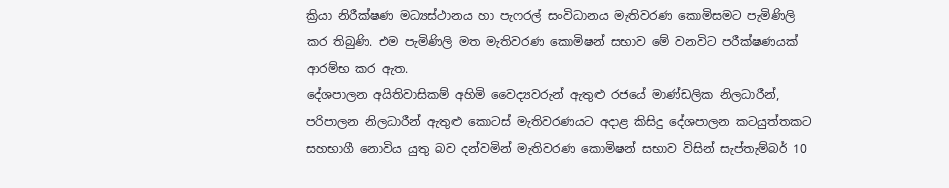ක්‍රියා නිරීක්ෂණ මධ්‍යස්ථානය හා පැෆරල් සංවිධානය මැතිවරණ කොමිසමට පැමිණිලි කර තිබුණි. එම පැමිණිලි මත මැතිවරණ කොමිෂන් සභාව මේ වනවිට පරීක්ෂණයක් ආරම්භ කර ඇත.
දේශපාලන අයිතිවාසිකම් අහිමි වෛද්‍යවරුන් ඇතුළු රජයේ මාණ්ඩලික නිලධාරීන්, පරිපාලන නිලධාරීන් ඇතුළු කොටස් මැතිවරණයට අදාළ කිසිදු දේශපාලන කටයුත්තකට සහභාගී නොවිය යුතු බව දන්වමින් මැතිවරණ කොමිෂන් සභාව විසින් සැප්තැම්බර් 10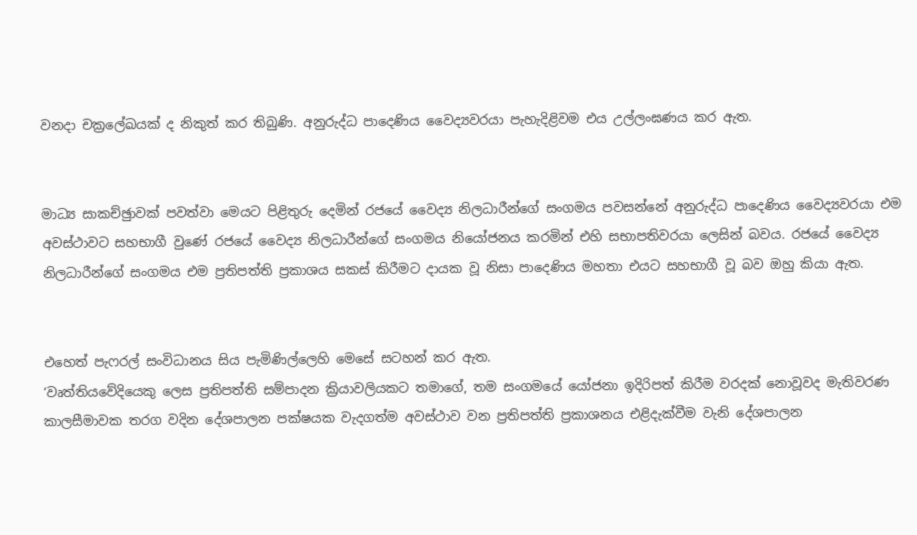වනදා චක්‍රලේඛයක් ද නිකුත් කර තිබුණි. අනුරුද්ධ පාදෙණිය වෛද්‍යවරයා පැහැදිළිවම එය උල්ලංඝණය කර ඇත.


මාධ්‍ය සාකච්ඡුාවක් පවත්වා මෙයට පිළිතුරු දෙමින් රජයේ වෛද්‍ය නිලධාරීන්ගේ සංගමය පවසන්නේ අනුරුද්ධ පාදෙණිය වෛද්‍යවරයා එම අවස්ථාවට සහභාගී වුණේ රජයේ වෛද්‍ය නිලධාරීන්ගේ සංගමය නියෝජනය කරමින් එහි සභාපතිවරයා ලෙසින් බවය. රජයේ වෛද්‍ය නිලධාරීන්ගේ සංගමය එම ප්‍රතිපත්ති ප්‍රකාශය සකස් කිරීමට දායක වූ නිසා පාදෙණිය මහතා එයට සහභාගී වූ බව ඔහු කියා ඇත.


එහෙත් පැෆරල් සංවිධානය සිය පැමිණිල්ලෙහි මෙසේ සටහන් කර ඇත.
‘වෘත්තියවේදියෙකු ලෙස ප්‍රතිපත්ති සම්පාදන ක්‍රියාවලියකට තමාගේ, තම සංගමයේ යෝජනා ඉදිරිපත් කිරීම වරදක් නොවූවද මැතිවරණ කාලසීමාවක තරග වදින දේශපාලන පක්ෂයක වැදගත්ම අවස්ථාව වන ප්‍රතිපත්ති ප්‍රකාශනය එළිදැක්වීම වැනි දේශපාලන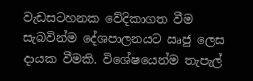වැඩසටහනක වේදිකාගත වීම සැබවින්ම දේශපාලනයට ඍජු ලෙස දායක වීමකි. විශේෂයෙන්ම තැපැල්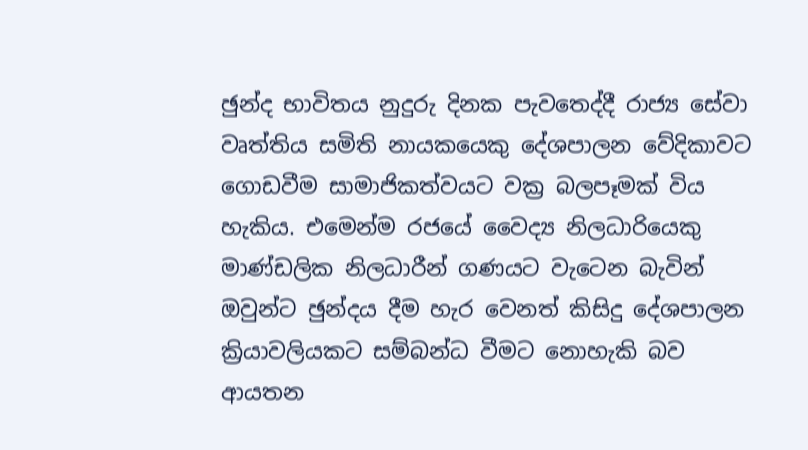ඡුන්ද භාවිතය නුදුරු දිනක පැවතෙද්දී රාජ්‍ය සේවා වෘත්තිය සමිති නායකයෙකු දේශපාලන වේදිකාවට ගොඩවීම සාමාජිකත්වයට වක්‍ර බලපෑමක් විය හැකිය. එමෙන්ම රජයේ වෛද්‍ය නිලධාරියෙකු මාණ්ඩලික නිලධාරීන් ගණයට වැටෙන බැවින් ඔවුන්ට ඡුන්දය දීම හැර වෙනත් කිසිදු දේශපාලන ක්‍රියාවලියකට සම්බන්ධ වීමට නොහැකි බව ආයතන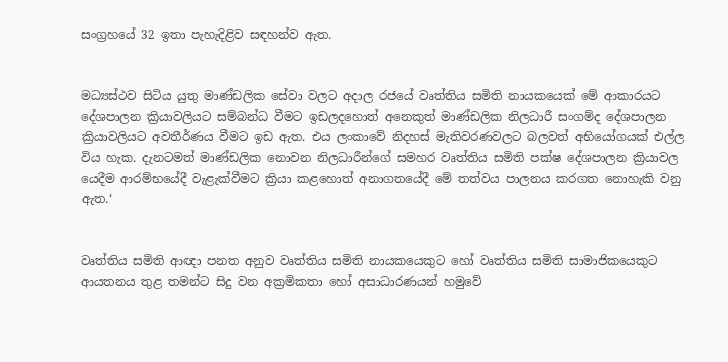සංග්‍රහයේ 32 ඉතා පැහැදිළිව සඳහන්ව ඇත.


මධ්‍යස්ථව සිටිය යුතු මාණ්ඩලික සේවා වලට අදාල රජයේ වෘත්තිය සමිති නායකයෙක් මේ ආකාරයට දේශපාලන ක්‍රියාවලියට සම්බන්ධ වීමට ඉඩලදහොත් අනෙකුත් මාණ්ඩලික නිලධාරී සංගම්ද දේශපාලන ක්‍රියාවලියට අවතීර්ණය වීමට ඉඩ ඇත. එය ලංකාවේ නිදහස් මැතිවරණවලට බලවත් අභියෝගයක් එල්ල විය හැක. දැනටමත් මාණ්ඩලික නොවන නිලධාරීන්ගේ සමහර වෘත්තිය සමිති පක්ෂ දේශපාලන ක්‍රියාවල යෙදීම ආරම්භයේදී වැළැක්වීමට ක්‍රියා කළහොත් අනාගතයේදී මේ තත්වය පාලනය කරගත නොහැකි වනු ඇත.‘


වෘත්තිය සමිති ආඥා පනත අනුව වෘත්තිය සමිති නායකයෙකුට හෝ වෘත්තිය සමිති සාමාජිකයෙකුට ආයතනය තුළ තමන්ට සිදු වන අක්‍රමිකතා හෝ අසාධාරණයන් හමුවේ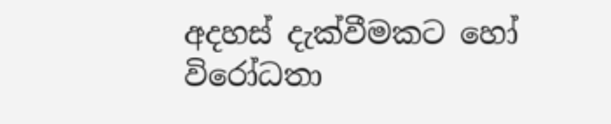අදහස් දැක්වීමකට හෝ විරෝධතා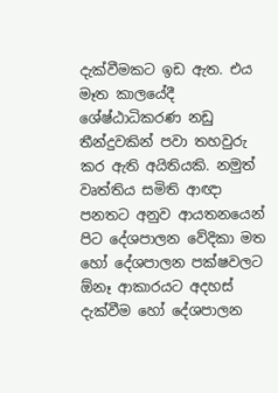දැක්වීමකට ඉඩ ඇත. එය මෑත කාලයේදී ශේෂ්ඨාධිකරණ නඩු තීන්දුවකින් පවා තහවුරු කර ඇති අයිතියකි. නමුත් වෘත්තිය සමිති ආඥා පනතට අනුව ආයතනයෙන් පිට දේශපාලන වේදිකා මත හෝ දේශපාලන පක්ෂවලට ඕනෑ ආකාරයට අදහස් දැක්වීම හෝ දේශපාලන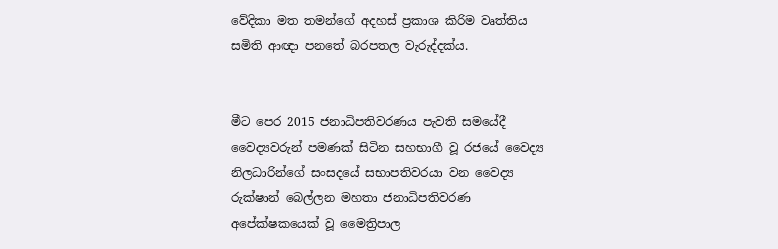වේදිකා මත තමන්ගේ අදහස් ප්‍රකාශ කිරිම වෘත්තිය සමිති ආඥා පනතේ බරපතල වැරුද්දක්ය.


මීට පෙර 2015 ජනාධිපතිවරණය පැවති සමයේදී වෛද්‍යවරුන් පමණක් සිටින සහභාගී වූ රජයේ වෛද්‍ය නිලධාරින්ගේ සංසදයේ සභාපතිවරයා වන වෛද්‍ය රුක්ෂාන් බෙල්ලන මහතා ජනාධිපතිවරණ අපේක්ෂකයෙක් වූ මෛත්‍රිපාල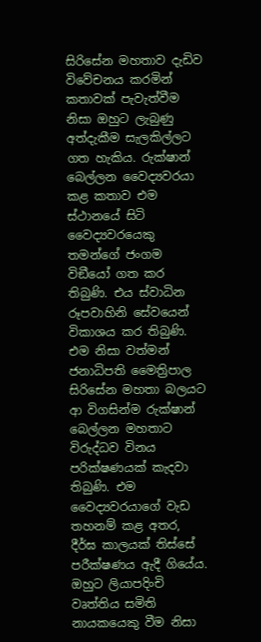සිරිසේන මහතාව දැඩිව විවේචනය කරමින් කතාවක් පැවැත්වීම නිසා ඔහුට ලැබුණු අත්දැකීම සැලකිල්ලට ගත හැකිය. රුක්ෂාන් බෙල්ලන වෛද්‍යවරයා කළ කතාව එම ස්ථානයේ සිටි වෛද්‍යවරයෙකු තමන්ගේ ජංගම විඞීයෝ ගත කර තිබුණි. එය ස්වාධින රූපවාහිනි සේවයෙන් විකාශය කර තිබුණි. එම නිසා වත්මන් ජනාධිපති මෛත්‍රිපාල සිරිසේන මහතා බලයට ආ විගසින්ම රුක්ෂාන් බෙල්ලන මහතාට විරුද්ධව විනය පරික්ෂණයක් කැදවා තිබුණි. එම වෛද්‍යවරයාගේ වැඩ තහනම් කළ අතර, දීර්ඝ කාලයක් තිස්සේ පරීක්ෂණය ඇදී ගියේය. ඔහුට ලියාපදිංචි වෘත්තිය සමිති නායකයෙකු වීම නිසා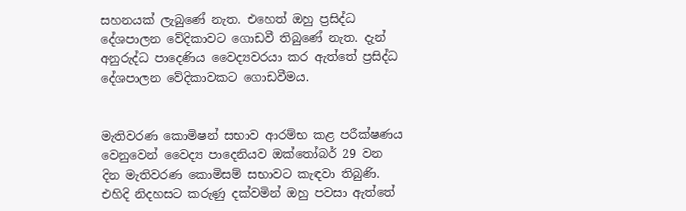සහනයක් ලැබුණේ නැත. එහෙත් ඔහු ප්‍රසිද්ධ දේශපාලන වේදිකාවට ගොඩවී තිබුණේ නැත. දැන් අනුරුද්ධ පාදෙණිය වෛද්‍යවරයා කර ඇත්තේ ප්‍රසිද්ධ දේශපාලන වේදිකාවකට ගොඩවීමය.


මැතිවරණ කොමිෂන් සභාව ආරම්භ කළ පරීක්ෂණය වෙනුවෙන් වෛද්‍ය පාදෙනියව ඔක්තෝබර් 29 වන දින මැතිවරණ කොමිසම් සභාවට කැඳවා තිබුණි. එහිදි නිදහසට කරුණු දක්වමින් ඔහු පවසා ඇත්තේ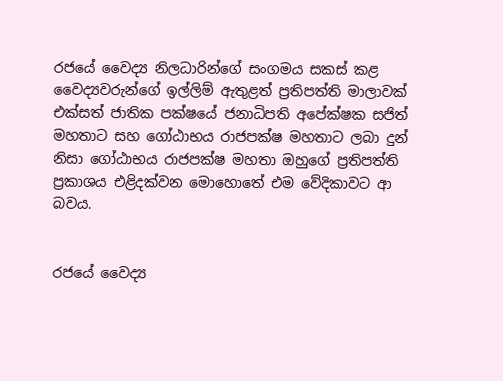රජයේ වෛද්‍ය නිලධාරින්ගේ සංගමය සකස් කළ වෛද්‍යවරුන්ගේ ඉල්ලිම් ඇතුළත් ප්‍රතිපත්ති මාලාවක් එක්සත් ජාතික පක්ෂයේ ජනාධිපති අපේක්ෂක සජිත් මහතාට සහ ගෝඨාභය රාජපක්ෂ මහතාට ලබා දුන් නිසා ගෝඨාභය රාජපක්ෂ මහතා ඔහුගේ ප්‍රතිපත්ති ප්‍රකාශය එළිදක්වන මොහොතේ එම වේදිකාවට ආ බවය.


රජයේ වෛද්‍ය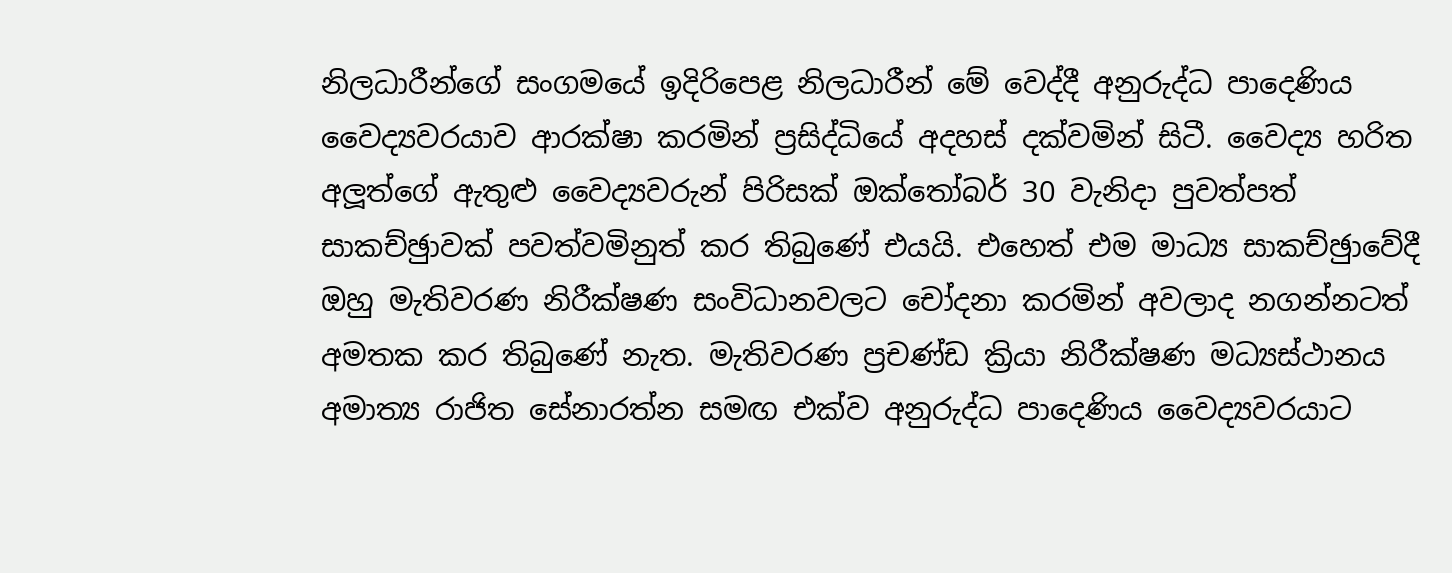නිලධාරීන්ගේ සංගමයේ ඉදිරිපෙළ නිලධාරීන් මේ වෙද්දී අනුරුද්ධ පාදෙණිය වෛද්‍යවරයාව ආරක්ෂා කරමින් ප්‍රසිද්ධියේ අදහස් දක්වමින් සිටී. වෛද්‍ය හරිත අලූ‍ත්ගේ ඇතුළු වෛද්‍යවරුන් පිරිසක් ඔක්තෝබර් 30 වැනිදා පුවත්පත් සාකච්ඡුාවක් පවත්වමිනුත් කර තිබුණේ එයයි. එහෙත් එම මාධ්‍ය සාකච්ඡුාවේදී ඔහු මැතිවරණ නිරීක්ෂණ සංවිධානවලට චෝදනා කරමින් අවලාද නගන්නටත් අමතක කර තිබුණේ නැත. මැතිවරණ ප්‍රචණ්ඩ ක්‍රියා නිරීක්ෂණ මධ්‍යස්ථානය අමාත්‍ය රාජිත සේනාරත්න සමඟ එක්ව අනුරුද්ධ පාදෙණිය වෛද්‍යවරයාට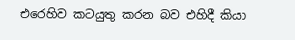එරෙහිව කටයුතු කරන බව එහිදී කියා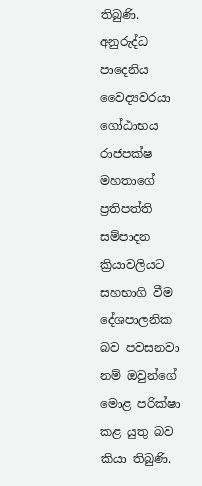තිබුණි. අනුරුද්ධ පාදෙනිය වෛද්‍යවරයා ගෝඨාභය රාජපක්ෂ මහතාගේ ප්‍රතිපත්ති සම්පාදන ක්‍රියාවලියට සහභාගි වීම දේශපාලනික බව පවසනවා නම් ඔවුන්ගේ මොළ පරික්ෂා කළ යුතු බව කියා තිබුණි.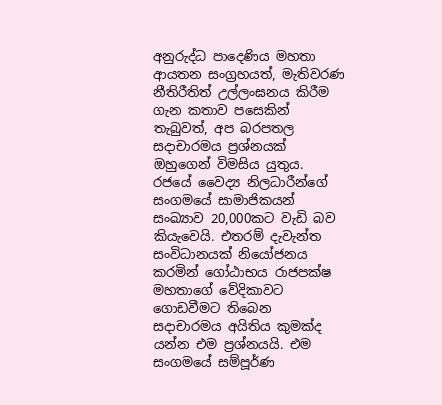අනුරුද්ධ පාදෙණිය මහතා ආයතන සංග්‍රහයත්, මැතිවරණ නීතිරීතිත් උල්ලංඝනය කිරීම ගැන කතාව පසෙකින් තැබුවත්, අප බරපතල සදාචාරමය ප්‍රශ්නයක් ඔහුගෙන් විමසිය යුතුය. රජයේ වෛද්‍ය නිලධාරීන්ගේ සංගමයේ සාමාජිකයන් සංඛ්‍යාව 20,000කට වැඩි බව කියැවෙයි. එතරම් දැවැන්ත සංවිධානයක් නියෝජනය කරමින් ගෝඨාභය රාජපක්ෂ මහතාගේ වේදිකාවට ගොඩවීමට තිබෙන සදාචාරමය අයිතිය කුමක්ද යන්න එම ප්‍රශ්නයයි. එම සංගමයේ සම්පූර්ණ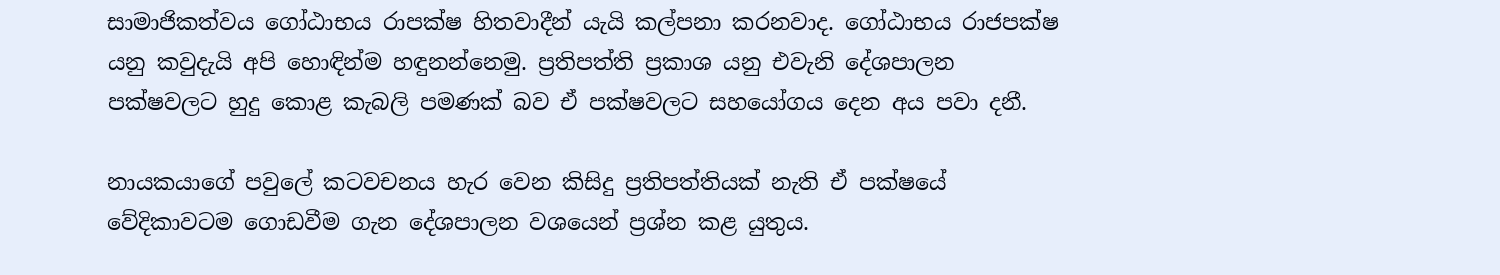සාමාජිකත්වය ගෝඨාභය රාපක්ෂ හිතවාදීන් යැයි කල්පනා කරනවාද. ගෝඨාභය රාජපක්ෂ යනු කවුදැයි අපි හොඳින්ම හඳුනන්නෙමු. ප්‍රතිපත්ති ප්‍රකාශ යනු එවැනි දේශපාලන පක්ෂවලට හුදු කොළ කැබලි පමණක් බව ඒ පක්ෂවලට සහයෝගය දෙන අය පවා දනී.

නායකයාගේ පවුලේ කටවචනය හැර වෙන කිසිදු ප්‍රතිපත්තියක් නැති ඒ පක්ෂයේ වේදිකාවටම ගොඩවීම ගැන දේශපාලන වශයෙන් ප්‍රශ්න කළ යුතුය.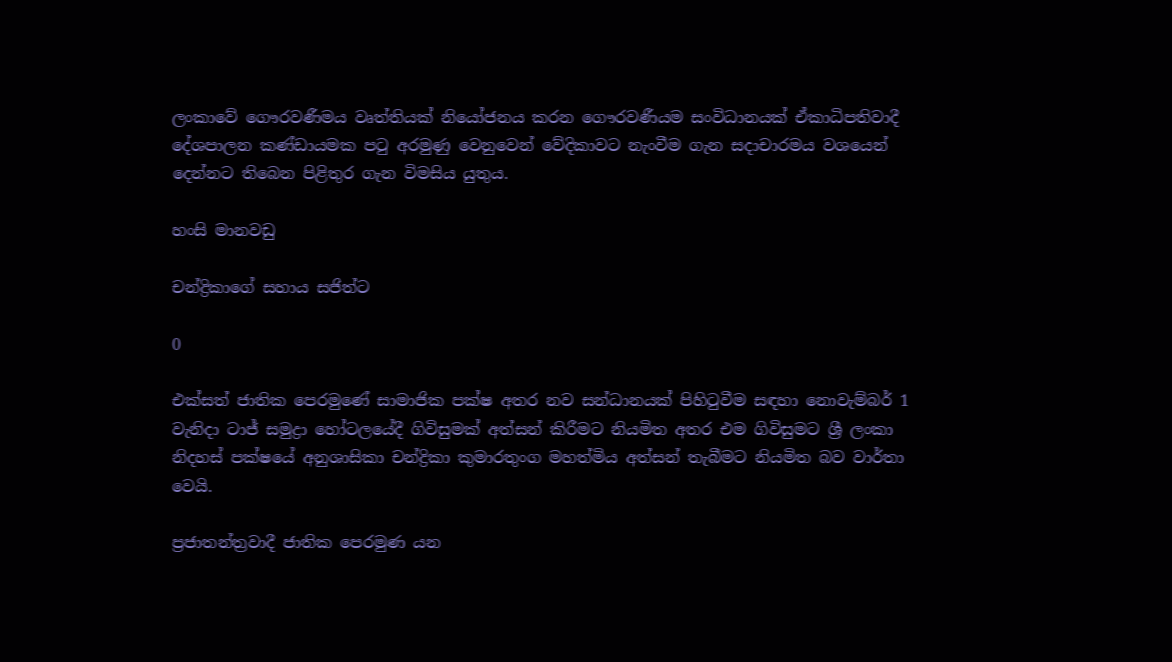ලංකාවේ ගෞරවණීමය වෘත්තියක් නියෝජනය කරන ගෞරවණීයම සංවිධානයක් ඒකාධිපතිවාදී දේශපාලන කණ්ඩායමක පටු අරමුණු වෙනුවෙන් වේදිකාවට නැංවීම ගැන සදාචාරමය වශයෙන් දෙන්නට තිබෙන පිළිතුර ගැන විමසිය යුතුය.

හංසි මානවඩු

චන්ද්‍රිකාගේ සහාය සජිත්ට

0

එක්සත් ජාතික පෙරමුණේ සාමාජික පක්ෂ අතර නව සන්ධානයක් පිහිටුවීම සඳහා නොවැම්බර් 1 වැනිදා ටාජ් සමුද්‍රා හෝටලයේදී ගිවිසුමක් අත්සන් කිරීමට නියමිත අතර එම ගිවිසුමට ශ්‍රී ලංකා නිදහස් පක්ෂයේ අනුශාසිකා චන්ද්‍රිකා කුමාරතුංග මහත්මිය අත්සන් තැබීමට නියමිත බව වාර්තා වෙයි.

ප්‍රජාතන්ත්‍රවාදී ජාතික පෙරමුණ යන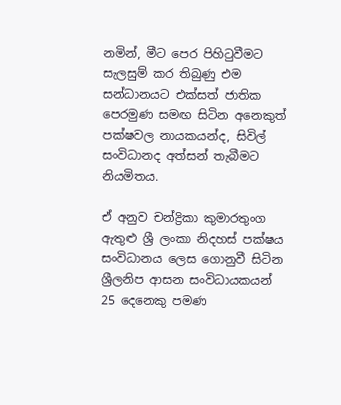නමින්, මීට පෙර පිහිටුවීමට සැලසුම් කර තිබුණු එම සන්ධානයට එක්සත් ජාතික පෙරමුණ සමඟ සිටින අනෙකුත් පක්ෂවල නායකයන්ද, සිවිල් සංවිධානද අත්සන් තැබීමට නියමිතය.

ඒ අනුව චන්ද්‍රිකා කුමාරතුංග ඇතුළු ශ්‍රී ලංකා නිදහස් පක්ෂය සංවිධානය ලෙස ගොනුවී සිටින ශ්‍රීලනිප ආසන සංවිධායකයන් 25 දෙනෙකු පමණ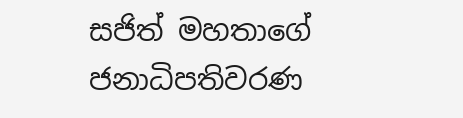සජිත් මහතාගේ ජනාධිපතිවරණ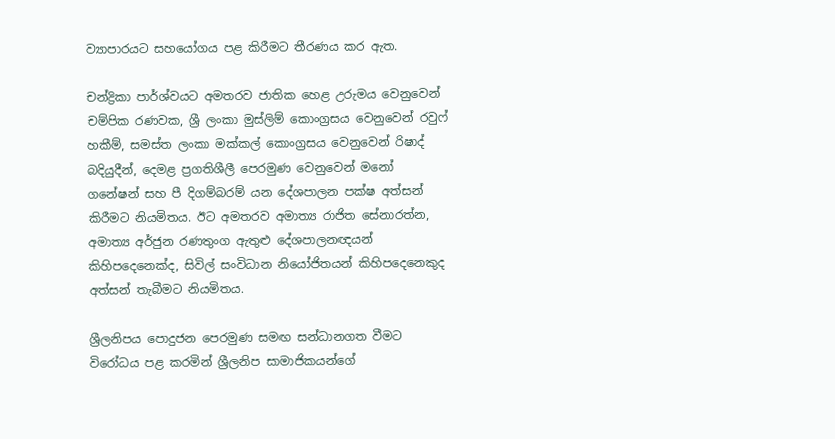ව්‍යාපාරයට සහයෝගය පළ කිරීමට තීරණය කර ඇත.

චන්ද්‍රිකා පාර්ශ්වයට අමතරව ජාතික හෙළ උරුමය වෙනුවෙන් චම්පික රණවක, ශ්‍රී ලංකා මුස්ලිම් කොංග්‍රසය වෙනුවෙන් රවුෆ් හකීම්, සමස්ත ලංකා මක්කල් කොංග්‍රසය වෙනුවෙන් රිෂාද් බදියුදීන්, දෙමළ ප්‍රගතිශීලී පෙරමුණ වෙනුවෙන් මනෝ ගනේෂන් සහ පී දිගම්බරම් යන දේශපාලන පක්ෂ අත්සන් කිරීමට නියමිතය. ඊට අමතරව අමාත්‍ය රාජිත සේනාරත්න, අමාත්‍ය අර්ජුන රණතුංග ඇතුළු දේශපාලනඥයන් කිහිපදෙනෙක්ද, සිවිල් සංවිධාන නියෝජිතයන් කිහිපදෙනෙකුද අත්සන් තැබීමට නියමිතය.

ශ්‍රීලනිපය පොදුජන පෙරමුණ සමඟ සන්ධානගත වීමට විරෝධය පළ කරමින් ශ්‍රීලනිප සාමාජිකයන්ගේ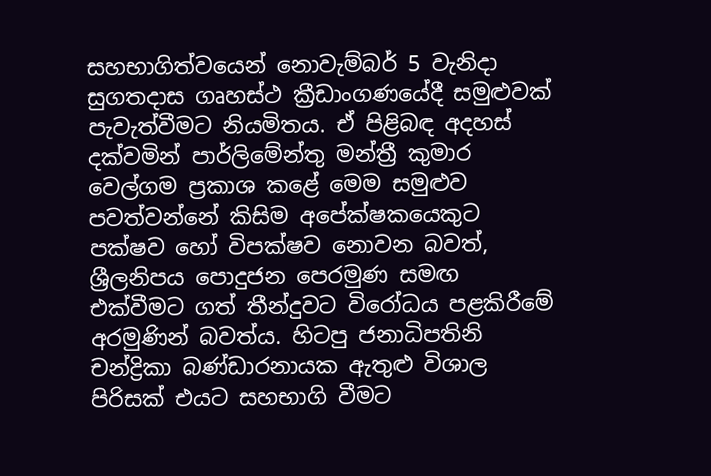සහභාගිත්වයෙන් නොවැම්බර් 5 වැනිදා සුගතදාස ගෘහස්ථ ක්‍රීඩාංගණයේදී සමුළුවක් පැවැත්වීමට නියමිතය. ඒ පිළිබඳ අදහස් දක්වමින් පාර්ලිමේන්තු මන්ත්‍රී කුමාර වෙල්ගම ප්‍රකාශ කළේ මෙම සමුළුව පවත්වන්නේ කිසිම අපේක්ෂකයෙකුට පක්ෂව හෝ විපක්ෂව නොවන බවත්, ශ්‍රීලනිපය පොදුජන පෙරමුණ සමඟ එක්වීමට ගත් තීන්දුවට විරෝධය පළකිරීමේ අරමුණින් බවත්ය. හිටපු ජනාධිපතිනි චන්ද්‍රිකා බණ්ඩාරනායක ඇතුළු විශාල පිරිසක් එයට සහභාගි වීමට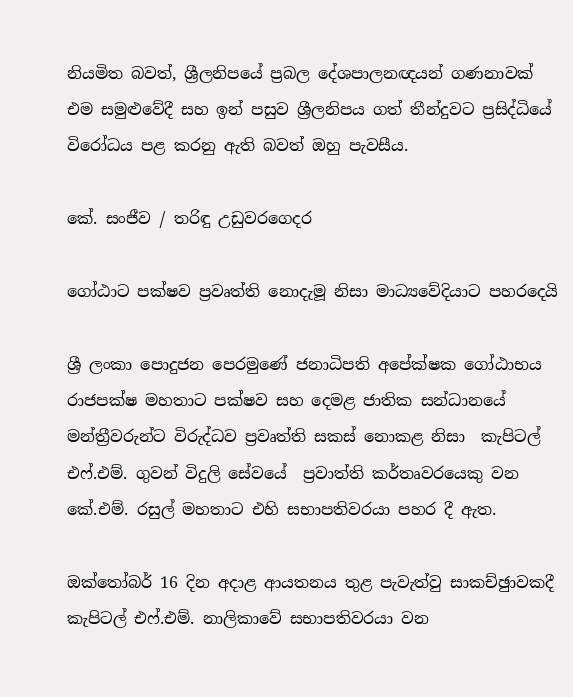නියමිත බවත්, ශ්‍රීලනිපයේ ප්‍රබල දේශපාලනඥයන් ගණනාවක් එම සමුළුවේදී සහ ඉන් පසුව ශ්‍රීලනිපය ගත් තීන්දුවට ප්‍රසිද්ධියේ විරෝධය පළ කරනු ඇති බවත් ඔහු පැවසීය.

කේ. සංජීව / තරිඳු උඩුවරගෙදර

ගෝඨාට පක්ෂව ප්‍රවෘත්ති නොදැමූ නිසා මාධ්‍යවේදියාට පහරදෙයි

ශ්‍රී ලංකා පොදුජන පෙරමුණේ ජනාධිපති අපේක්ෂක ගෝඨාභය රාජපක්ෂ මහතාට පක්ෂව සහ දෙමළ ජාතික සන්ධානයේ මන්ත්‍රීවරුන්ට විරුද්ධව ප්‍රවෘත්ති සකස් නොකළ නිසා  කැපිටල් එෆ්.එම්. ගුවන් විදුලි සේවයේ  ප්‍රවාත්ති කර්තෘවරයෙකු වන කේ.එම්. රසුල් මහතාට එහි සභාපතිවරයා පහර දී ඇත.

ඔක්තෝබර් 16 දින අදාළ ආයතනය තුළ පැවැත්වු සාකච්ඡුාවකදී කැපිටල් එෆ්.එම්. නාලිකාවේ සභාපතිවරයා වන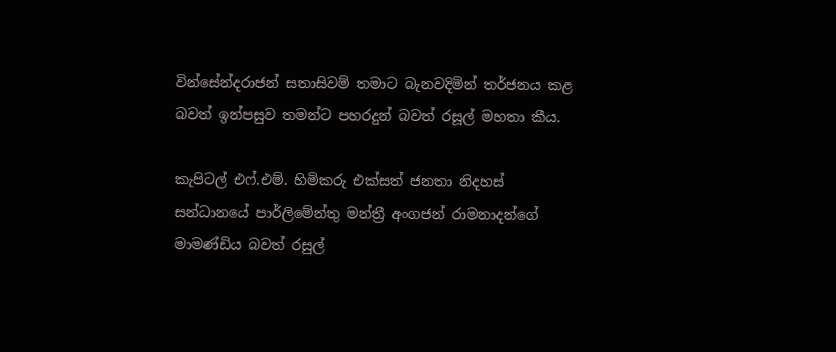වින්සේන්දරාජන් සතාසිවම් තමාට බැනවදිමින් තර්ජනය කළ බවත් ඉන්පසුව තමන්ට පහරදුන් බවත් රසූල් මහතා කීය.

කැපිටල් එෆ්.එම්. හිමිකරු එක්සත් ජනතා නිදහස් සන්ධානයේ පාර්ලිමේන්තු මන්ත්‍රී අංගජන් රාමනාදන්ගේ මාමණ්ඩිය බවත් රසුල්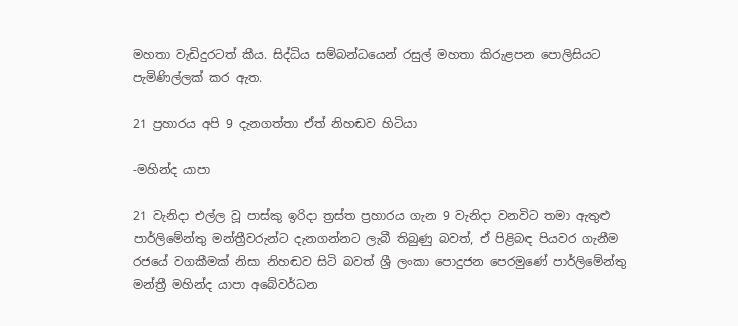මහතා වැඩිදුරටත් කීය. සිද්ධිය සම්බන්ධයෙන් රසුල් මහතා කිරුළපන පොලිසියට පැමිණිල්ලක් කර ඇත.

21 ප්‍රහාරය අපි 9 දැනගත්තා ඒත් නිහඬව හිටියා

-මහින්ද යාපා

21 වැනිදා එල්ල වූ පාස්කු ඉරිදා ත්‍රස්ත ප්‍රහාරය ගැන 9 වැනිදා වනවිට තමා ඇතුළු පාර්ලිමේන්තු මන්ත්‍රීවරුන්ට දැනගන්නට ලැබී තිබුණු බවත්, ඒ පිළිබඳ පියවර ගැනීම රජයේ වගකීමක් නිසා නිහඬව සිටි බවත් ශ්‍රී ලංකා පොදුජන පෙරමුණේ පාර්ලිමේන්තු මන්ත්‍රී මහින්ද යාපා අබේවර්ධන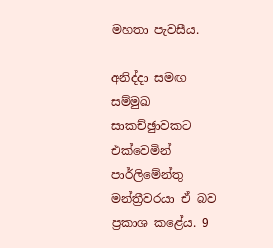මහතා පැවසීය.

අනිද්දා සමඟ සම්මුඛ සාකච්ඡුාවකට එක්වෙමින් පාර්ලිමේන්තු මන්ත්‍රීවරයා ඒ බව ප්‍රකාශ කළේය. 9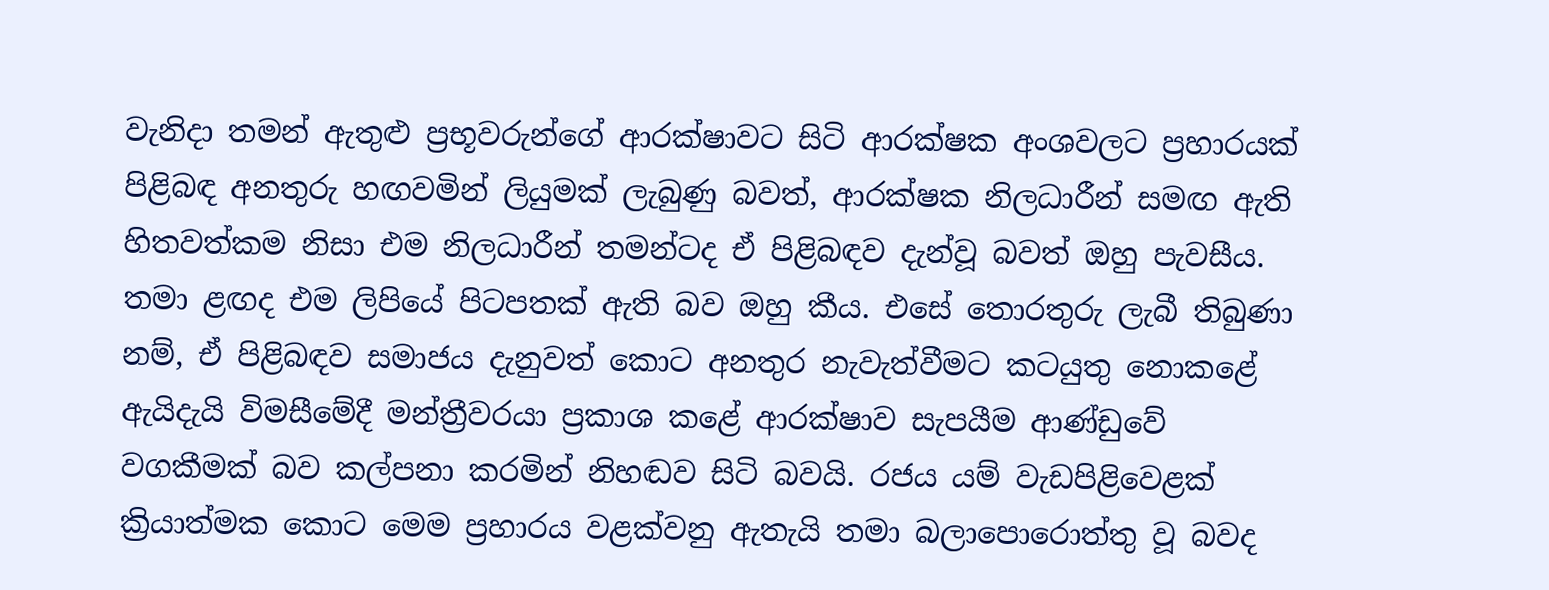වැනිදා තමන් ඇතුළු ප්‍රභූවරුන්ගේ ආරක්ෂාවට සිටි ආරක්ෂක අංශවලට ප්‍රහාරයක් පිළිබඳ අනතුරු හඟවමින් ලියුමක් ලැබුණු බවත්, ආරක්ෂක නිලධාරීන් සමඟ ඇති හිතවත්කම නිසා එම නිලධාරීන් තමන්ටද ඒ පිළිබඳව දැන්වූ බවත් ඔහු පැවසීය. තමා ළඟද එම ලිපියේ පිටපතක් ඇති බව ඔහු කීය. එසේ තොරතුරු ලැබී තිබුණා නම්, ඒ පිළිබඳව සමාජය දැනුවත් කොට අනතුර නැවැත්වීමට කටයුතු නොකළේ ඇයිදැයි විමසීමේදී මන්ත්‍රීවරයා ප්‍රකාශ කළේ ආරක්ෂාව සැපයීම ආණ්ඩුවේ වගකීමක් බව කල්පනා කරමින් නිහඬව සිටි බවයි. රජය යම් වැඩපිළිවෙළක් ක්‍රියාත්මක කොට මෙම ප්‍රහාරය වළක්වනු ඇතැයි තමා බලාපොරොත්තු වූ බවද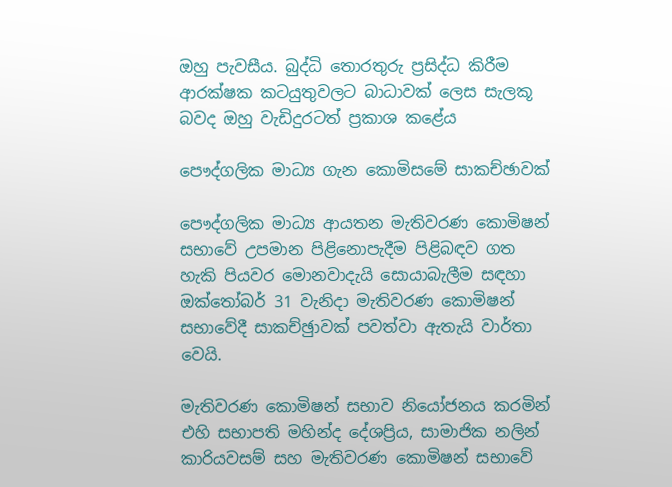ඔහු පැවසීය. බුද්ධි තොරතුරු ප්‍රසිද්ධ කිරීම ආරක්ෂක කටයුතුවලට බාධාවක් ලෙස සැලකූ බවද ඔහු වැඩිදුරටත් ප්‍රකාශ කළේය

පෞද්ගලික මාධ්‍ය ගැන කොමිසමේ සාකච්ඡාවක්

පෞද්ගලික මාධ්‍ය ආයතන මැතිවරණ කොමිෂන් සභාවේ උපමාන පිළිනොපැදීම පිළිබඳව ගත හැකි පියවර මොනවාදැයි සොයාබැලීම සඳහා ඔක්තෝබර් 31 වැනිදා මැතිවරණ කොමිෂන් සභාවේදී සාකච්ඡුාවක් පවත්වා ඇතැයි වාර්තා වෙයි.

මැතිවරණ කොමිෂන් සභාව නියෝජනය කරමින් එහි සභාපති මහින්ද දේශප්‍රිය, සාමාජික නලින් කාරියවසම් සහ මැතිවරණ කොමිෂන් සභාවේ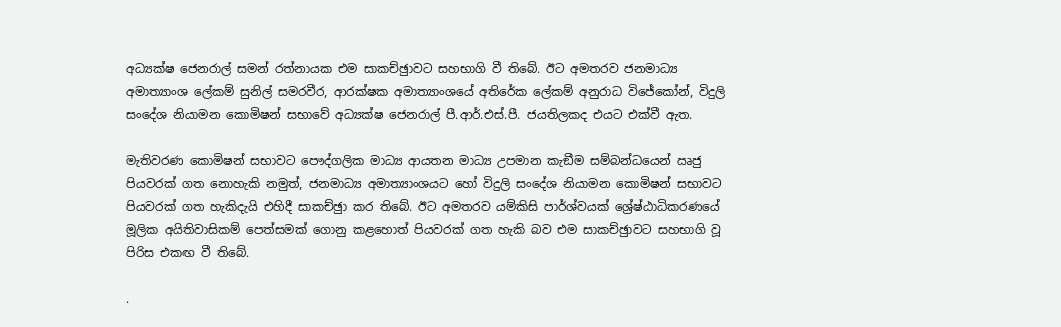අධ්‍යක්ෂ ජෙනරාල් සමන් රත්නායක එම සාකච්ඡුාවට සහභාගි වී තිබේ. ඊට අමතරව ජනමාධ්‍ය අමාත්‍යාංශ ලේකම් සුනිල් සමරවීර, ආරක්ෂක අමාත්‍යාංශයේ අතිරේක ලේකම් අනුරාධ විජේකෝන්, විදුලි සංදේශ නියාමන කොමිෂන් සභාවේ අධ්‍යක්ෂ ජෙනරාල් පී.ආර්.එස්.පී. ජයතිලකද එයට එක්වී ඇත.

මැතිවරණ කොමිෂන් සභාවට පෞද්ගලික මාධ්‍ය ආයතන මාධ්‍ය උපමාන කැඞීම සම්බන්ධයෙන් ඍජු පියවරක් ගත නොහැකි නමුත්, ජනමාධ්‍ය අමාත්‍යාංශයට හෝ විදුලි සංදේශ නියාමන කොමිෂන් සභාවට පියවරක් ගත හැකිදැයි එහිදී සාකච්ඡුා කර තිබේ. ඊට අමතරව යම්කිසි පාර්ශ්වයක් ශ්‍රේෂ්ඨාධිකරණයේ මූලික අයිතිවාසිකම් පෙත්සමක් ගොනු කළහොත් පියවරක් ගත හැකි බව එම සාකච්ඡුාවට සහභාගි වූ පිරිස එකඟ වී තිබේ.

.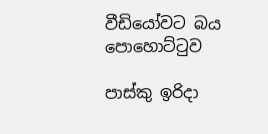වීඩියෝවට බය පොහොට්ටුව

පාස්කු ඉරිදා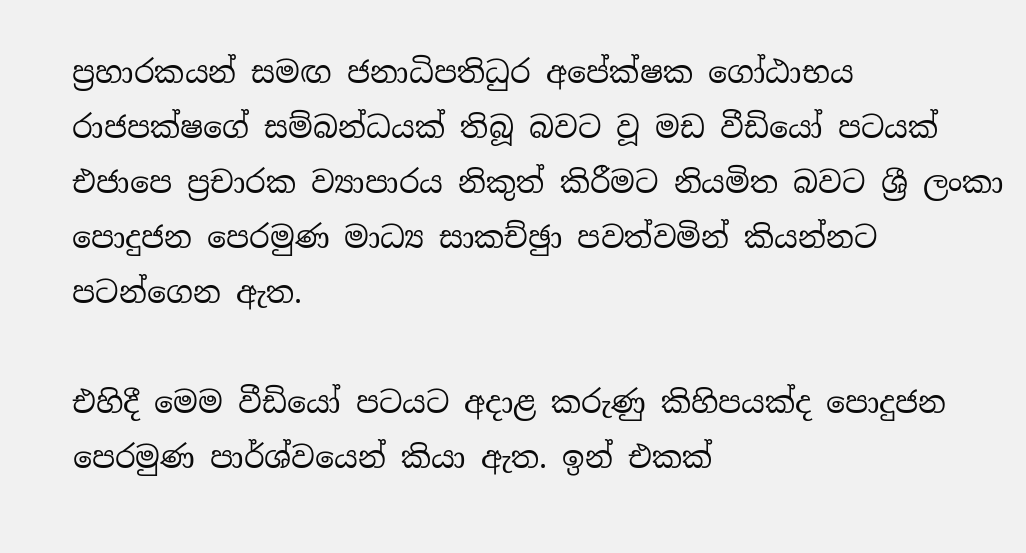ප්‍රහාරකයන් සමඟ ජනාධිපතිධුර අපේක්ෂක ගෝඨාභය රාජපක්ෂගේ සම්බන්ධයක් තිබූ බවට වූ මඩ වීඩියෝ පටයක් එජාපෙ ප්‍රචාරක ව්‍යාපාරය නිකුත් කිරීමට නියමිත බවට ශ්‍රී ලංකා පොදුජන පෙරමුණ මාධ්‍ය සාකච්ඡුා පවත්වමින් කියන්නට පටන්ගෙන ඇත.

එහිදී මෙම වීඩියෝ පටයට අදාළ කරුණු කිහිපයක්ද පොදුජන පෙරමුණ පාර්ශ්වයෙන් කියා ඇත. ඉන් එකක්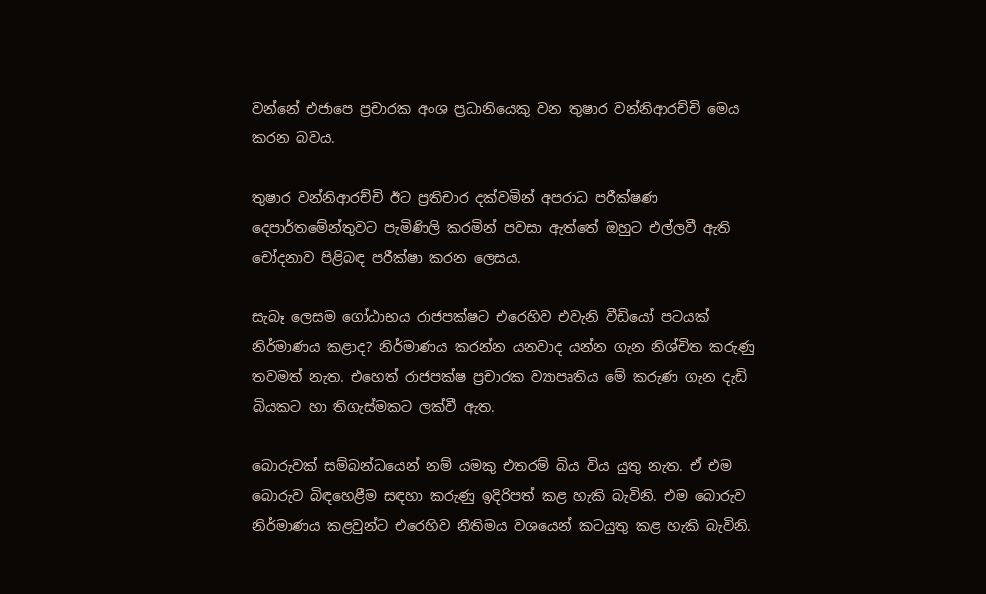වන්නේ එජාපෙ ප්‍රචාරක අංශ ප්‍රධානියෙකු වන තුෂාර වන්නිආරච්චි මෙය කරන බවය.

තුෂාර වන්නිආරච්චි ඊට ප්‍රතිචාර දක්වමින් අපරාධ පරීක්ෂණ දෙපාර්තමේන්තුවට පැමිණිලි කරමින් පවසා ඇත්තේ ඔහුට එල්ලවී ඇති චෝදනාව පිළිබඳ පරීක්ෂා කරන ලෙසය.

සැබෑ ලෙසම ගෝඨාභය රාජපක්ෂට එරෙහිව එවැනි වීඩියෝ පටයක් නිර්මාණය කළාද? නිර්මාණය කරන්න යනවාද යන්න ගැන නිශ්චිත කරුණු තවමත් නැත. එහෙත් රාජපක්ෂ ප්‍රචාරක ව්‍යාපෘතිය මේ කරුණ ගැන දැඩි බියකට හා තිගැස්මකට ලක්වී ඇත.

බොරුවක් සම්බන්ධයෙන් නම් යමකු එතරම් බිය විය යුතු නැත. ඒ එම බොරුව බිඳහෙළීම සඳහා කරුණු ඉදිරිපත් කළ හැකි බැවිනි. එම බොරුව නිර්මාණය කළවුන්ට එරෙහිව නීතිමය වශයෙන් කටයුතු කළ හැකි බැවිනි.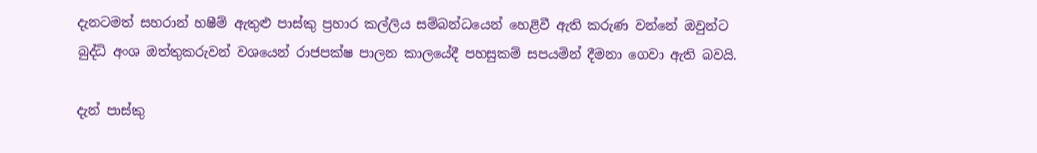දැනටමත් සහරාන් හෂීම් ඇතුළු පාස්කු ප්‍රහාර කල්ලිය සම්බන්ධයෙන් හෙළිවී ඇති කරුණ වන්නේ ඔවුන්ට බුද්ධි අංශ ඔත්තුකරුවන් වශයෙන් රාජපක්ෂ පාලන කාලයේදී පහසුකම් සපයමින් දීමනා ගෙවා ඇති බවයි.

දැන් පාස්කු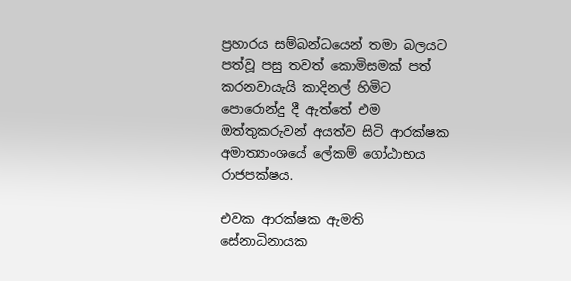ප්‍රහාරය සම්බන්ධයෙන් තමා බලයට පත්වූ පසු තවත් කොමිසමක් පත් කරනවායැයි කාදිනල් හිමිට පොරොන්දු දී ඇත්තේ එම ඔත්තුකරුවන් අයත්ව සිටි ආරක්ෂක අමාත්‍යාංශයේ ලේකම් ගෝඨාභය රාජපක්ෂය.

එවක ආරක්ෂක ඇමති සේනාධිනායක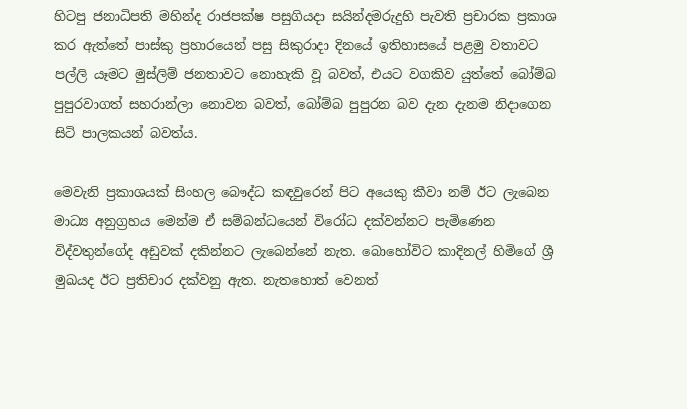හිටපු ජනාධිපති මහින්ද රාජපක්ෂ පසුගියදා සයින්දමරුදුහි පැවති ප්‍රචාරක ප්‍රකාශ කර ඇත්තේ පාස්කු ප්‍රහාරයෙන් පසු සිකුරාදා දිනයේ ඉතිහාසයේ පළමු වතාවට පල්ලි යෑමට මුස්ලිම් ජනතාවට නොහැකි වූ බවත්, එයට වගකිව යුත්තේ බෝම්බ පුපුරවාගත් සහරාන්ලා නොවන බවත්, බෝම්බ පුපුරන බව දැන දැනම නිදාගෙන සිටි පාලකයන් බවත්ය.

මෙවැනි ප්‍රකාශයක් සිංහල බෞද්ධ කඳවුරෙන් පිට අයෙකු කීවා නම් ඊට ලැබෙන මාධ්‍ය අනුග්‍රහය මෙන්ම ඒ සම්බන්ධයෙන් විරෝධ දක්වන්නට පැමිණෙන විද්වතුන්ගේද අඩුවක් දකින්නට ලැබෙන්නේ නැත. බොහෝවිට කාදිනල් හිමිගේ ශ්‍රී මුඛයද ඊට ප්‍රතිචාර දක්වනු ඇත. නැතහොත් වෙනත්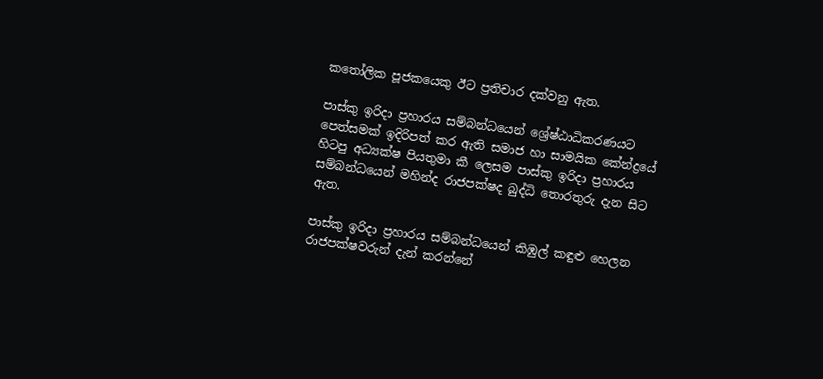කතෝලික පූජකයෙකු ඊට ප්‍රතිචාර දක්වනු ඇත.

පාස්කු ඉරිදා ප්‍රහාරය සම්බන්ධයෙන් ශ්‍රේෂ්ඨාධිකරණයට පෙත්සමක් ඉදිරිපත් කර ඇති සමාජ හා සාමයික කේන්ද්‍රයේ හිටපු අධ්‍යක්ෂ පියතුමා කී ලෙසම පාස්කු ඉරිදා ප්‍රහාරය සම්බන්ධයෙන් මහින්ද රාජපක්ෂද බුද්ධි තොරතුරු දැන සිට ඇත.

පාස්කු ඉරිදා ප්‍රහාරය සම්බන්ධයෙන් කිඹුල් කඳුළු හෙලන රාජපක්ෂවරුන් දැන් කරන්නේ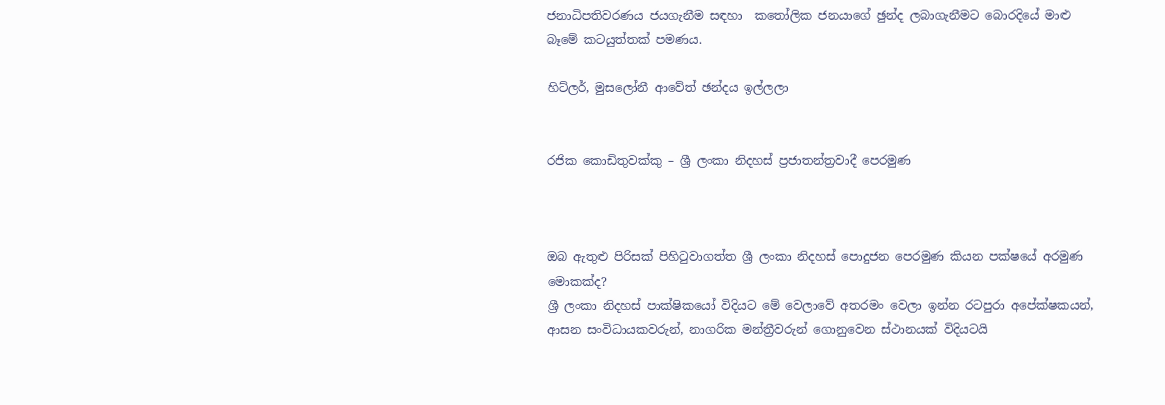ජනාධිපතිවරණය ජයගැනීම සඳහා  කතෝලික ජනයාගේ ඡුන්ද ලබාගැනීමට බොරදියේ මාළු බෑමේ කටයුත්තක් පමණය.

හිට්ලර්, මුසලෝනී ආවේත් ඡන්දය ඉල්ලලා


රජික කොඩිතුවක්කු – ශ්‍රී ලංකා නිදහස් ප්‍රජාතන්ත්‍රවාදී පෙරමුණ



ඔබ ඇතුළු පිරිසක් පිහිටුවාගත්ත ශ්‍රී ලංකා නිදහස් පොදුජන පෙරමුණ කියන පක්ෂයේ අරමුණ මොකක්ද?
ශ්‍රී ලංකා නිදහස් පාක්ෂිකයෝ විදියට මේ වෙලාවේ අතරමං වෙලා ඉන්න රටපුරා අපේක්ෂකයන්, ආසන සංවිධායකවරුන්, නාගරික මන්ත්‍රීවරුන් ගොනුවෙන ස්ථානයක් විදියටයි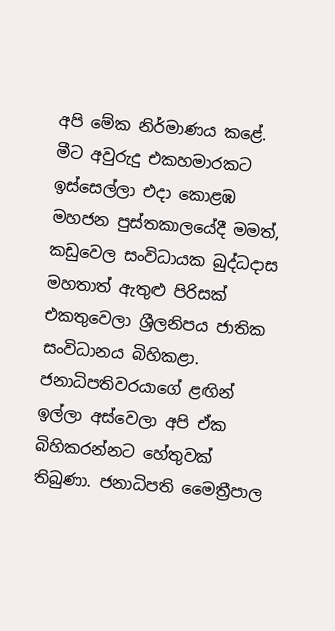අපි මේක නිර්මාණය කළේ. මීට අවුරුදු එකහමාරකට ඉස්සෙල්ලා එදා කොළඹ මහජන පුස්තකාලයේදී මමත්, කඩුවෙල සංවිධායක බුද්ධදාස මහතාත් ඇතුළු පිරිසක් එකතුවෙලා ශ්‍රීලනිපය ජාතික සංවිධානය බිහිකළා. ජනාධිපතිවරයාගේ ළඟින් ඉල්ලා අස්වෙලා අපි ඒක බිහිකරන්නට හේතුවක් තිබුණා. ජනාධිපති මෛත්‍රීපාල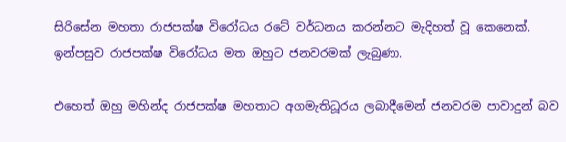සිරිසේන මහතා රාජපක්ෂ විරෝධය රටේ වර්ධනය කරන්නට මැදිහත් වූ කෙනෙක්. ඉන්පසුව රාජපක්ෂ විරෝධය මත ඔහුට ජනවරමක් ලැබුණා.

එහෙත් ඔහු මහින්ද රාජපක්ෂ මහතාට අගමැතිධූරය ලබාදීමෙන් ජනවරම පාවාදුන් බව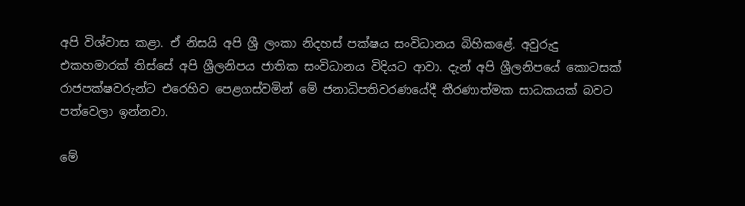අපි විශ්වාස කළා. ඒ නිසයි අපි ශ්‍රී ලංකා නිදහස් පක්ෂය සංවිධානය බිහිකළේ. අවුරුදු එකහමාරක් තිස්සේ අපි ශ්‍රීලනිපය ජාතික සංවිධානය විදියට ආවා. දැන් අපි ශ්‍රීලනිපයේ කොටසක් රාජපක්ෂවරුන්ට එරෙහිව පෙළගස්වමින් මේ ජනාධිපතිවරණයේදී තීරණාත්මක සාධකයක් බවට පත්වෙලා ඉන්නවා.

මේ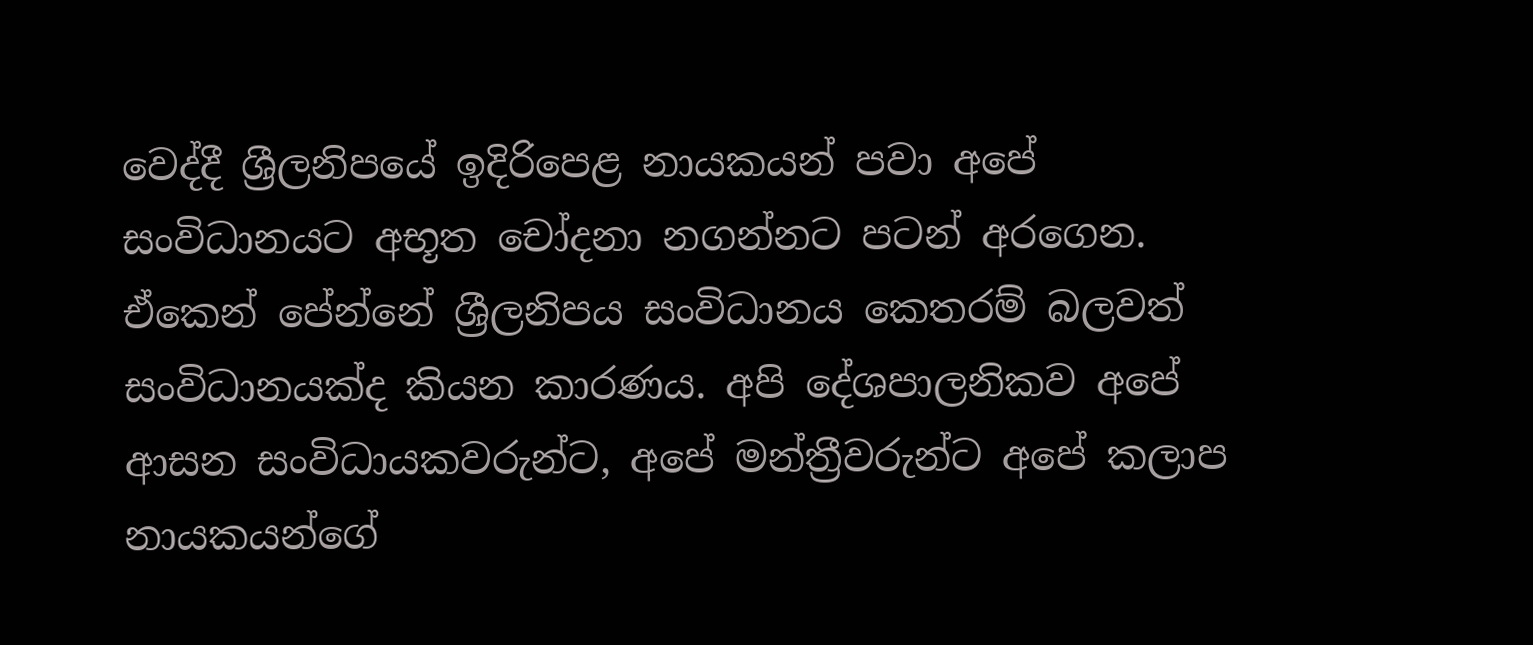වෙද්දී ශ්‍රීලනිපයේ ඉදිරිපෙළ නායකයන් පවා අපේ සංවිධානයට අභූත චෝදනා නගන්නට පටන් අරගෙන. ඒකෙන් පේන්නේ ශ්‍රීලනිපය සංවිධානය කෙතරම් බලවත් සංවිධානයක්ද කියන කාරණය. අපි දේශපාලනිකව අපේ ආසන සංවිධායකවරුන්ට, අපේ මන්ත්‍රීවරුන්ට අපේ කලාප නායකයන්ගේ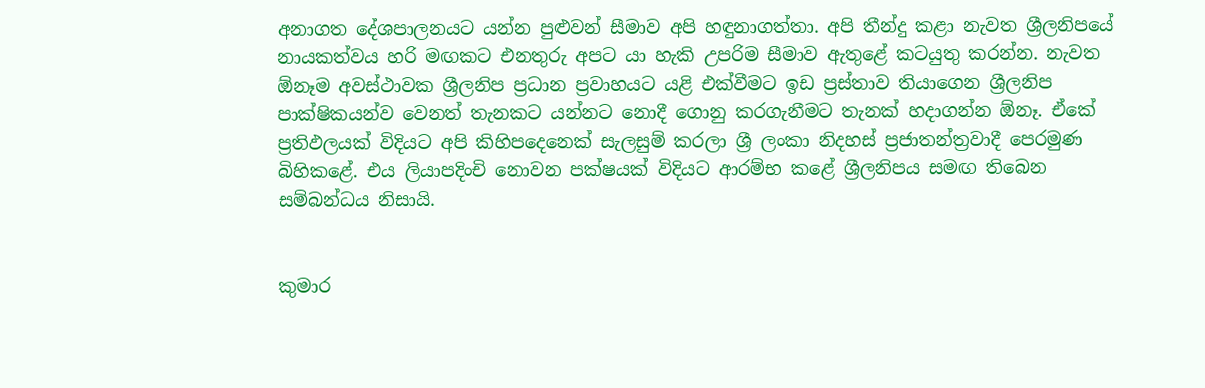අනාගත දේශපාලනයට යන්න පුළුවන් සීමාව අපි හඳුනාගත්තා. අපි තීන්දු කළා නැවත ශ්‍රීලනිපයේ නායකත්වය හරි මඟකට එනතුරු අපට යා හැකි උපරිම සීමාව ඇතුළේ කටයුතු කරන්න. නැවත ඕනෑම අවස්ථාවක ශ්‍රීලනිප ප්‍රධාන ප්‍රවාහයට යළි එක්වීමට ඉඩ ප්‍රස්තාව තියාගෙන ශ්‍රීලනිප පාක්ෂිකයන්ව වෙනත් තැනකට යන්නට නොදී ගොනු කරගැනීමට තැනක් හදාගන්න ඕනෑ. ඒකේ ප්‍රතිඵලයක් විදියට අපි කිහිපදෙනෙක් සැලසුම් කරලා ශ්‍රී ලංකා නිදහස් ප්‍රජාතන්ත්‍රවාදී පෙරමුණ බිහිකළේ. එය ලියාපදිංචි නොවන පක්ෂයක් විදියට ආරම්භ කළේ ශ්‍රීලනිපය සමඟ තිබෙන සම්බන්ධය නිසායි.


කුමාර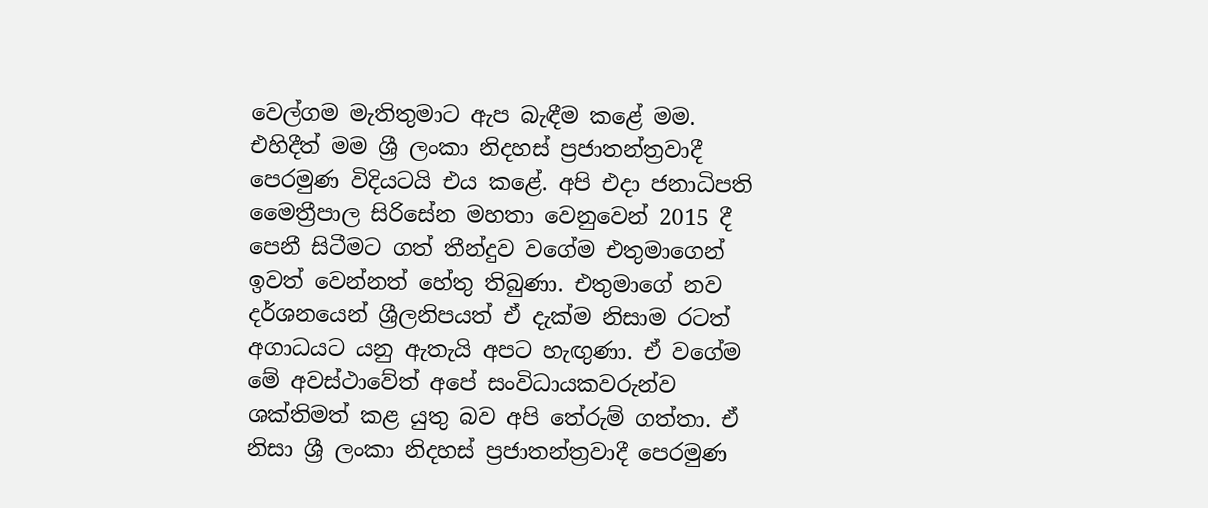වෙල්ගම මැතිතුමාට ඇප බැඳීම කළේ මම. එහිදීත් මම ශ්‍රී ලංකා නිදහස් ප්‍රජාතන්ත්‍රවාදී පෙරමුණ විදියටයි එය කළේ. අපි එදා ජනාධිපති මෛත්‍රීපාල සිරිසේන මහතා වෙනුවෙන් 2015 දී පෙනී සිටීමට ගත් තීන්දුව වගේම එතුමාගෙන් ඉවත් වෙන්නත් හේතු තිබුණා. එතුමාගේ නව දර්ශනයෙන් ශ්‍රීලනිපයත් ඒ දැක්ම නිසාම රටත් අගාධයට යනු ඇතැයි අපට හැඟු‍ණා. ඒ වගේම මේ අවස්ථාවේත් අපේ සංවිධායකවරුන්ව ශක්තිමත් කළ යුතු බව අපි තේරුම් ගත්තා. ඒ නිසා ශ්‍රී ලංකා නිදහස් ප්‍රජාතන්ත්‍රවාදී පෙරමුණ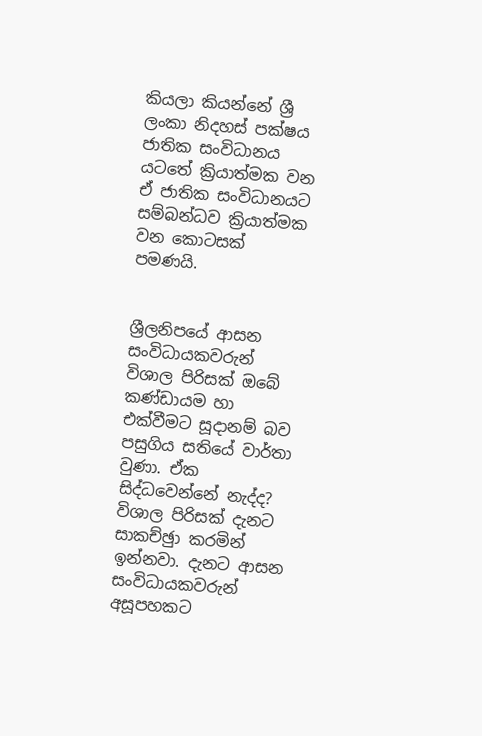කියලා කියන්නේ ශ්‍රී ලංකා නිදහස් පක්ෂය ජාතික සංවිධානය යටතේ ක්‍රියාත්මක වන ඒ ජාතික සංවිධානයට සම්බන්ධව ක්‍රියාත්මක වන කොටසක් පමණයි.


ශ්‍රීලනිපයේ ආසන සංවිධායකවරුන් විශාල පිරිසක් ඔබේ කණ්ඩායම හා එක්වීමට සූදානම් බව පසුගිය සතියේ වාර්තා වුණා. ඒක සිද්ධවෙන්නේ නැද්ද?
විශාල පිරිසක් දැනට සාකච්ඡුා කරමින් ඉන්නවා. දැනට ආසන සංවිධායකවරුන් අසූපහකට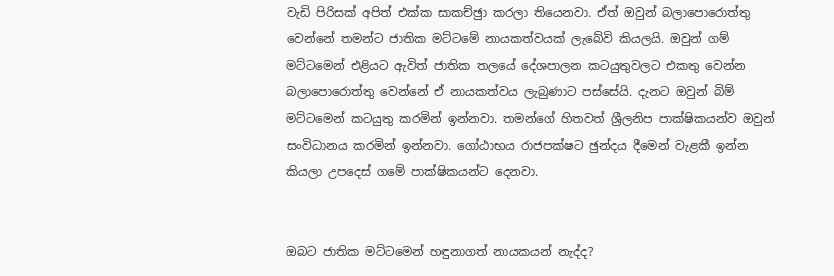වැඩි පිරිසක් අපිත් එක්ක සාකච්ඡුා කරලා තියෙනවා. ඒත් ඔවුන් බලාපොරොත්තු වෙන්නේ තමන්ට ජාතික මට්ටමේ නායකත්වයක් ලැබේවි කියලයි. ඔවුන් ගම් මට්ටමෙන් එළියට ඇවිත් ජාතික තලයේ දේශපාලන කටයුතුවලට එකතු වෙන්න බලාපොරොත්තු වෙන්නේ ඒ නායකත්වය ලැබුණාට පස්සේයි. දැනට ඔවුන් බිම් මට්ටමෙන් කටයුතු කරමින් ඉන්නවා. තමන්ගේ හිතවත් ශ්‍රීලනිප පාක්ෂිකයන්ව ඔවුන් සංවිධානය කරමින් ඉන්නවා. ගෝඨාභය රාජපක්ෂට ඡුන්දය දීමෙන් වැළකී ඉන්න කියලා උපදෙස් ගමේ පාක්ෂිකයන්ට දෙනවා.


ඔබට ජාතික මට්ටමෙන් හඳුනාගත් නායකයන් නැද්ද?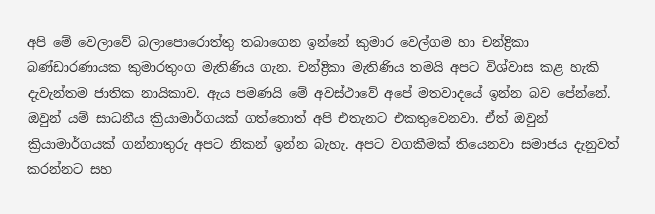අපි මේ වෙලාවේ බලාපොරොත්තු තබාගෙන ඉන්නේ කුමාර වෙල්ගම හා චන්ද්‍රිකා බණ්ඩාරණායක කුමාරතුංග මැතිණිය ගැන. චන්ද්‍රිකා මැතිණිය තමයි අපට විශ්වාස කළ හැකි දැවැන්තම ජාතික නායිකාව. ඇය පමණයි මේ අවස්ථාවේ අපේ මතවාදයේ ඉන්න බව පේන්නේ. ඔවුන් යම් සාධනීය ක්‍රියාමාර්ගයක් ගත්තොත් අපි එතැනට එකතුවෙනවා. ඒත් ඔවුන් ක්‍රියාමාර්ගයක් ගන්නාතුරු අපට නිකන් ඉන්න බැහැ. අපට වගකීමක් තියෙනවා සමාජය දැනුවත් කරන්නට සහ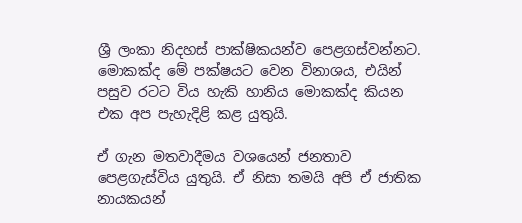ශ්‍රී ලංකා නිදහස් පාක්ෂිකයන්ව පෙළගස්වන්නට. මොකක්ද මේ පක්ෂයට වෙන විනාශය, එයින් පසුව රටට විය හැකි හානිය මොකක්ද කියන එක අප පැහැදිළි කළ යුතුයි.

ඒ ගැන මතවාදීමය වශයෙන් ජනතාව පෙළගැස්විය යුතුයි. ඒ නිසා තමයි අපි ඒ ජාතික නායකයන්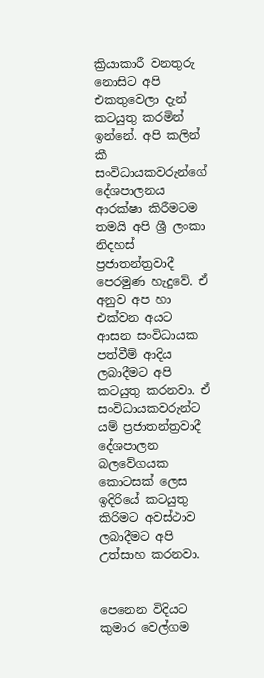ක්‍රියාකාරී වනතුරු නොසිට අපි එකතුවෙලා දැන් කටයුතු කරමින් ඉන්නේ. අපි කලින් කී සංවිධායකවරුන්ගේ දේශපාලනය ආරක්ෂා කිරීමටම තමයි අපි ශ්‍රී ලංකා නිදහස් ප්‍රජාතන්ත්‍රවාදී පෙරමුණ හැදුවේ. ඒ අනුව අප හා එක්වන අයට ආසන සංවිධායක පත්වීම් ආදිය ලබාදීමට අපි කටයුතු කරනවා. ඒ සංවිධායකවරුන්ට යම් ප්‍රජාතන්ත්‍රවාදී දේශපාලන බලවේගයක කොටසක් ලෙස ඉදිරියේ කටයුතු කිරිමට අවස්ථාව ලබාදීමට අපි උත්සාහ කරනවා.


පෙනෙන විදියට කුමාර වෙල්ගම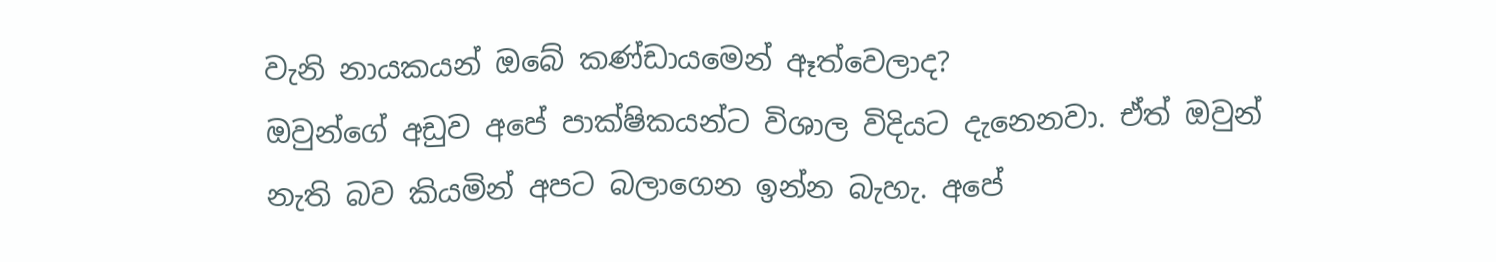වැනි නායකයන් ඔබේ කණ්ඩායමෙන් ඈත්වෙලාද?
ඔවුන්ගේ අඩුව අපේ පාක්ෂිකයන්ට විශාල විදියට දැනෙනවා. ඒත් ඔවුන් නැති බව කියමින් අපට බලාගෙන ඉන්න බැහැ. අපේ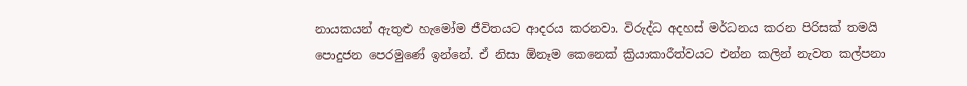නායකයන් ඇතුළු හැමෝම ජීවිතයට ආදරය කරනවා. විරුද්ධ අදහස් මර්ධනය කරන පිරිසක් තමයි පොදුජන පෙරමුණේ ඉන්නේ. ඒ නිසා ඕනෑම කෙනෙක් ක්‍රියාකාරීත්වයට එන්න කලින් නැවත කල්පනා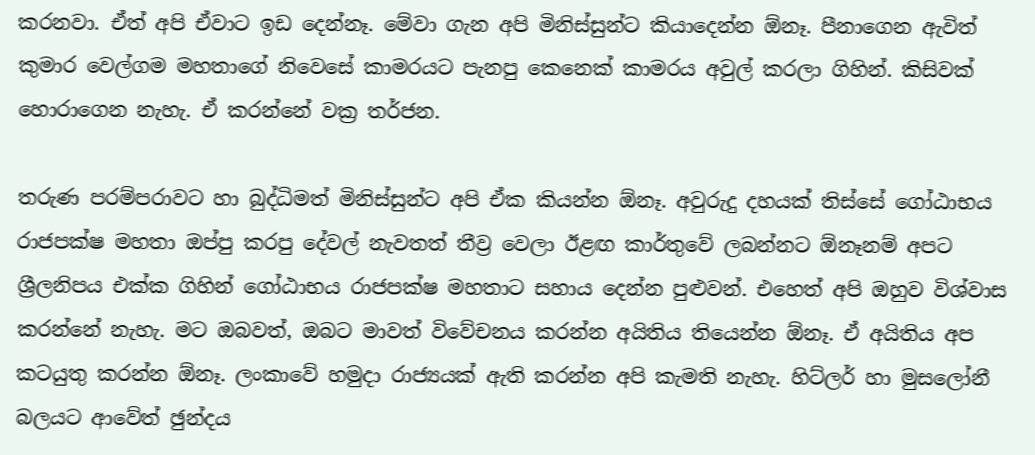කරනවා. ඒත් අපි ඒවාට ඉඩ දෙන්නෑ. මේවා ගැන අපි මිනිස්සුන්ට කියාදෙන්න ඕනෑ. පීනාගෙන ඇවිත් කුමාර වෙල්ගම මහතාගේ නිවෙසේ කාමරයට පැනපු කෙනෙක් කාමරය අවුල් කරලා ගිහින්. කිසිවක් හොරාගෙන නැහැ. ඒ කරන්නේ වක්‍ර තර්ජන.

තරුණ පරම්පරාවට හා බුද්ධිමත් මිනිස්සුන්ට අපි ඒක කියන්න ඕනෑ. අවුරුදු දහයක් තිස්සේ ගෝඨාභය රාජපක්ෂ මහතා ඔප්පු කරපු දේවල් නැවතත් තීව්‍ර වෙලා ඊළඟ කාර්තුවේ ලබන්නට ඕනෑනම් අපට ශ්‍රීලනිපය එක්ක ගිහින් ගෝඨාභය රාජපක්ෂ මහතාට සහාය දෙන්න පුළුවන්. එහෙත් අපි ඔහුව විශ්වාස කරන්නේ නැහැ. මට ඔබවත්, ඔබට මාවත් විවේචනය කරන්න අයිතිය තියෙන්න ඕනෑ. ඒ අයිතිය අප කටයුතු කරන්න ඕනෑ. ලංකාවේ හමුදා රාජ්‍යයක් ඇති කරන්න අපි කැමති නැහැ. හිට්ලර් හා මුසලෝනී බලයට ආවේත් ඡුන්දය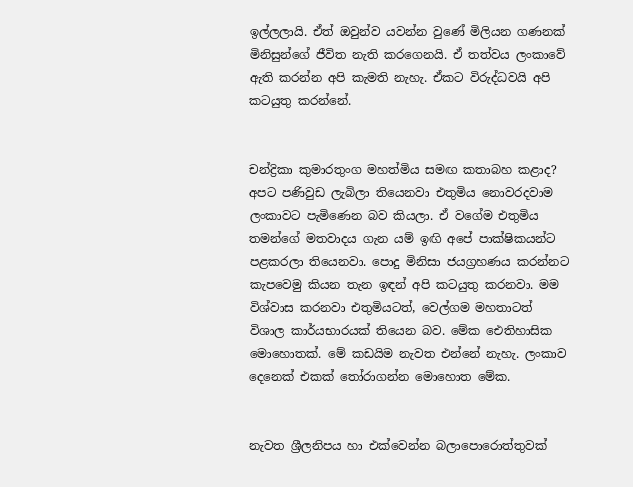ඉල්ලලායි. ඒත් ඔවුන්ව යවන්න වුණේ මිලියන ගණනක් මිනිසුන්ගේ ජීවිත නැති කරගෙනයි. ඒ තත්වය ලංකාවේ ඇති කරන්න අපි කැමති නැහැ. ඒකට විරුද්ධවයි අපි කටයුතු කරන්නේ.


චන්ද්‍රිකා කුමාරතුංග මහත්මිය සමඟ කතාබහ කළාද?
අපට පණිවුඩ ලැබිලා තියෙනවා එතුමිය නොවරදවාම ලංකාවට පැමිණෙන බව කියලා. ඒ වගේම එතුමිය තමන්ගේ මතවාදය ගැන යම් ඉඟි අපේ පාක්ෂිකයන්ට පළකරලා තියෙනවා. පොදු මිනිසා ජයග්‍රහණය කරන්නට කැපවෙමු කියන තැන ඉඳන් අපි කටයුතු කරනවා. මම විශ්වාස කරනවා එතුමියටත්, වෙල්ගම මහතාටත් විශාල කාර්යභාරයක් තියෙන බව. මේක ඓතිහාසික මොහොතක්. මේ කඩයිම නැවත එන්නේ නැහැ. ලංකාව දෙනෙක් එකක් තෝරාගන්න මොහොත මේක.


නැවත ශ්‍රීලනිපය හා එක්වෙන්න බලාපොරොත්තුවක්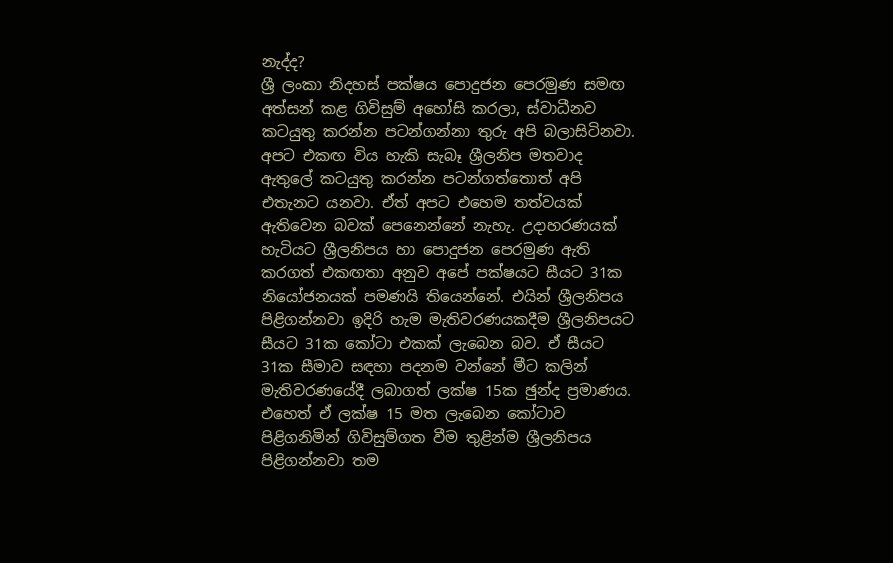නැද්ද?
ශ්‍රී ලංකා නිදහස් පක්ෂය පොදුජන පෙරමුණ සමඟ අත්සන් කළ ගිවිසුම් අහෝසි කරලා, ස්වාධීනව කටයුතු කරන්න පටන්ගන්නා තුරු අපි බලාසිටිනවා. අපට එකඟ විය හැකි සැබෑ ශ්‍රීලනිප මතවාද ඇතුලේ කටයුතු කරන්න පටන්ගත්තොත් අපි එතැනට යනවා. ඒත් අපට එහෙම තත්වයක් ඇතිවෙන බවක් පෙනෙන්නේ නැහැ. උදාහරණයක් හැටියට ශ්‍රීලනිපය හා පොදුජන පෙරමුණ ඇති කරගත් එකඟතා අනුව අපේ පක්ෂයට සීයට 31ක නියෝජනයක් පමණයි තියෙන්නේ. එයින් ශ්‍රීලනිපය පිළිගන්නවා ඉදිරි හැම මැතිවරණයකදීම ශ්‍රීලනිපයට සීයට 31ක කෝටා එකක් ලැබෙන බව. ඒ සීයට 31ක සීමාව සඳහා පදනම වන්නේ මීට කලින් මැතිවරණයේදී ලබාගත් ලක්ෂ 15ක ඡුන්ද ප්‍රමාණය. එහෙත් ඒ ලක්ෂ 15 මත ලැබෙන කෝටාව පිළිගනිමින් ගිවිසුම්ගත වීම තුළින්ම ශ්‍රීලනිපය පිළිගන්නවා තම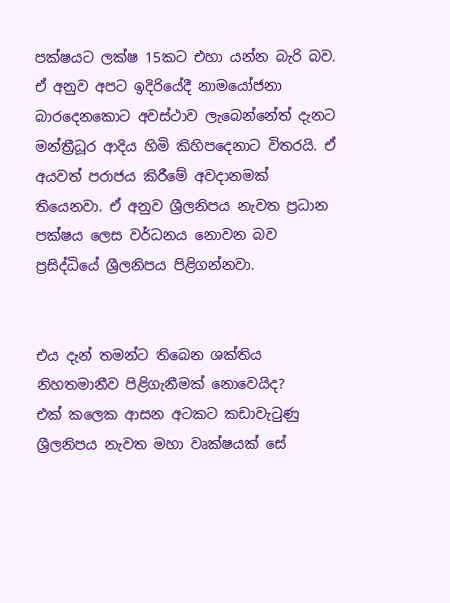පක්ෂයට ලක්ෂ 15කට එහා යන්න බැරි බව. ඒ අනුව අපට ඉදිරියේදී නාමයෝජනා බාරදෙනකොට අවස්ථාව ලැබෙන්නේත් දැනට මන්ත්‍රීධූර ආදිය හිමි කිහිපදෙනාට විතරයි. ඒ අයවත් පරාජය කිරීමේ අවදානමක් තියෙනවා. ඒ අනුව ශ්‍රීලනිපය නැවත ප්‍රධාන පක්ෂය ලෙස වර්ධනය නොවන බව ප්‍රසිද්ධියේ ශ්‍රීලනිපය පිළිගන්නවා.


එය දැන් තමන්ට තිබෙන ශක්තිය නිහතමානීව පිළිගැනීමක් නොවෙයිද?
එක් කලෙක ආසන අටකට කඩාවැටුණු ශ්‍රීලනිපය නැවත මහා වෘක්ෂයක් සේ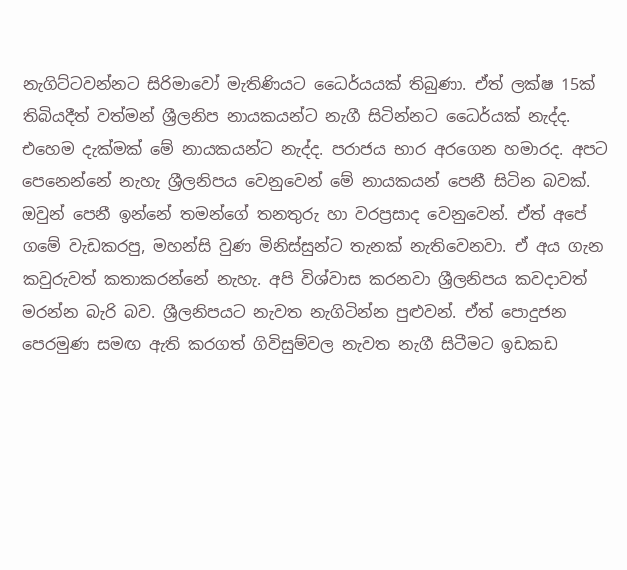නැගිට්ටවන්නට සිරිමාවෝ මැතිණියට ධෛර්යයක් තිබුණා. ඒත් ලක්ෂ 15ක් තිබියදීත් වත්මන් ශ්‍රීලනිප නායකයන්ට නැගී සිටින්නට ධෛර්යක් නැද්ද. එහෙම දැක්මක් මේ නායකයන්ට නැද්ද. පරාජය භාර අරගෙන හමාරද. අපට පෙනෙන්නේ නැහැ ශ්‍රීලනිපය වෙනුවෙන් මේ නායකයන් පෙනී සිටින බවක්. ඔවුන් පෙනී ඉන්නේ තමන්ගේ තනතුරු හා වරප්‍රසාද වෙනුවෙන්. ඒත් අපේ ගමේ වැඩකරපු, මහන්සි වුණ මිනිස්සුන්ට තැනක් නැතිවෙනවා. ඒ අය ගැන කවුරුවත් කතාකරන්නේ නැහැ. අපි විශ්වාස කරනවා ශ්‍රීලනිපය කවදාවත් මරන්න බැරි බව. ශ්‍රීලනිපයට නැවත නැගිටින්න පුළුවන්. ඒත් පොදුජන පෙරමුණ සමඟ ඇති කරගත් ගිවිසුම්වල නැවත නැගී සිටීමට ඉඩකඩ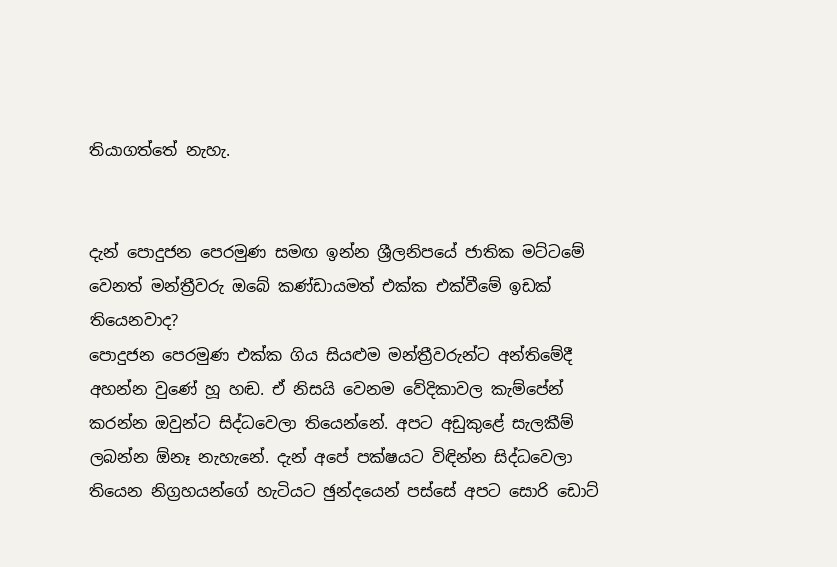තියාගත්තේ නැහැ.


දැන් පොදුජන පෙරමුණ සමඟ ඉන්න ශ්‍රීලනිපයේ ජාතික මට්ටමේ වෙනත් මන්ත්‍රීවරු ඔබේ කණ්ඩායමත් එක්ක එක්වීමේ ඉඩක් තියෙනවාද?
පොදුජන පෙරමුණ එක්ක ගිය සියළුම මන්ත්‍රීවරුන්ට අන්තිමේදී අහන්න වුණේ හූ හඬ. ඒ නිසයි වෙනම වේදිකාවල කැම්පේන් කරන්න ඔවුන්ට සිද්ධවෙලා තියෙන්නේ. අපට අඩුකුළේ සැලකීම් ලබන්න ඕනෑ නැහැනේ. දැන් අපේ පක්ෂයට විඳින්න සිද්ධවෙලා තියෙන නිග්‍රහයන්ගේ හැටියට ඡුන්දයෙන් පස්සේ අපට සොරි ඩොට්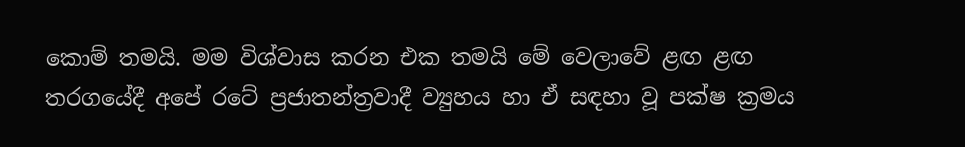කොම් තමයි. මම විශ්වාස කරන එක තමයි මේ වෙලාවේ ළඟ ළඟ තරගයේදී අපේ රටේ ප්‍රජාතන්ත්‍රවාදී ව්‍යුහය හා ඒ සඳහා වූ පක්ෂ ක්‍රමය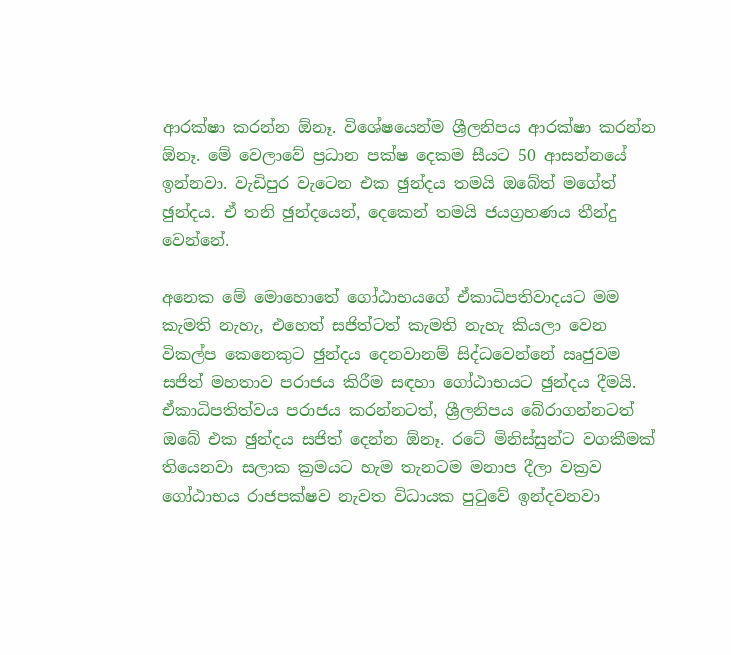ආරක්ෂා කරන්න ඕනෑ. විශේෂයෙන්ම ශ්‍රීලනිපය ආරක්ෂා කරන්න ඕනෑ. මේ වෙලාවේ ප්‍රධාන පක්ෂ දෙකම සීයට 50 ආසන්නයේ ඉන්නවා. වැඩිපුර වැටෙන එක ඡුන්දය තමයි ඔබේත් මගේත් ඡුන්දය. ඒ තනි ඡුන්දයෙන්, දෙකෙන් තමයි ජයග්‍රහණය තීන්දු වෙන්නේ.

අනෙක මේ මොහොතේ ගෝඨාභයගේ ඒකාධිපතිවාදයට මම කැමති නැහැ, එහෙත් සජිත්ටත් කැමති නැහැ කියලා වෙන විකල්ප කෙනෙකුට ඡුන්දය දෙනවානම් සිද්ධවෙන්නේ ඍජුවම සජිත් මහතාව පරාජය කිරීම සඳහා ගෝඨාභයට ඡුන්දය දීමයි. ඒකාධිපතිත්වය පරාජය කරන්නටත්, ශ්‍රීලනිපය බේරාගන්නටත් ඔබේ එක ඡුන්දය සජිත් දෙන්න ඕනෑ. රටේ මිනිස්සුන්ට වගකීමක් තියෙනවා සලාක ක්‍රමයට හැම තැනටම මනාප දීලා වක්‍රව ගෝඨාභය රාජපක්ෂව නැවත විධායක පුටුවේ ඉන්දවනවා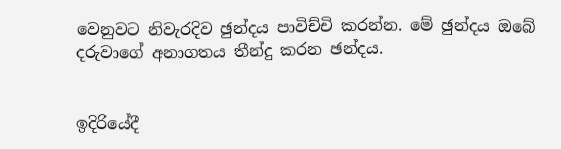වෙනුවට නිවැරදිව ඡුන්දය පාවිච්චි කරන්න. මේ ඡුන්දය ඔබේ දරුවාගේ අනාගතය තීන්දු කරන ඡන්දය.


ඉදිරියේදී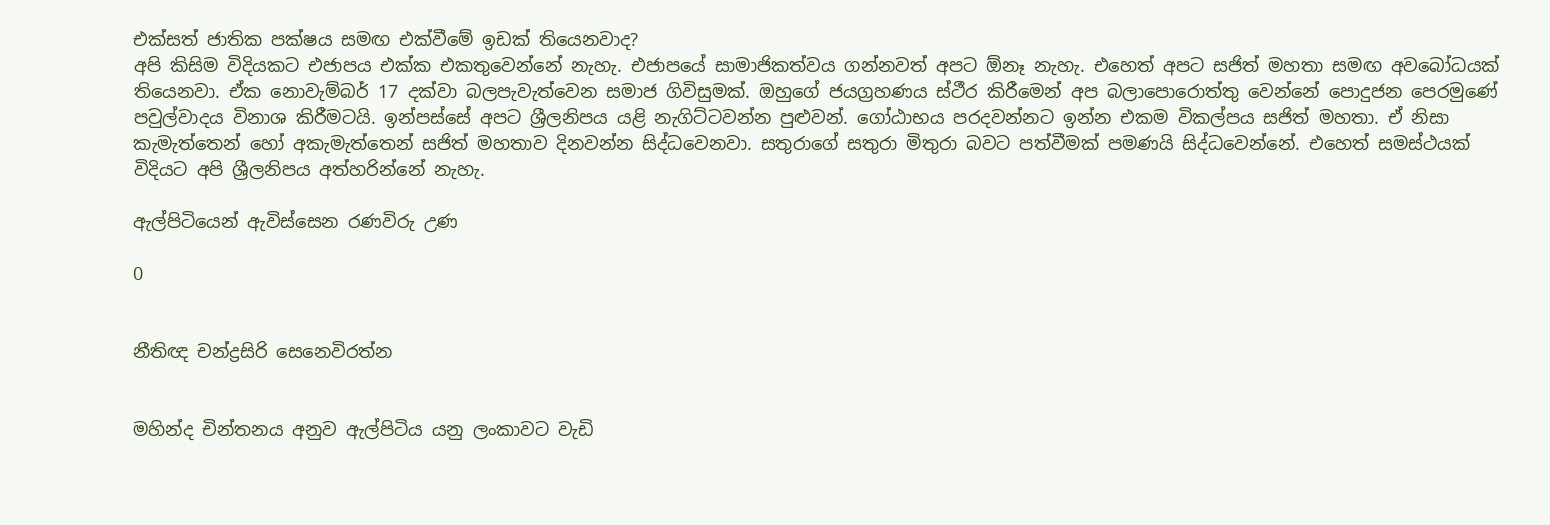එක්සත් ජාතික පක්ෂය සමඟ එක්වීමේ ඉඩක් තියෙනවාද?
අපි කිසිම විදියකට එජාපය එක්ක එකතුවෙන්නේ නැහැ. එජාපයේ සාමාජිකත්වය ගන්නවත් අපට ඕනෑ නැහැ. එහෙත් අපට සජිත් මහතා සමඟ අවබෝධයක් තියෙනවා. ඒක නොවැම්බර් 17 දක්වා බලපැවැත්වෙන සමාජ ගිවිසුමක්. ඔහුගේ ජයග්‍රහණය ස්ථීර කිරීමෙන් අප බලාපොරොත්තු වෙන්නේ පොදුජන පෙරමුණේ පවුල්වාදය විනාශ කිරීමටයි. ඉන්පස්සේ අපට ශ්‍රීලනිපය යළි නැගිට්ටවන්න පුළුවන්. ගෝඨාභය පරදවන්නට ඉන්න එකම විකල්පය සජිත් මහතා. ඒ නිසා කැමැත්තෙන් හෝ අකැමැත්තෙන් සජිත් මහතාව දිනවන්න සිද්ධවෙනවා. සතුරාගේ සතුරා මිතුරා බවට පත්වීමක් පමණයි සිද්ධවෙන්නේ. එහෙත් සමස්ථයක් විදියට අපි ශ්‍රීලනිපය අත්හරින්නේ නැහැ.

ඇල්පිටියෙන් ඇවිස්සෙන රණවිරු උණ

0


නීතිඥ චන්ද්‍රසිරි සෙනෙවිරත්න


මහින්ද චින්තනය අනුව ඇල්පිටිය යනු ලංකාවට වැඩි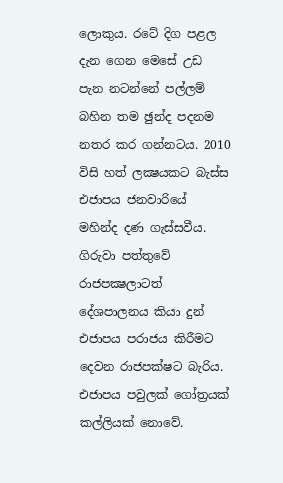ලොකුය. රටේ දිග පළල දැන ගෙන මෙසේ උඩ පැන නටන්නේ පල්ලම් බහින තම ඡුන්ද පදනම නතර කර ගන්නටය. 2010 විසි හත් ලක්‍ෂයකට බැස්ස එජාපය ජනවාරියේ මහින්ද දණ ගැස්සවීය. ගිරුවා පත්තුවේ රාජපක්‍ෂලාටත් දේශපාලනය කියා දුන් එජාපය පරාජය කිරීමට දෙවන රාජපක්ෂට බැරිය. එජාපය පවුලක් ගෝත්‍රයක් කල්ලියක් නොවේ.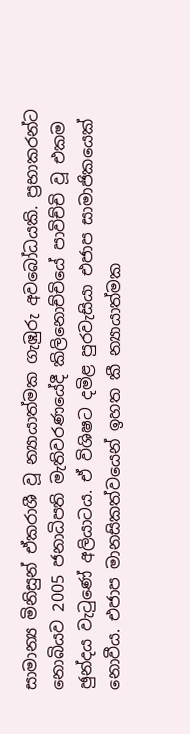සාමාන්‍ය මිනිසුන් ඒකරාශී වූ න්‍යායාත්මක ගැඹුරු අවබෝධයකි. ප්‍රභාකරන්ට නොබියව 2005 ජනාධිපති මැතිවරණයේදී කිලිනොච්චියේ පාවිච්චි වූ එකම ඡුන්දය වැටුණේ අලියාටය. ඒ විශිෂට දමිළ පුරවැසියා එජාප සාමාජිකයෙක් නොවීය. එජාප මානසිකත්වයෙන් ඉහත කී න්‍යායාත්මක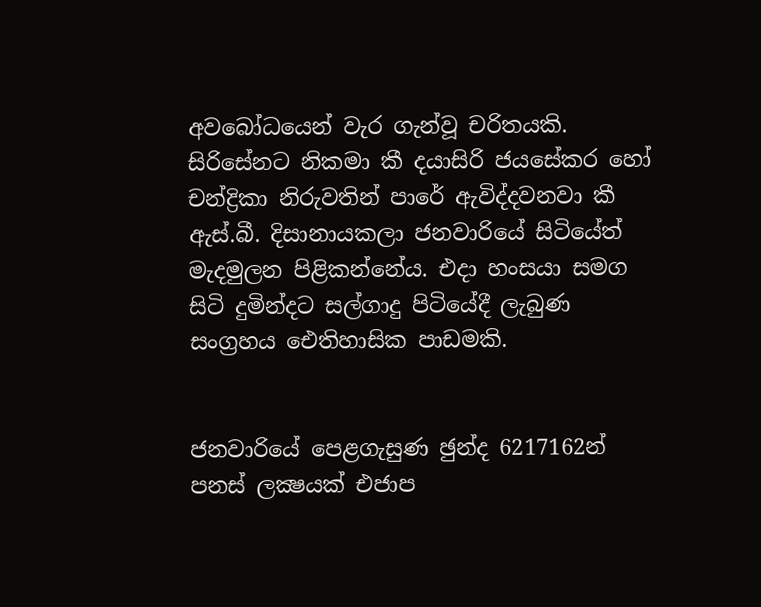අවබෝධයෙන් වැර ගැන්වූ චරිතයකි. සිරිසේනට නිකමා කී දයාසිරි ජයසේකර හෝ චන්ද්‍රිකා නිරුවතින් පාරේ ඇවිද්දවනවා කී ඇස්.බී. දිසානායකලා ජනවාරියේ සිටියේත් මැදමුලන පිළිකන්නේය. එදා හංසයා සමග සිටි දුමින්දට සල්ගාදු පිටියේදී ලැබුණ සංග්‍රහය ඓතිහාසික පාඩමකි.


ජනවාරියේ පෙළගැසුණ ඡුන්ද 6217162න් පනස් ලක්‍ෂයක් එජාප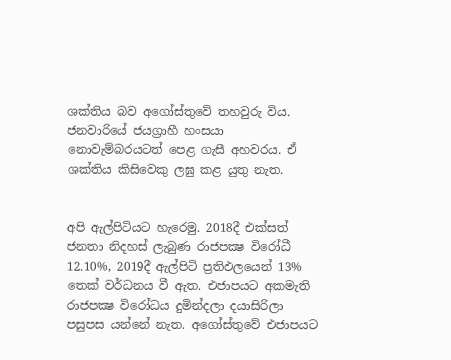ශක්තිය බව අගෝස්තුවේ තහවුරු විය. ජනවාරියේ ජයග්‍රාහී හංසයා නොවැම්බරයටත් පෙළ ගැසී අහවරය. ඒ ශක්තිය කිසිවෙකු ලඝු කළ යුතු නැත.


අපි ඇල්පිටියට හැරෙමු. 2018දී එක්සත් ජනතා නිදහස් ලැබුණ රාජපක්‍ෂ විරෝධී 12.10%, 2019දී ඇල්පිටි ප්‍රතිඵලයෙන් 13% තෙක් වර්ධනය වී ඇත. එජාපයට අකමැති රාජපක්‍ෂ විරෝධය දුමින්දලා දයාසිරිලා පසුපස යන්නේ නැත. අගෝස්තුවේ එජාපයට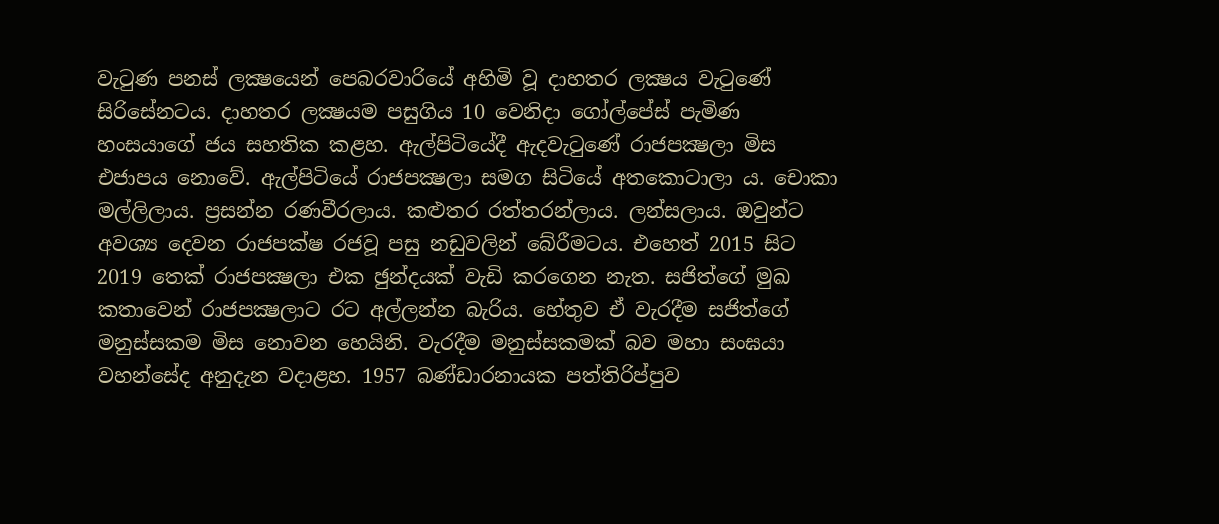වැටුණ පනස් ලක්‍ෂයෙන් පෙබරවාරියේ අහිමි වූ දාහතර ලක්‍ෂය වැටුණේ සිරිසේනටය. දාහතර ලක්‍ෂයම පසුගිය 10 වෙනිදා ගෝල්පේස් පැමිණ හංසයාගේ ජය සහතික කළහ. ඇල්පිටියේදී ඇදවැටුණේ රාජපක්‍ෂලා මිස එජාපය නොවේ. ඇල්පිටියේ රාජපක්‍ෂලා සමග සිටියේ අතකොටාලා ය. චොකා මල්ලිලාය. ප්‍රසන්න රණවීරලාය. කළුතර රත්තරන්ලාය. ලන්සලාය. ඔවුන්ට අවශ්‍ය දෙවන රාජපක්ෂ රජවූ පසු නඩුවලින් බේරීමටය. එහෙත් 2015 සිට 2019 තෙක් රාජපක්‍ෂලා එක ඡුන්දයක් වැඩි කරගෙන නැත. සජිත්ගේ මුඛ කතාවෙන් රාජපක්‍ෂලාට රට අල්ලන්න බැරිය. හේතුව ඒ වැරදීම සජිත්ගේ මනුස්සකම මිස නොවන හෙයිනි. වැරදීම මනුස්සකමක් බව මහා සංඝයා වහන්සේද අනුදැන වදාළහ. 1957 බණ්ඩාරනායක පත්තිරිප්පුව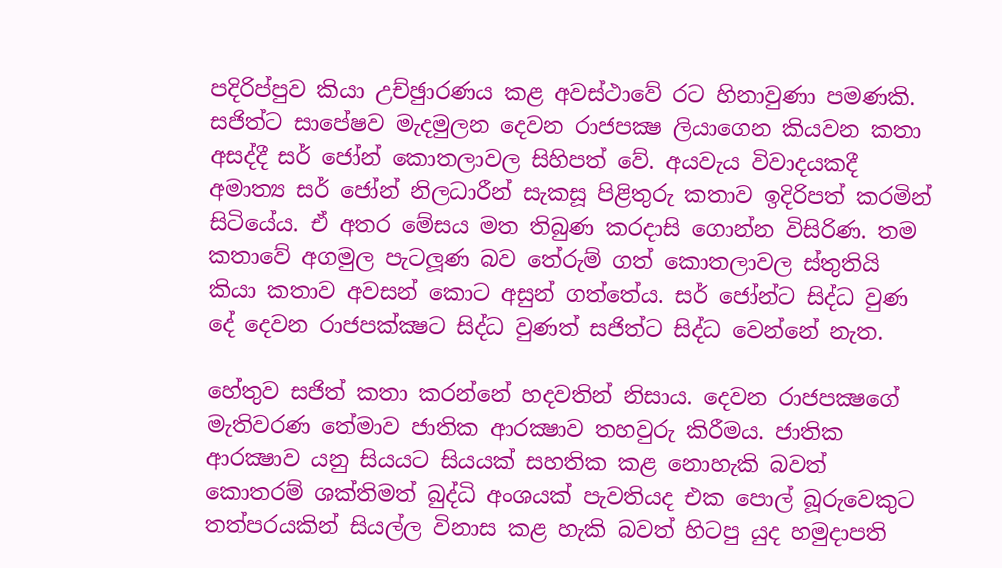පදිරිප්පුව කියා උච්ඡුාරණය කළ අවස්ථාවේ රට හිනාවුණා පමණකි. සජිත්ට සාපේෂව මැදමුලන දෙවන රාජපක්‍ෂ ලියාගෙන කියවන කතා අසද්දී සර් ජෝන් කොතලාවල සිහිපත් වේ. අයවැය විවාදයකදී අමාත්‍ය සර් ජෝන් නිලධාරීන් සැකසූ පිළිතුරු කතාව ඉදිරිපත් කරමින් සිටියේය. ඒ අතර මේසය මත තිබුණ කරදාසි ගොන්න විසිරිණ. තම කතාවේ අගමුල පැටලූණ බව තේරුම් ගත් කොතලාවල ස්තුතියි කියා කතාව අවසන් කොට අසුන් ගත්තේය. සර් ජෝන්ට සිද්ධ වුණ දේ දෙවන රාජපක්‍ක්‍ෂට සිද්ධ වුණත් සජිත්ට සිද්ධ වෙන්නේ නැත.

හේතුව සජිත් කතා කරන්නේ හදවතින් නිසාය. දෙවන රාජපක්‍ෂගේ මැතිවරණ තේමාව ජාතික ආරක්‍ෂාව තහවුරු කිරීමය. ජාතික ආරක්‍ෂාව යනු සියයට සියයක් සහතික කළ නොහැකි බවත් කොතරම් ශක්තිමත් බුද්ධි අංශයක් පැවතියද එක පොල් බූරුවෙකුට තත්පරයකින් සියල්ල විනාස කළ හැකි බවත් හිටපු යුද හමුදාපති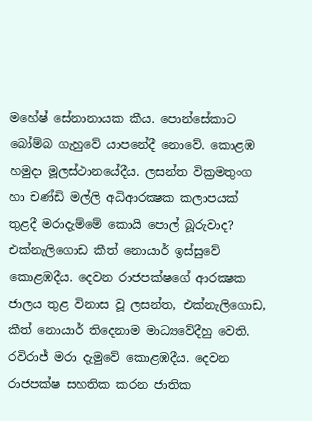මහේෂ් සේනානායක කීය. පොන්සේකාට බෝම්බ ගැහුවේ යාපනේදී නොවේ. කොළඹ හමුදා මූලස්ථානයේදීය. ලසන්ත වික්‍රමතුංග හා චණ්ඩි මල්ලි අධිආරක්‍ෂක කලාපයක් තුළදී මරාදැම්මේ කොයි පොල් බූරුවාද? එක්නැලිගොඩ කීත් නොයාර් ඉස්සුවේ කොළඹදීය. දෙවන රාජපක්ෂගේ ආරක්‍ෂක ජාලය තුළ විනාස වූ ලසන්ත, එක්නැලිගොඩ, කීත් නොයාර් තිදෙනාම මාධ්‍යවේදීහු වෙති. රවිරාජ් මරා දැමුවේ කොළඹදීය. දෙවන රාජපක්ෂ සහතික කරන ජාතික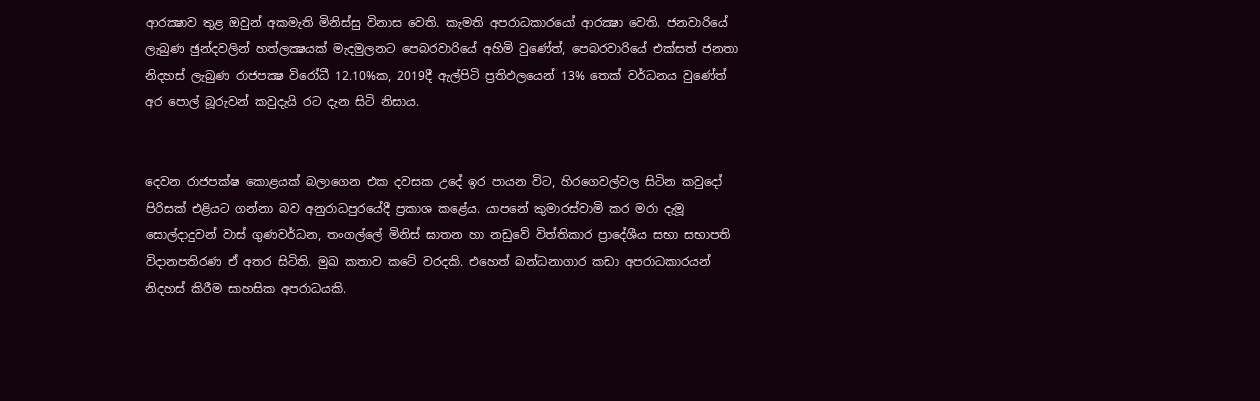ආරක්‍ෂාව තුළ ඔවුන් අකමැති මිනිස්සු විනාස වෙති. කැමති අපරාධකාරයෝ ආරක්‍ෂා වෙති. ජනවාරියේ ලැබුණ ඡුන්දවලින් හත්ලක්‍ෂයක් මැදමුලනට පෙබරවාරියේ අහිමි වුණේත්, පෙබරවාරියේ එක්සත් ජනතා නිදහස් ලැබුණ රාජපක්‍ෂ විරෝධී 12.10%ක, 2019දී ඇල්පිටි ප්‍රතිඵලයෙන් 13% තෙක් වර්ධනය වුණේත් අර පොල් බූරුවන් කවුදැයි රට දැන සිටි නිසාය.


දෙවන රාජපක්ෂ කොළයක් බලාගෙන එක දවසක උදේ ඉර පායන විට, හිරගෙවල්වල සිටින කවුදෝ පිරිසක් එළියට ගන්නා බව අනුරාධපුරයේදී ප්‍රකාශ කළේය. යාපනේ කුමාරස්වාමි කර මරා දැමූ සොල්දාදුවන් වාස් ගුණවර්ධන, තංගල්ලේ මිනිස් ඝාතන හා නඩුවේ විත්තිකාර ප්‍රාදේශීය සභා සභාපති විදානපතිරණ ඒ අතර සිටිති. මුඛ කතාව කටේ වරදකි. එහෙත් බන්ධනාගාර කඩා අපරාධකාරයන් නිදහස් කිරීම සාහසික අපරාධයකි.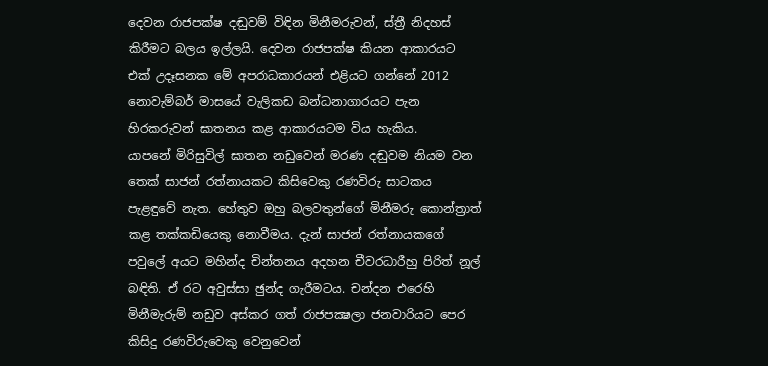දෙවන රාජපක්ෂ දඬුවම් විඳින මිනීමරුවන්, ස්ත්‍රී නිදහස් කිරීමට බලය ඉල්ලයි. දෙවන රාජපක්ෂ කියන ආකාරයට එක් උදෑසනක මේ අපරාධකාරයන් එළියට ගන්නේ 2012 නොවැම්බර් මාසයේ වැලිකඩ බන්ධනාගාරයට පැන හිරකරුවන් ඝාතනය කළ ආකාරයටම විය හැකිය.
යාපනේ මිරිසුවිල් ඝාතන නඩුවෙන් මරණ දඬුවම නියම වන තෙක් සාජන් රත්නායකට කිසිවෙකු රණවිරු සාටකය පැළඳුවේ නැත. හේතුව ඔහු බලවතුන්ගේ මිනීමරු කොන්ත්‍රාත් කළ තක්කඩියෙකු නොවීමය. දැන් සාජන් රත්නායකගේ පවුලේ අයට මහින්ද චින්තනය අදහන චීවරධාරීහු පිරිත් නූල් බඳිති. ඒ රට අවුස්සා ඡුන්ද ගැරීමටය. චන්දන එරෙහි මිනීමැරුම් නඩුව අස්කර ගත් රාජපක්‍ෂලා ජනවාරියට පෙර කිසිදු රණවිරුවෙකු වෙනුවෙන්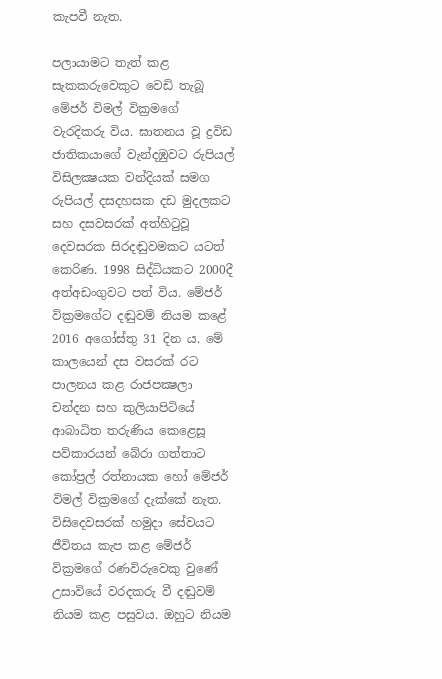කැපවී නැත.

පලායාමට තැත් කළ සැකකරුවෙකුට වෙඩි තැබූ මේජර් විමල් වික්‍රමගේ වැරදිකරු විය. ඝාතනය වූ ද්‍රවිඩ ජාතිකයාගේ වැන්දඹුවට රුපියල් විසිලක්‍ෂයක වන්දියක් සමග රුපියල් දසදහසක දඩ මුදලකට සහ දසවසරක් අත්හිටුවූ දෙවසරක සිරදඬුවමකට යටත් කෙරිණ. 1998 සිද්ධියකට 2000දී අත්අඩංගුවට පත් විය. මේජර් වික්‍රමගේට දඬුවම් නියම කළේ 2016 අගෝස්තු 31 දින ය. මේ කාලයෙන් දස වසරක් රට පාලනය කළ රාජපක්‍ෂලා චන්දන සහ කුලියාපිටියේ ආබාධිත තරුණිය කෙළෙසූ පව්කාරයන් බේරා ගත්තාට කෝප්‍රල් රත්නායක හෝ මේජර් විමල් වික්‍රමගේ දැක්කේ නැත. විසිදෙවසරක් හමුදා සේවයට ජීවිතය කැප කළ මේජර් වික්‍රමගේ රණවිරුවෙකු වුණේ උසාවියේ වරදකරු වී දඬුවම් නියම කළ පසුවය. ඔහුට නියම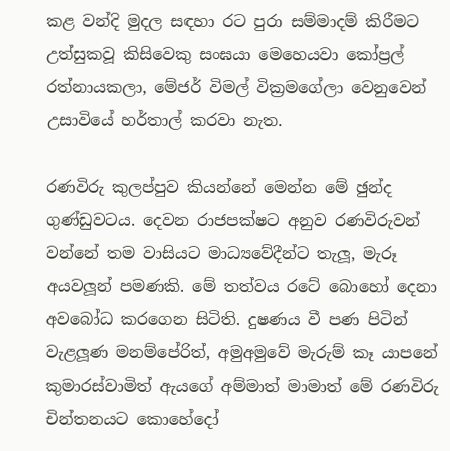කළ වන්දි මුදල සඳහා රට පුරා සම්මාදම් කිරීමට උත්සුකවූ කිසිවෙකු සංඝයා මෙහෙයවා කෝප්‍රල් රත්නායකලා, මේජර් විමල් වික්‍රමගේලා වෙනුවෙන් උසාවියේ හර්තාල් කරවා නැත.

රණවිරු කුලප්පුව කියන්නේ මෙන්න මේ ඡුන්ද ගුණ්ඩුවටය. දෙවන රාජපක්ෂට අනුව රණවිරුවන් වන්නේ තම වාසියට මාධ්‍යවේදීන්ට තැලූ, මැරූ අයවලූන් පමණකි. මේ තත්වය රටේ බොහෝ දෙනා අවබෝධ කරගෙන සිටිති. දුෂණය වී පණ පිටින් වැළලූණ මනම්පේරිත්, අමුඅමුවේ මැරුම් කෑ යාපනේ කුමාරස්වාමිත් ඇයගේ අම්මාත් මාමාත් මේ රණවිරු චින්තනයට කොහේදෝ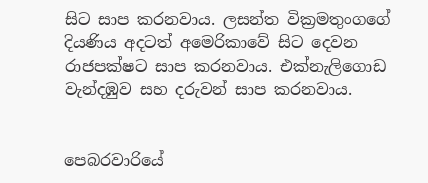සිට සාප කරනවාය. ලසන්ත වික්‍රමතුංගගේ දියණිය අදටත් අමෙරිකාවේ සිට දෙවන රාජපක්ෂට සාප කරනවාය. එක්නැලිගොඩ වැන්දඹුව සහ දරුවන් සාප කරනවාය.


පෙබරවාරියේ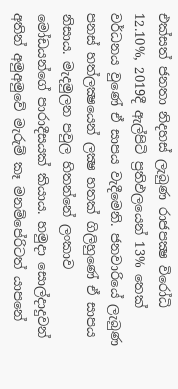එක්සත් ජනතා නිදහස් ලැබුණ රාජපක්‍ෂ විරෝධි 12.10%, 2019දී ඇල්පිටි ප්‍රතිඵලයෙන් 13% තෙක් වර්ධනය වුණේ ඒ සාපය වැදීමෙනි. ජනවාරියේ ලැබුණ පනස් හත්ලක්‍ෂයෙන් ලක්‍ෂ හතක් ගිලිහුණේ ඒ සාපය නිසාය. මැදමුලන පවුල හිතන්නේ ලංකාව මෝඩයන්ගේ පාරාදීසයක් කියාය. හමුදා සොල්දාදුවන් අතින් අමුඅමුවේ මැරුම් කෑ මනම්පේරිටත් යාපනේ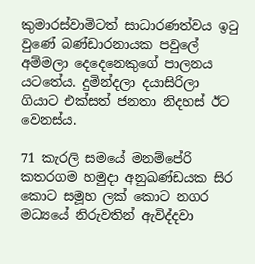කුමාරස්වාමිටත් සාධාරණත්වය ඉටු වුණේ බණ්ඩාරනායක පවුලේ අම්මලා දෙදෙනෙකුගේ පාලනය යටතේය. දුමින්දලා දයාසිරිලා ගියාට එක්සත් ජනතා නිදහස් ඊට වෙනස්ය.

71 කැරලි සමයේ මනම්පේරි කතරගම හමුදා අනුඛණ්ඩයක සිර කොට සමූහ ලක් කොට නගර මධ්‍යයේ නිරුවතින් ඇවිද්දවා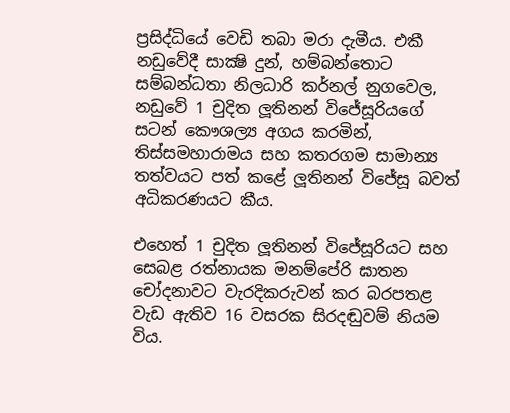ප්‍රසිද්ධියේ වෙඩි තබා මරා දැමීය. එකී නඩුවේදී සාක්‍ෂි දුන්, හම්බන්තොට සම්බන්ධතා නිලධාරි කර්නල් නුගවෙල, නඩුවේ 1 චුදිත ලූතිනන් විජේසූරියගේ සටන් කෞශල්‍ය අගය කරමින්, තිස්සමහාරාමය සහ කතරගම සාමාන්‍ය තත්වයට පත් කළේ ලූතිනන් විජේසූ බවත් අධිකරණයට කීය.

එහෙත් 1 චුදිත ලූතිනන් විජේසූරියට සහ සෙබළ රත්නායක මනම්පේරි ඝාතන චෝදනාවට වැරදිකරුවන් කර බරපතළ වැඩ ඇතිව 16 වසරක සිරදඬුවම් නියම විය.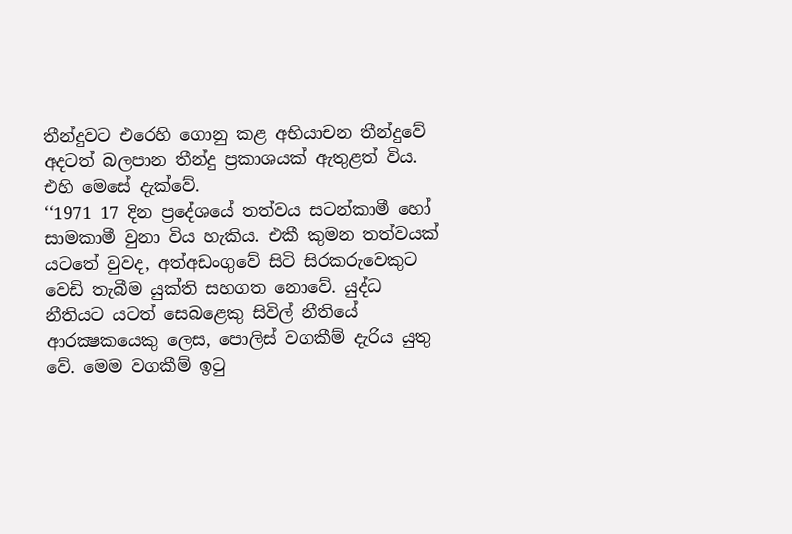තීන්දුවට එරෙහි ගොනු කළ අභියාචන තීන්දුවේ අදටත් බලපාන තීන්දු ප්‍රකාශයක් ඇතුළත් විය. එහි මෙසේ දැක්වේ.
‘‘1971 17 දින ප්‍රදේශයේ තත්වය සටන්කාමී හෝ සාමකාමී වුනා විය හැකිය. එකී කුමන තත්වයක් යටතේ වුවද, අත්අඩංගුවේ සිටි සිරකරුවෙකුට වෙඩි තැබීම යුක්ති සහගත නොවේ. යුද්ධ නීතියට යටත් සෙබළෙකු සිවිල් නීතියේ ආරක්‍ෂකයෙකු ලෙස, පොලිස් වගකීම් දැරිය යුතු වේ. මෙම වගකීම් ඉටු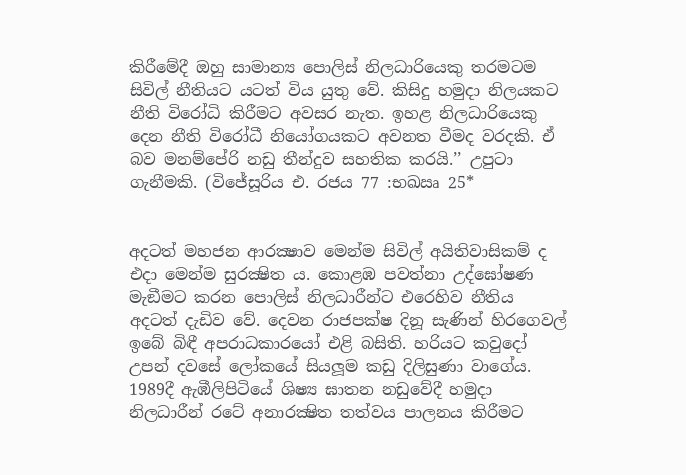කිරීමේදී ඔහු සාමාන්‍ය පොලිස් නිලධාරියෙකු තරමටම සිවිල් නීතියට යටත් විය යුතු වේ. කිසිදු හමුදා නිලයකට නීති විරෝධි කිරීමට අවසර නැත. ඉහළ නිලධාරියෙකු දෙන නීති විරෝධී නියෝගයකට අවනත වීමද වරදකි. ඒ බව මනම්පේරි නඩු තීන්දුව සහතික කරයි.’’ උපුටා ගැනීමකි. (විජේසූරිය එ. රජය 77 :භඛඍ 25*


අදටත් මහජන ආරක්‍ෂාව මෙන්ම සිවිල් අයිතිවාසිකම් ද එදා මෙන්ම සුරක්‍ෂිත ය. කොළඹ පවත්නා උද්ඝෝෂණ මැඞීමට කරන පොලිස් නිලධාරීන්ට එරෙහිව නීතිය අදටත් දැඩිව වේ. දෙවන රාජපක්ෂ දිනූ සැණින් හිරගෙවල් ඉබේ බිඳී අපරාධකාරයෝ එළි බසිති. හරියට කවුදෝ උපන් දවසේ ලෝකයේ සියලූම කඩු දිලිසුණා වාගේය.
1989දී ඇඹීලිපිටියේ ශිෂ්‍ය ඝාතන නඩුවේදී හමුදා නිලධාරීන් රටේ අනාරක්‍ෂිත තත්වය පාලනය කිරීමට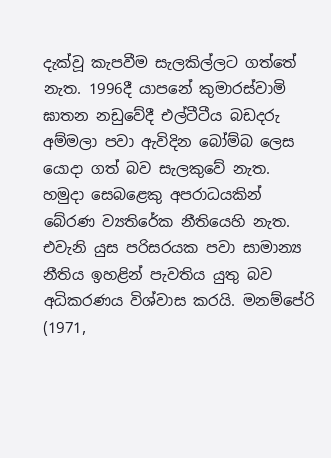දැක්වූ කැපවීම සැලකිල්ලට ගත්තේ නැත. 1996දී යාපනේ කුමාරස්වාමි ඝාතන නඩුවේදී එල්ටීටීය බඩදරු අම්මලා පවා ඇවිදින බෝම්බ ලෙස යොදා ගත් බව සැලකුවේ නැත. හමුදා සෙබළෙකු අපරාධයකින් බේරණ ව්‍යතිරේක නීතියෙහි නැත. එවැනි යුස පරිසරයක පවා සාමාන්‍ය නීතිය ඉහළින් පැවතිය යුතු බව අධිකරණය විශ්වාස කරයි. මනම්පේරි (1971,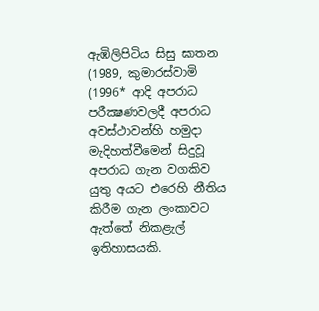ඇඹිලිපිටිය සිසු ඝාතන (1989, කුමාරස්වාමි (1996* ආදි අපරාධ පරීක්‍ෂණවලදී අපරාධ අවස්ථාවන්හි හමුදා මැදිහත්වීමෙන් සිදුවූ අපරාධ ගැන වගකිව යුතු අයට එරෙහි නීතිය කිරීම ගැන ලංකාවට ඇත්තේ නිකළැල් ඉතිහාසයකි.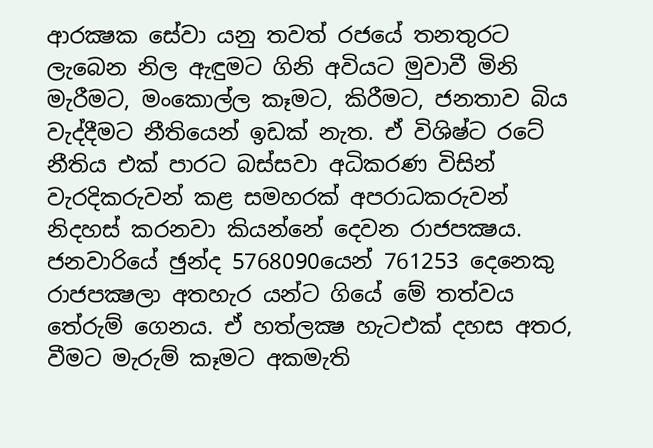ආරක්‍ෂක සේවා යනු තවත් රජයේ තනතුරට ලැබෙන නිල ඇඳුමට ගිනි අවියට මුවාවී මිනි මැරීමට, මංකොල්ල කෑමට, කිරීමට, ජනතාව බිය වැද්දීමට නීතියෙන් ඉඩක් නැත. ඒ විශිෂ්ට රටේ නීතිය එක් පාරට බස්සවා අධිකරණ විසින් වැරදිකරුවන් කළ සමහරක් අපරාධකරුවන් නිදහස් කරනවා කියන්නේ දෙවන රාජපක්‍ෂය. ජනවාරියේ ඡුන්ද 5768090යෙන් 761253 දෙනෙකු රාජපක්‍ෂලා අතහැර යන්ට ගියේ මේ තත්වය තේරුම් ගෙනය. ඒ හත්ලක්‍ෂ හැටඑක් දහස අතර, වීමට මැරුම් කෑමට අකමැති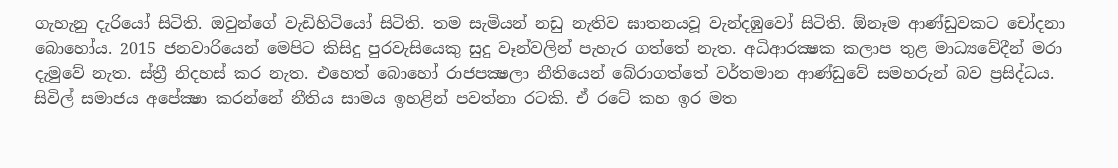ගැහැනු දැරියෝ සිටිති. ඔවුන්ගේ වැඩිහිටියෝ සිටිති. තම සැමියන් නඩු නැතිව ඝාතනයවූ වැන්දඹුවෝ සිටිති. ඕනෑම ආණ්ඩුවකට චෝදනා බොහෝය. 2015 ජනවාරියෙන් මෙපිට කිසිදු පුරවැසියෙකු සුදු වෑන්වලින් පැහැර ගත්තේ නැත. අධිආරක්‍ෂක කලාප තුළ මාධ්‍යවේදීන් මරා දැමුවේ නැත. ස්ත්‍රී නිදහස් කර නැත. එහෙත් බොහෝ රාජපක්‍ෂලා නීතියෙන් බේරාගත්තේ වර්තමාන ආණ්ඩුවේ සමහරුන් බව ප්‍රසිද්ධය.
සිවිල් සමාජය අපේක්‍ෂා කරන්නේ නීතිය සාමය ඉහළින් පවත්නා රටකි. ඒ රටේ කහ ඉර මත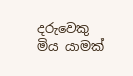දරුවෙකු මිය යාමක්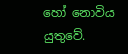හෝ නොවිය යුතුවේ.